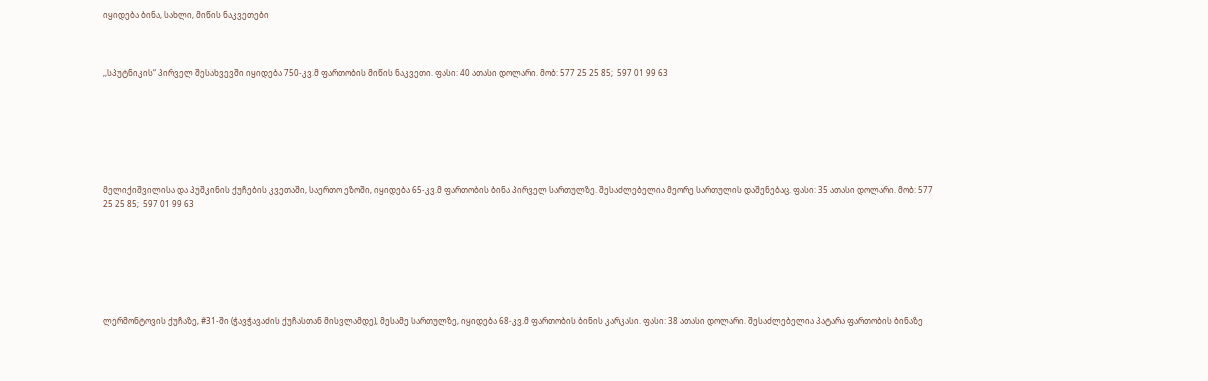იყიდება ბინა, სახლი, მიწის ნაკვეთები



,,სპუტნიკის“ პირველ შესახვევში იყიდება 750-კვ.მ ფართობის მიწის ნაკვეთი. ფასი: 40 ათასი დოლარი. მობ: 577 25 25 85;  597 01 99 63







მელიქიშვილისა და პუშკინის ქუჩების კვეთაში, საერთო ეზოში, იყიდება 65-კვ.მ ფართობის ბინა პირველ სართულზე. შესაძლებელია მეორე სართულის დაშენებაც. ფასი: 35 ათასი დოლარი. მობ: 577 25 25 85;  597 01 99 63







ლერმონტოვის ქუჩაზე, #31-ში (ჭავჭავაძის ქუჩასთან მისვლამდე), მესამე სართულზე, იყიდება 68-კვ.მ ფართობის ბინის კარკასი. ფასი: 38 ათასი დოლარი. შესაძლებელია პატარა ფართობის ბინაზე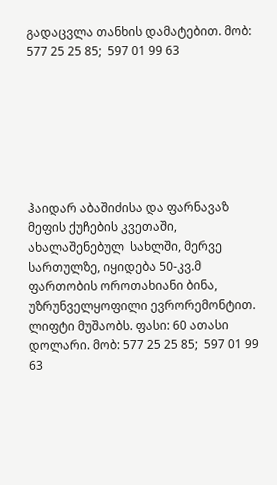გადაცვლა თანხის დამატებით. მობ: 577 25 25 85;  597 01 99 63







ჰაიდარ აბაშიძისა და ფარნავაზ მეფის ქუჩების კვეთაში, ახალაშენებულ  სახლში, მერვე სართულზე, იყიდება 50-კვ.მ ფართობის ოროთახიანი ბინა, უზრუნველყოფილი ევრორემონტით. ლიფტი მუშაობს. ფასი: 60 ათასი დოლარი. მობ: 577 25 25 85;  597 01 99 63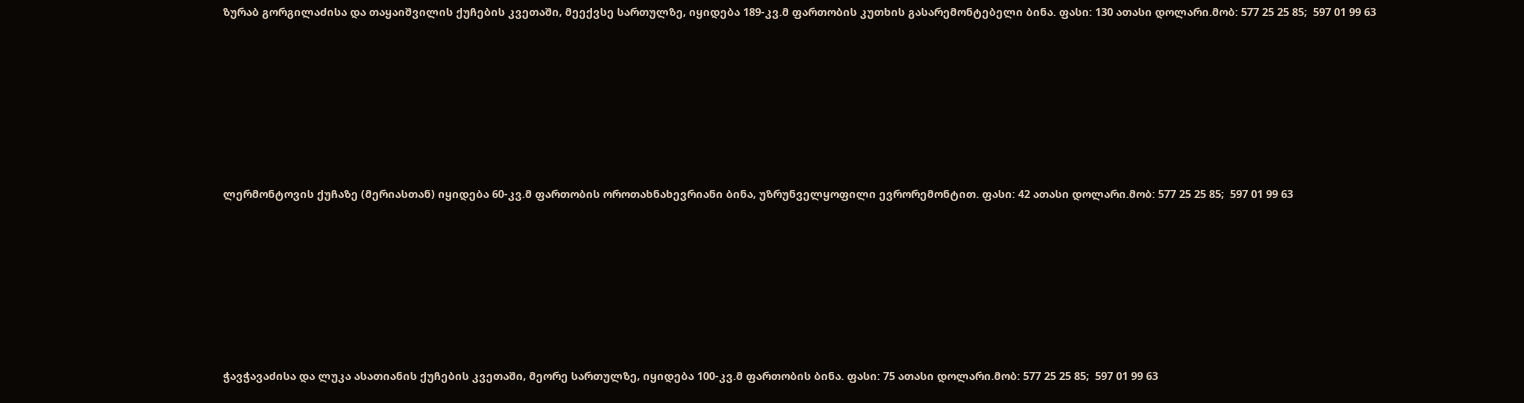ზურაბ გორგილაძისა და თაყაიშვილის ქუჩების კვეთაში, მეექვსე სართულზე, იყიდება 189-კვ.მ ფართობის კუთხის გასარემონტებელი ბინა. ფასი: 130 ათასი დოლარი.მობ: 577 25 25 85;  597 01 99 63







ლერმონტოვის ქუჩაზე (მერიასთან) იყიდება 60-კვ.მ ფართობის ოროთახნახევრიანი ბინა, უზრუნველყოფილი ევრორემონტით. ფასი: 42 ათასი დოლარი.მობ: 577 25 25 85;  597 01 99 63







ჭავჭავაძისა და ლუკა ასათიანის ქუჩების კვეთაში, მეორე სართულზე, იყიდება 100-კვ.მ ფართობის ბინა. ფასი: 75 ათასი დოლარი.მობ: 577 25 25 85;  597 01 99 63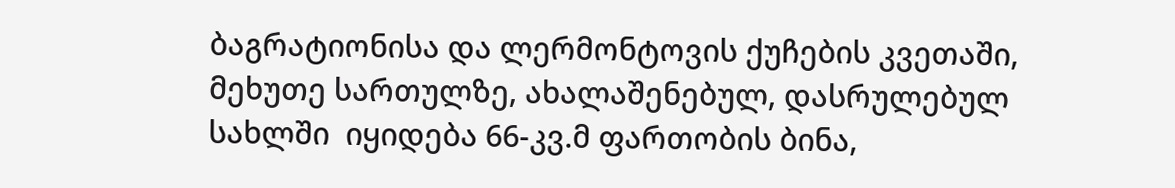ბაგრატიონისა და ლერმონტოვის ქუჩების კვეთაში, მეხუთე სართულზე, ახალაშენებულ, დასრულებულ სახლში  იყიდება 66-კვ.მ ფართობის ბინა,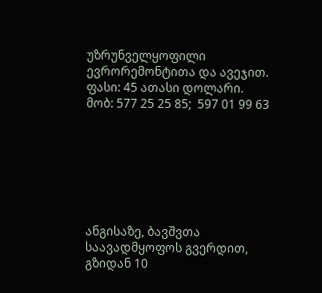უზრუნველყოფილი ევრორემონტითა და ავეჯით.  ფასი: 45 ათასი დოლარი. მობ: 577 25 25 85;  597 01 99 63







ანგისაზე, ბავშვთა საავადმყოფოს გვერდით, გზიდან 10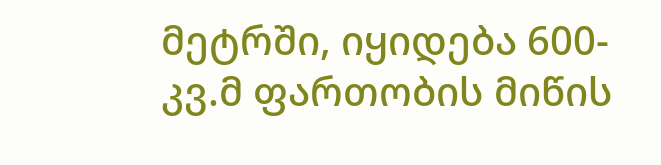მეტრში, იყიდება 600-კვ.მ ფართობის მიწის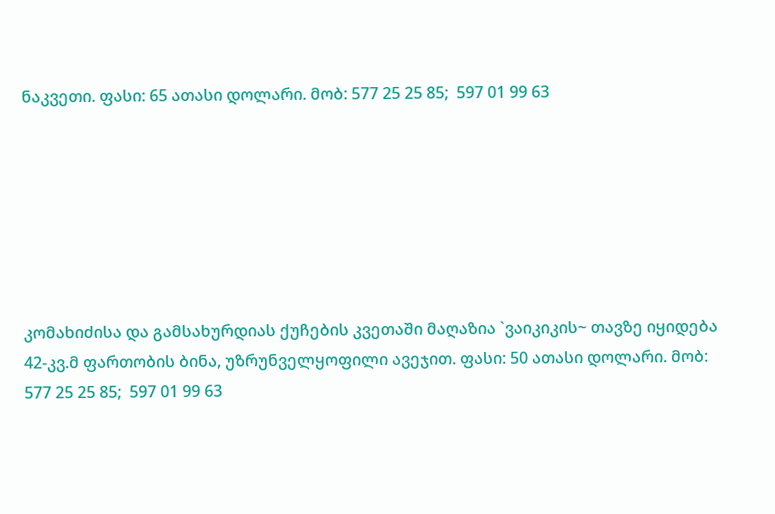ნაკვეთი. ფასი: 65 ათასი დოლარი. მობ: 577 25 25 85;  597 01 99 63







კომახიძისა და გამსახურდიას ქუჩების კვეთაში მაღაზია `ვაიკიკის~ თავზე იყიდება 42-კვ.მ ფართობის ბინა, უზრუნველყოფილი ავეჯით. ფასი: 50 ათასი დოლარი. მობ: 577 25 25 85;  597 01 99 63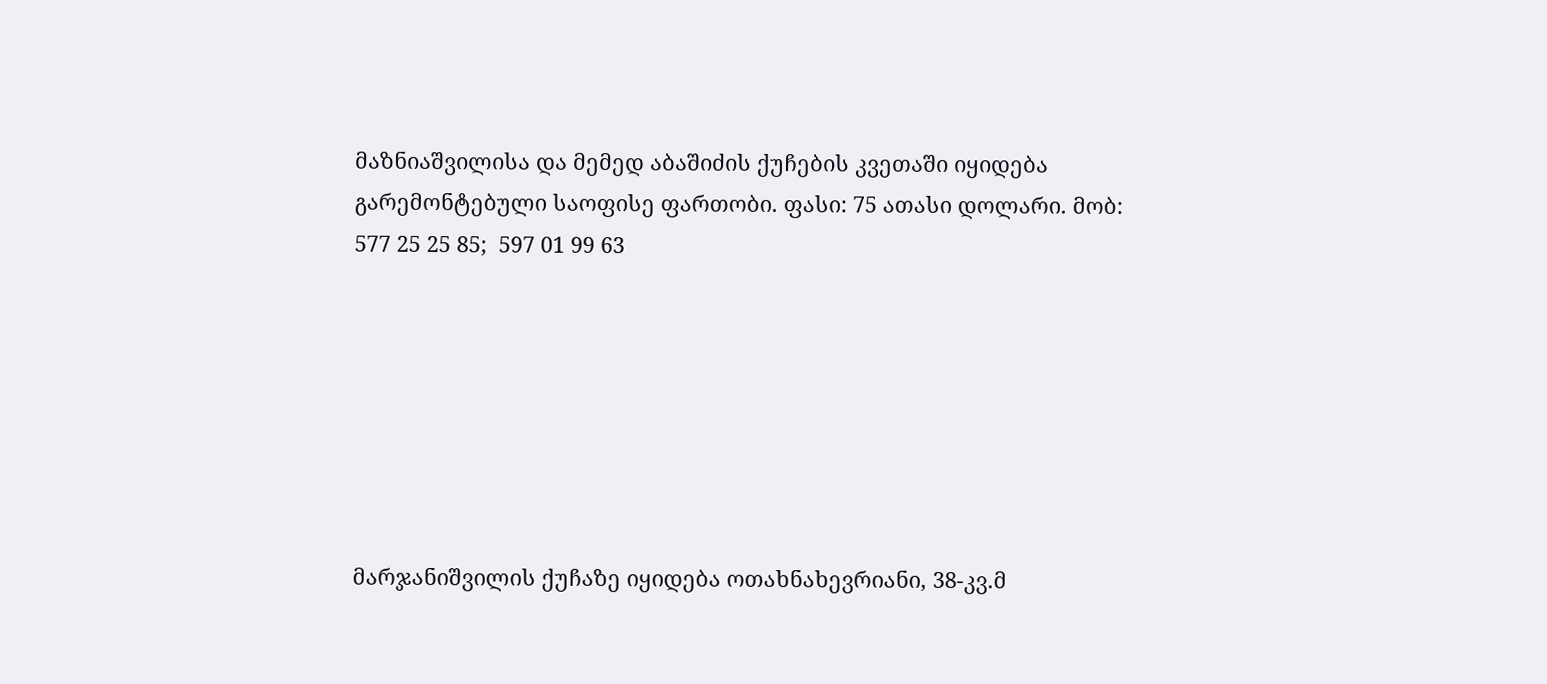მაზნიაშვილისა და მემედ აბაშიძის ქუჩების კვეთაში იყიდება გარემონტებული საოფისე ფართობი. ფასი: 75 ათასი დოლარი. მობ: 577 25 25 85;  597 01 99 63







მარჯანიშვილის ქუჩაზე იყიდება ოთახნახევრიანი, 38-კვ.მ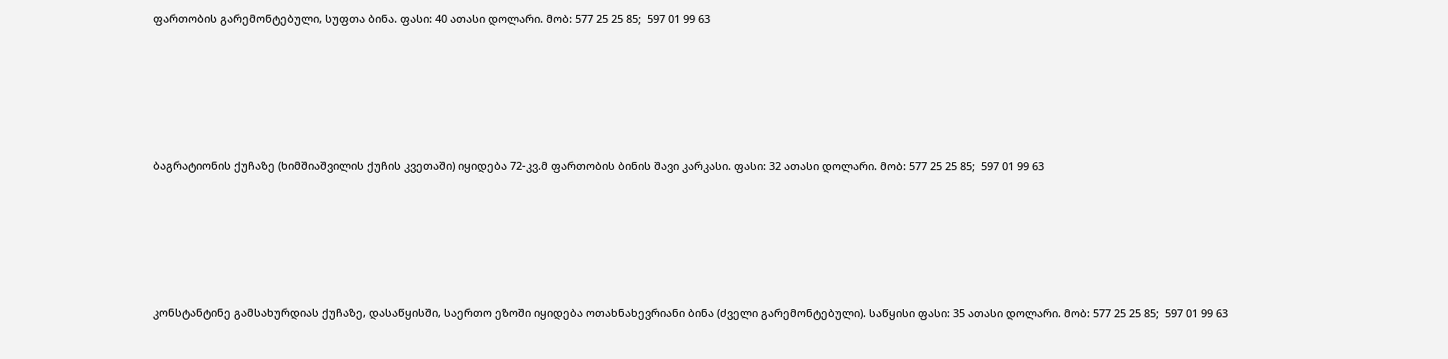ფართობის გარემონტებული, სუფთა ბინა. ფასი: 40 ათასი დოლარი. მობ: 577 25 25 85;  597 01 99 63







ბაგრატიონის ქუჩაზე (ხიმშიაშვილის ქუჩის კვეთაში) იყიდება 72-კვ.მ ფართობის ბინის შავი კარკასი. ფასი: 32 ათასი დოლარი. მობ: 577 25 25 85;  597 01 99 63







კონსტანტინე გამსახურდიას ქუჩაზე, დასაწყისში, საერთო ეზოში იყიდება ოთახნახევრიანი ბინა (ძველი გარემონტებული). საწყისი ფასი: 35 ათასი დოლარი. მობ: 577 25 25 85;  597 01 99 63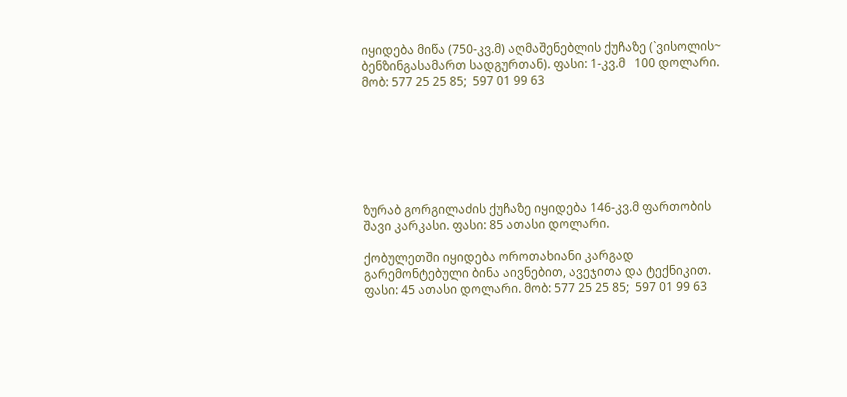იყიდება მიწა (750-კვ.მ) აღმაშენებლის ქუჩაზე (`ვისოლის~ ბენზინგასამართ სადგურთან). ფასი: 1-კვ.მ   100 დოლარი. მობ: 577 25 25 85;  597 01 99 63







ზურაბ გორგილაძის ქუჩაზე იყიდება 146-კვ.მ ფართობის შავი კარკასი. ფასი: 85 ათასი დოლარი.

ქობულეთში იყიდება ოროთახიანი კარგად გარემონტებული ბინა აივნებით, ავეჯითა და ტექნიკით. ფასი: 45 ათასი დოლარი. მობ: 577 25 25 85;  597 01 99 63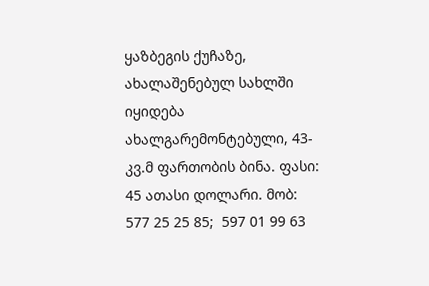ყაზბეგის ქუჩაზე, ახალაშენებულ სახლში იყიდება ახალგარემონტებული, 43-კვ.მ ფართობის ბინა. ფასი: 45 ათასი დოლარი. მობ: 577 25 25 85;  597 01 99 63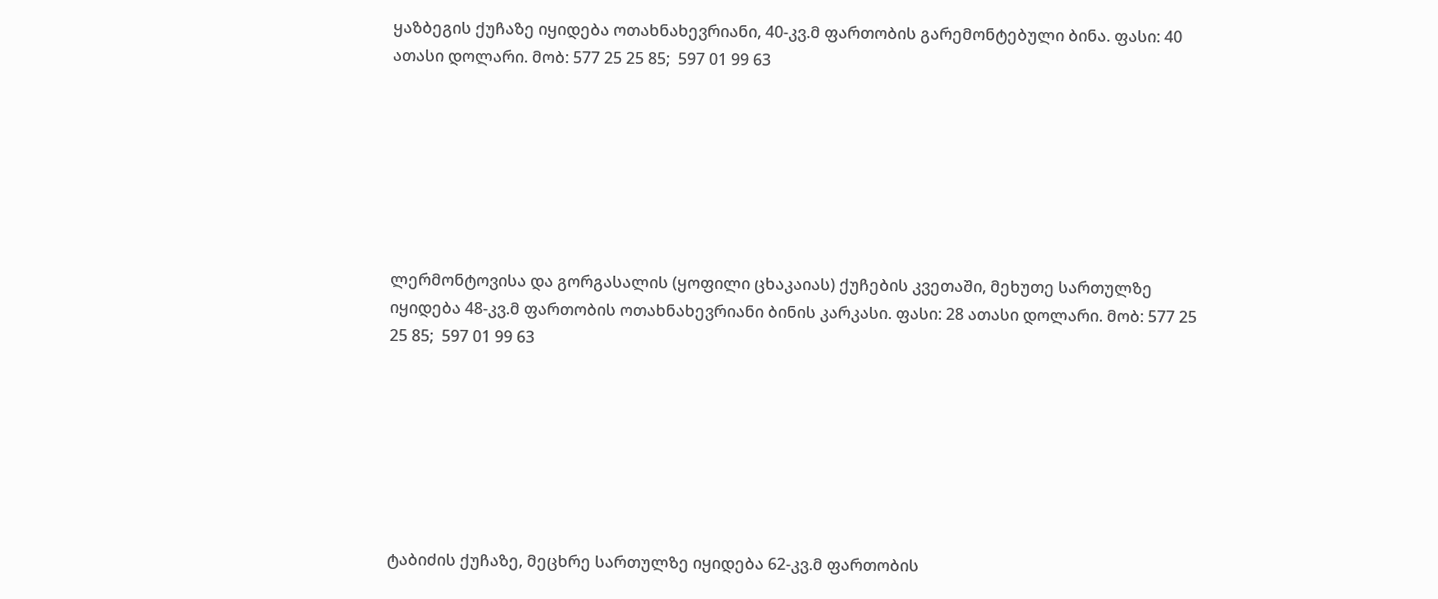ყაზბეგის ქუჩაზე იყიდება ოთახნახევრიანი, 40-კვ.მ ფართობის გარემონტებული ბინა. ფასი: 40 ათასი დოლარი. მობ: 577 25 25 85;  597 01 99 63







ლერმონტოვისა და გორგასალის (ყოფილი ცხაკაიას) ქუჩების კვეთაში, მეხუთე სართულზე იყიდება 48-კვ.მ ფართობის ოთახნახევრიანი ბინის კარკასი. ფასი: 28 ათასი დოლარი. მობ: 577 25 25 85;  597 01 99 63







ტაბიძის ქუჩაზე, მეცხრე სართულზე იყიდება 62-კვ.მ ფართობის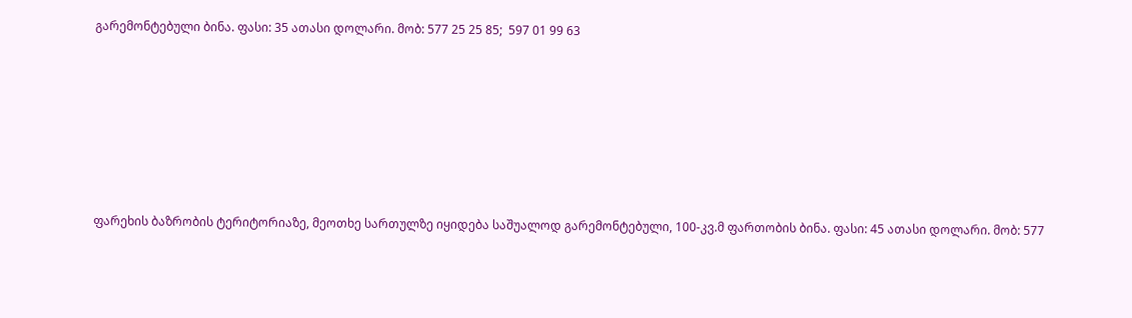გარემონტებული ბინა. ფასი: 35 ათასი დოლარი. მობ: 577 25 25 85;  597 01 99 63







ფარეხის ბაზრობის ტერიტორიაზე, მეოთხე სართულზე იყიდება საშუალოდ გარემონტებული, 100-კვ.მ ფართობის ბინა. ფასი: 45 ათასი დოლარი. მობ: 577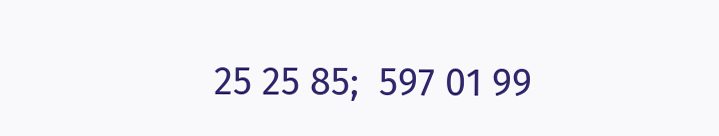25 25 85;  597 01 99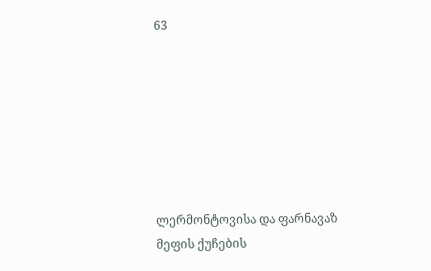63







ლერმონტოვისა და ფარნავაზ მეფის ქუჩების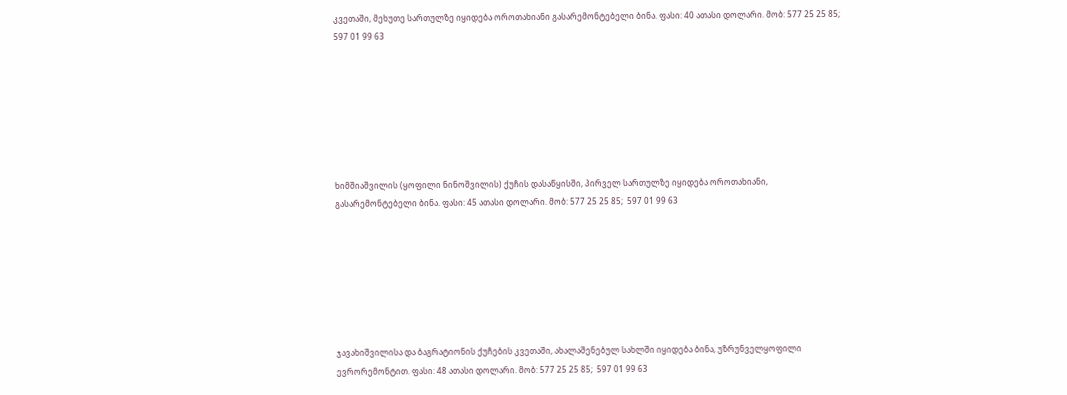კვეთაში, მეხუთე სართულზე იყიდება ოროთახიანი გასარემონტებელი ბინა. ფასი: 40 ათასი დოლარი. მობ: 577 25 25 85;  597 01 99 63







ხიმშიაშვილის (ყოფილი ნინოშვილის) ქუჩის დასაწყისში, პირველ სართულზე იყიდება ოროთახიანი, გასარემონტებელი ბინა. ფასი: 45 ათასი დოლარი. მობ: 577 25 25 85;  597 01 99 63







ჯავახიშვილისა და ბაგრატიონის ქუჩების კვეთაში, ახალაშენებულ სახლში იყიდება ბინა, უზრუნველყოფილი ევრორემონტით. ფასი: 48 ათასი დოლარი. მობ: 577 25 25 85;  597 01 99 63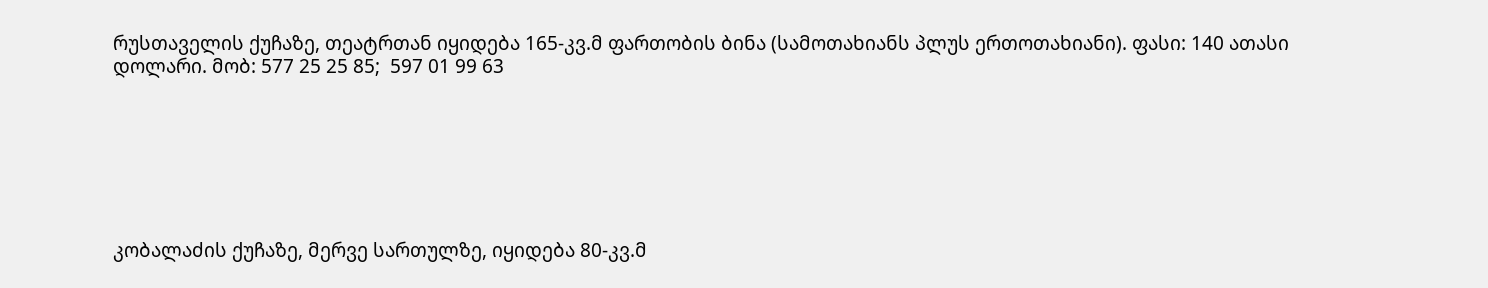რუსთაველის ქუჩაზე, თეატრთან იყიდება 165-კვ.მ ფართობის ბინა (სამოთახიანს პლუს ერთოთახიანი). ფასი: 140 ათასი დოლარი. მობ: 577 25 25 85;  597 01 99 63







კობალაძის ქუჩაზე, მერვე სართულზე, იყიდება 80-კვ.მ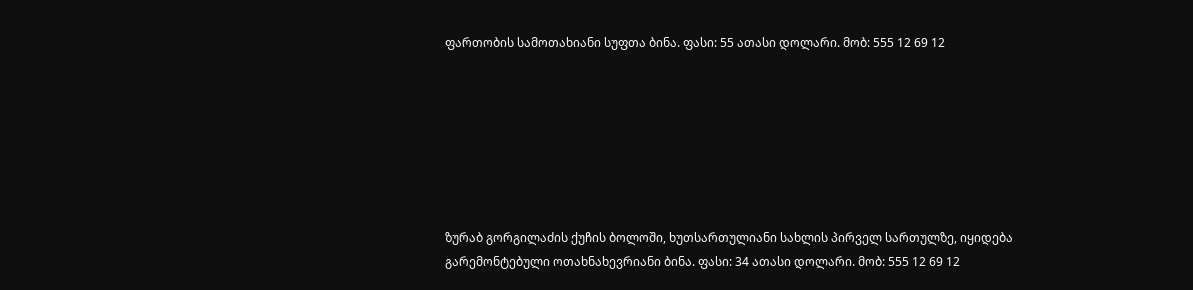ფართობის სამოთახიანი სუფთა ბინა. ფასი: 55 ათასი დოლარი. მობ: 555 12 69 12







ზურაბ გორგილაძის ქუჩის ბოლოში, ხუთსართულიანი სახლის პირველ სართულზე, იყიდება გარემონტებული ოთახნახევრიანი ბინა. ფასი: 34 ათასი დოლარი. მობ: 555 12 69 12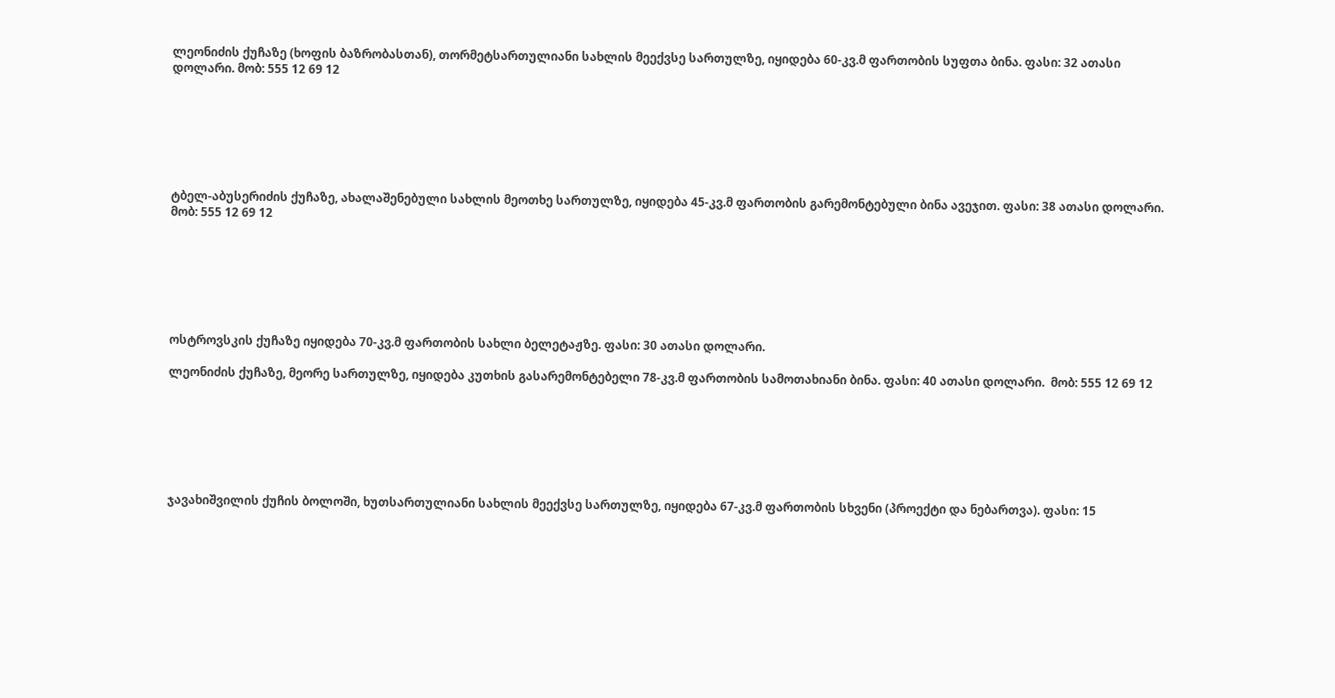ლეონიძის ქუჩაზე (ხოფის ბაზრობასთან), თორმეტსართულიანი სახლის მეექვსე სართულზე, იყიდება 60-კვ.მ ფართობის სუფთა ბინა. ფასი: 32 ათასი დოლარი. მობ: 555 12 69 12







ტბელ-აბუსერიძის ქუჩაზე, ახალაშენებული სახლის მეოთხე სართულზე, იყიდება 45-კვ.მ ფართობის გარემონტებული ბინა ავეჯით. ფასი: 38 ათასი დოლარი.  მობ: 555 12 69 12







ოსტროვსკის ქუჩაზე იყიდება 70-კვ.მ ფართობის სახლი ბელეტაჟზე. ფასი: 30 ათასი დოლარი.

ლეონიძის ქუჩაზე, მეორე სართულზე, იყიდება კუთხის გასარემონტებელი 78-კვ.მ ფართობის სამოთახიანი ბინა. ფასი: 40 ათასი დოლარი.  მობ: 555 12 69 12







ჯავახიშვილის ქუჩის ბოლოში, ხუთსართულიანი სახლის მეექვსე სართულზე, იყიდება 67-კვ.მ ფართობის სხვენი (პროექტი და ნებართვა). ფასი: 15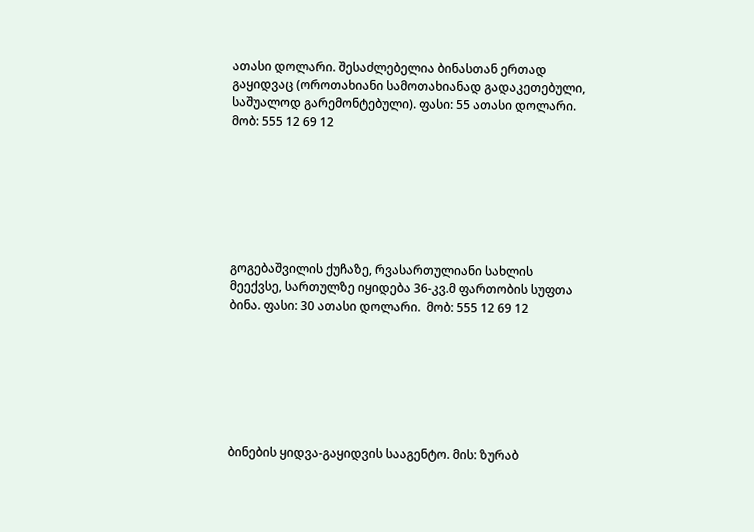ათასი დოლარი. შესაძლებელია ბინასთან ერთად გაყიდვაც (ოროთახიანი სამოთახიანად გადაკეთებული, საშუალოდ გარემონტებული). ფასი: 55 ათასი დოლარი.  მობ: 555 12 69 12







გოგებაშვილის ქუჩაზე, რვასართულიანი სახლის მეექვსე, სართულზე იყიდება 36-კვ.მ ფართობის სუფთა ბინა. ფასი: 30 ათასი დოლარი.  მობ: 555 12 69 12







ბინების ყიდვა-გაყიდვის სააგენტო. მის: ზურაბ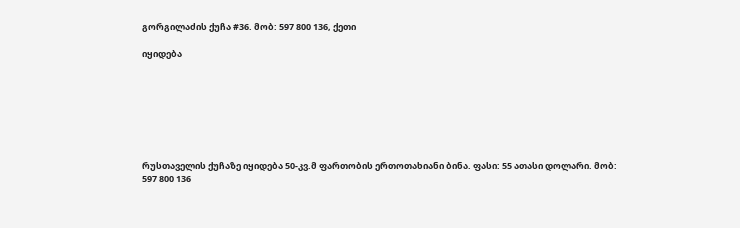გორგილაძის ქუჩა #36. მობ: 597 800 136, ქეთი

იყიდება







რუსთაველის ქუჩაზე იყიდება 50-კვ.მ ფართობის ერთოთახიანი ბინა. ფასი: 55 ათასი დოლარი. მობ: 597 800 136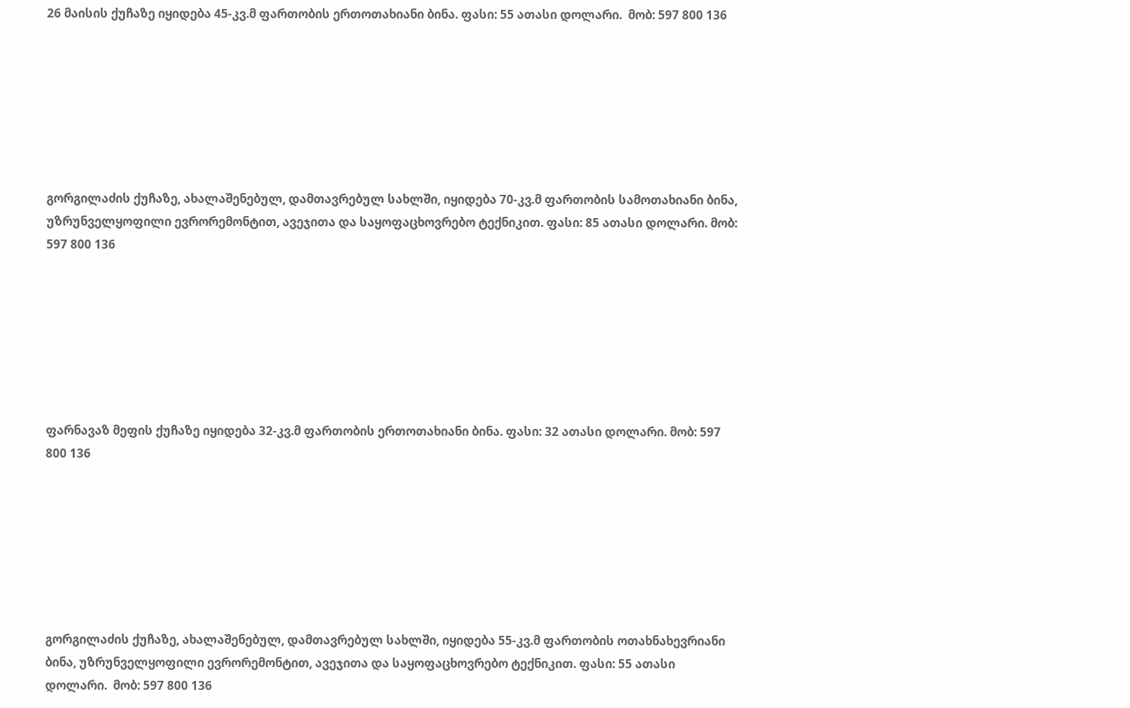26 მაისის ქუჩაზე იყიდება 45-კვ.მ ფართობის ერთოთახიანი ბინა. ფასი: 55 ათასი დოლარი.  მობ: 597 800 136







გორგილაძის ქუჩაზე, ახალაშენებულ, დამთავრებულ სახლში, იყიდება 70-კვ.მ ფართობის სამოთახიანი ბინა, უზრუნველყოფილი ევრორემონტით, ავეჯითა და საყოფაცხოვრებო ტექნიკით. ფასი: 85 ათასი დოლარი. მობ: 597 800 136







ფარნავაზ მეფის ქუჩაზე იყიდება 32-კვ.მ ფართობის ერთოთახიანი ბინა. ფასი: 32 ათასი დოლარი. მობ: 597 800 136







გორგილაძის ქუჩაზე, ახალაშენებულ, დამთავრებულ სახლში, იყიდება 55-კვ.მ ფართობის ოთახნახევრიანი ბინა, უზრუნველყოფილი ევრორემონტით, ავეჯითა და საყოფაცხოვრებო ტექნიკით. ფასი: 55 ათასი დოლარი.  მობ: 597 800 136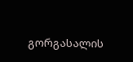გორგასალის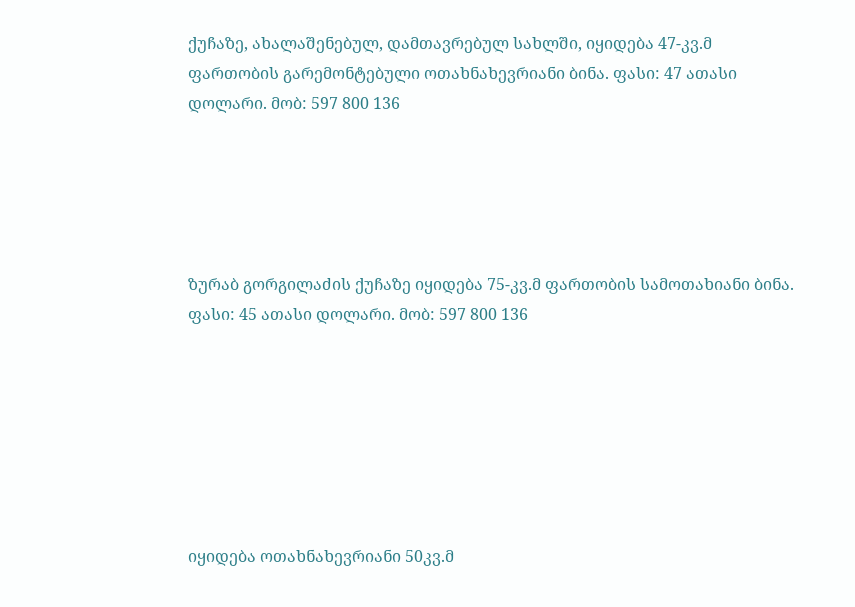ქუჩაზე, ახალაშენებულ, დამთავრებულ სახლში, იყიდება 47-კვ.მ ფართობის გარემონტებული ოთახნახევრიანი ბინა. ფასი: 47 ათასი დოლარი. მობ: 597 800 136





ზურაბ გორგილაძის ქუჩაზე იყიდება 75-კვ.მ ფართობის სამოთახიანი ბინა. ფასი: 45 ათასი დოლარი. მობ: 597 800 136







იყიდება ოთახნახევრიანი 50კვ.მ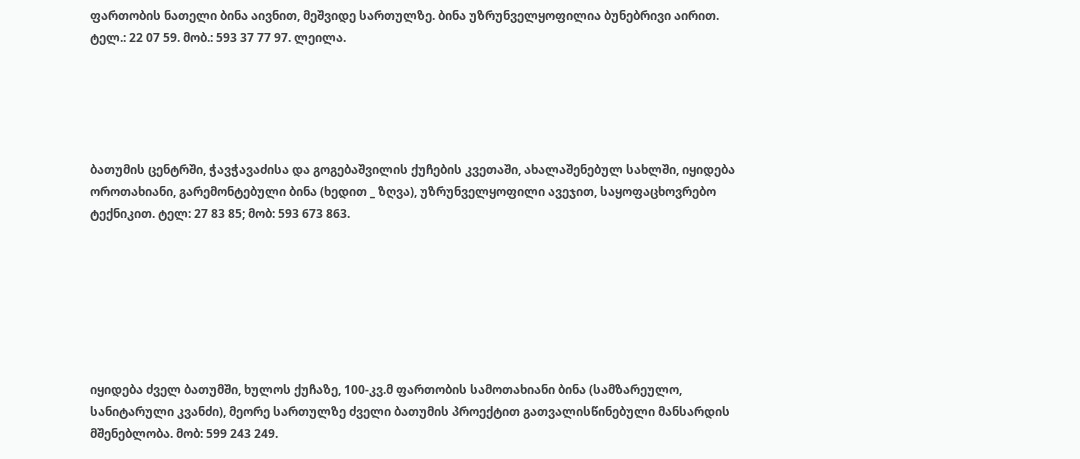ფართობის ნათელი ბინა აივნით, მეშვიდე სართულზე. ბინა უზრუნველყოფილია ბუნებრივი აირით. ტელ.: 22 07 59. მობ.: 593 37 77 97. ლეილა.





ბათუმის ცენტრში, ჭავჭავაძისა და გოგებაშვილის ქუჩების კვეთაში, ახალაშენებულ სახლში, იყიდება ოროთახიანი, გარემონტებული ბინა (ხედით _ ზღვა), უზრუნველყოფილი ავეჯით, საყოფაცხოვრებო ტექნიკით. ტელ: 27 83 85; მობ: 593 673 863.







იყიდება ძველ ბათუმში, ხულოს ქუჩაზე, 100-კვ.მ ფართობის სამოთახიანი ბინა (სამზარეულო, სანიტარული კვანძი), მეორე სართულზე ძველი ბათუმის პროექტით გათვალისწინებული მანსარდის მშენებლობა. მობ: 599 243 249.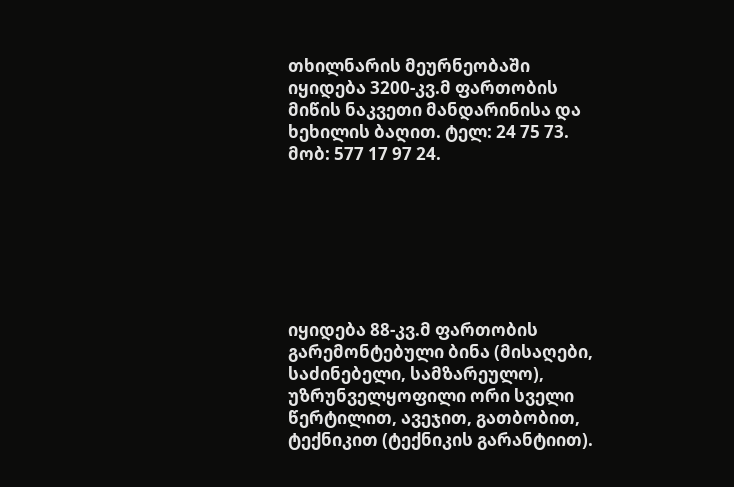თხილნარის მეურნეობაში იყიდება 3200-კვ.მ ფართობის მიწის ნაკვეთი მანდარინისა და ხეხილის ბაღით. ტელ: 24 75 73. მობ: 577 17 97 24.







იყიდება 88-კვ.მ ფართობის გარემონტებული ბინა (მისაღები, საძინებელი, სამზარეულო), უზრუნველყოფილი ორი სველი წერტილით, ავეჯით, გათბობით, ტექნიკით (ტექნიკის გარანტიით).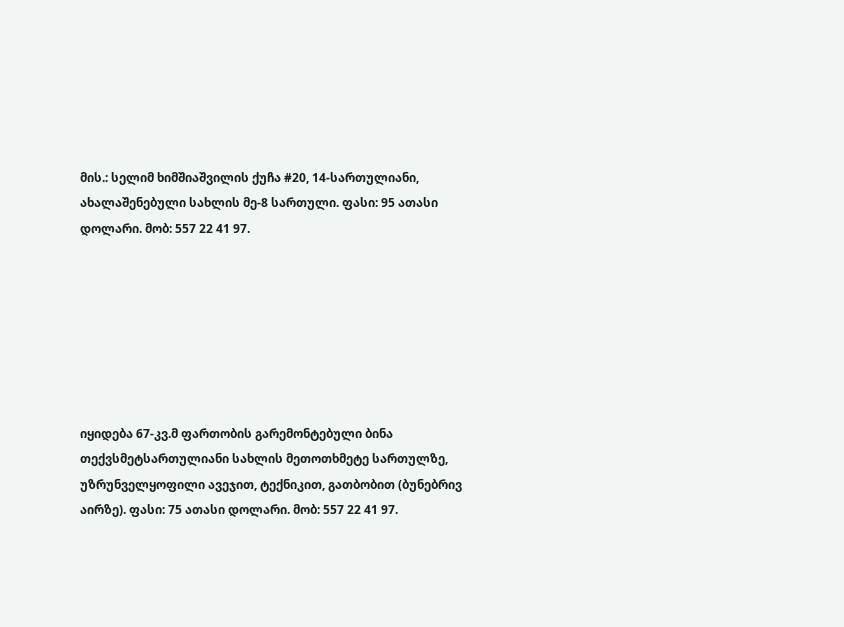მის.: სელიმ ხიმშიაშვილის ქუჩა #20, 14-სართულიანი, ახალაშენებული სახლის მე-8 სართული. ფასი: 95 ათასი დოლარი. მობ: 557 22 41 97.







იყიდება 67-კვ.მ ფართობის გარემონტებული ბინა თექვსმეტსართულიანი სახლის მეთოთხმეტე სართულზე, უზრუნველყოფილი ავეჯით, ტექნიკით, გათბობით (ბუნებრივ აირზე). ფასი: 75 ათასი დოლარი. მობ: 557 22 41 97.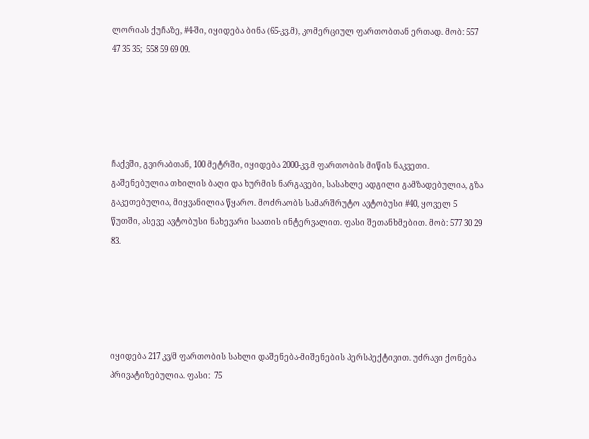ლორიას ქუჩაზე, #4-ში, იყიდება ბინა (65-კვ.მ), კომერციულ ფართობთან ერთად. მობ: 557 47 35 35;  558 59 69 09.





ჩაქვში, გვირაბთან, 100 მეტრში, იყიდება 2000-კვ.მ ფართობის მიწის ნაკვეთი. გაშენებულია თხილის ბაღი და ხურმის ნარგავები, სასახლე ადგილი გამზადებულია, გზა გაკეთებულია, მიყვანილია წყარო. მოძრაობს სამარშრუტო ავტობუსი #40, ყოველ 5 წუთში, ასევე ავტობუსი ნახევარი საათის ინტერვალით. ფასი შეთანხმებით. მობ: 577 30 29 83.





იყიდება 217 კვ/მ ფართობის სახლი დაშენება-მიშენების პერსპექტივით. უძრავი ქონება პრივატიზებულია. ფასი:  75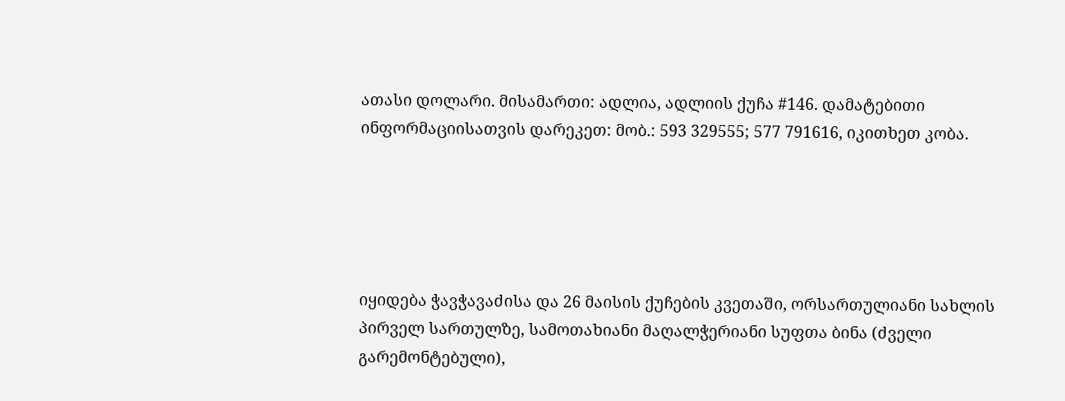ათასი დოლარი. მისამართი: ადლია, ადლიის ქუჩა #146. დამატებითი ინფორმაციისათვის დარეკეთ: მობ.: 593 329555; 577 791616, იკითხეთ კობა.





იყიდება ჭავჭავაძისა და 26 მაისის ქუჩების კვეთაში, ორსართულიანი სახლის პირველ სართულზე, სამოთახიანი მაღალჭერიანი სუფთა ბინა (ძველი გარემონტებული),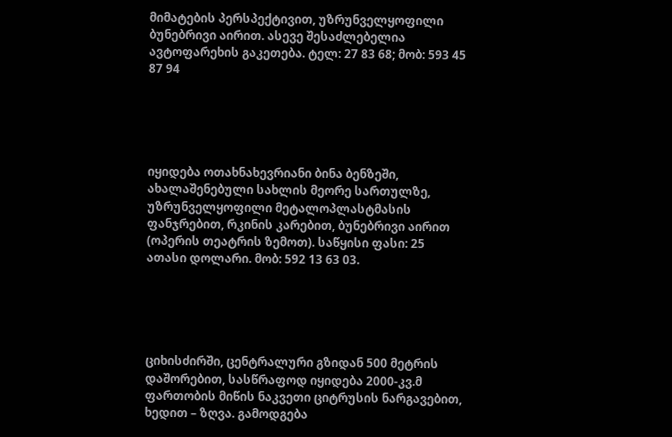მიმატების პერსპექტივით, უზრუნველყოფილი ბუნებრივი აირით. ასევე შესაძლებელია ავტოფარეხის გაკეთება. ტელ: 27 83 68; მობ: 593 45 87 94





იყიდება ოთახნახევრიანი ბინა ბენზეში, ახალაშენებული სახლის მეორე სართულზე, უზრუნველყოფილი მეტალოპლასტმასის ფანჯრებით, რკინის კარებით, ბუნებრივი აირით (ოპერის თეატრის ზემოთ). საწყისი ფასი: 25 ათასი დოლარი. მობ: 592 13 63 03.





ციხისძირში, ცენტრალური გზიდან 500 მეტრის დაშორებით, სასწრაფოდ იყიდება 2000-კვ.მ ფართობის მიწის ნაკვეთი ციტრუსის ნარგავებით, ხედით – ზღვა. გამოდგება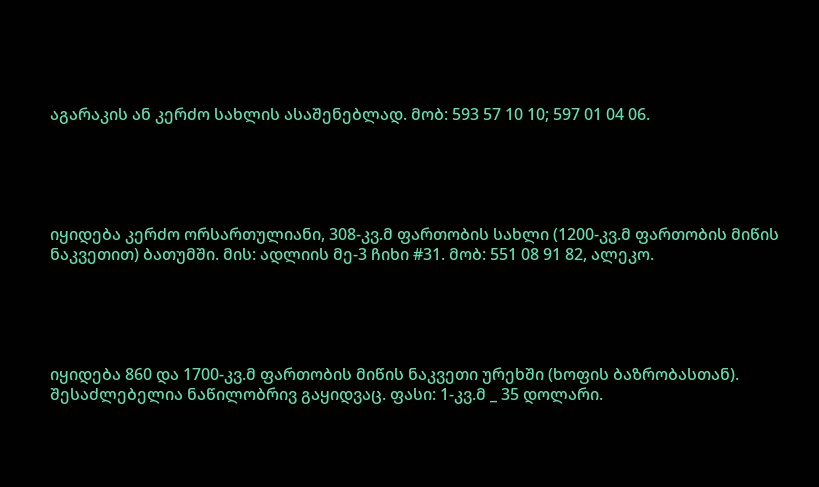აგარაკის ან კერძო სახლის ასაშენებლად. მობ: 593 57 10 10; 597 01 04 06.





იყიდება კერძო ორსართულიანი, 308-კვ.მ ფართობის სახლი (1200-კვ.მ ფართობის მიწის ნაკვეთით) ბათუმში. მის: ადლიის მე-3 ჩიხი #31. მობ: 551 08 91 82, ალეკო.





იყიდება 860 და 1700-კვ.მ ფართობის მიწის ნაკვეთი ურეხში (ხოფის ბაზრობასთან). შესაძლებელია ნაწილობრივ გაყიდვაც. ფასი: 1-კვ.მ _ 35 დოლარი.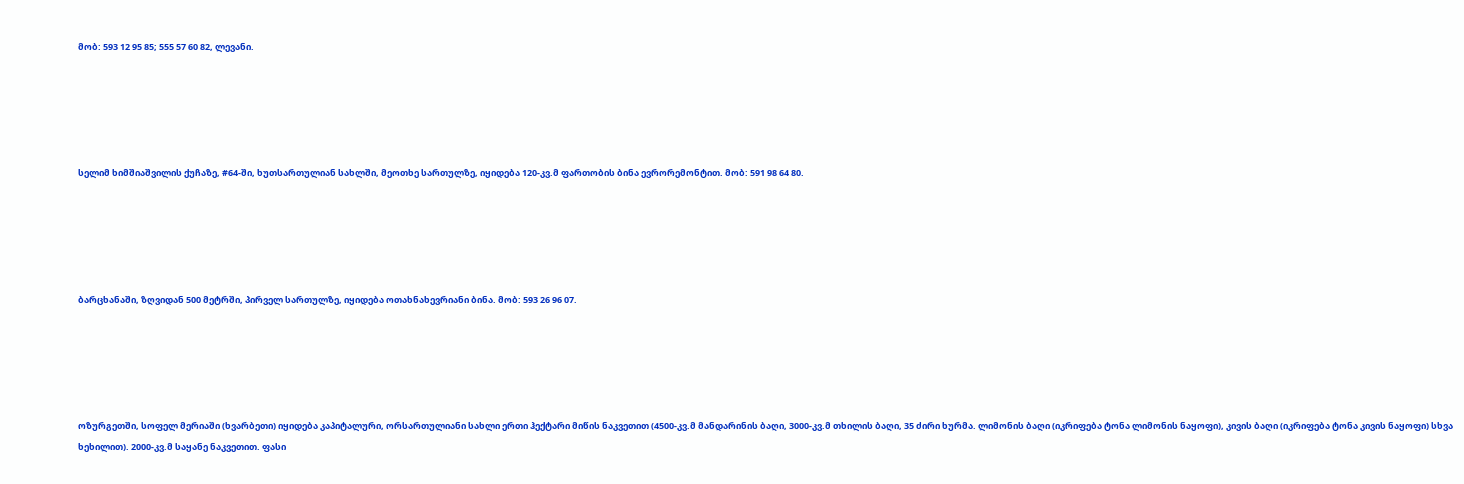მობ: 593 12 95 85; 555 57 60 82, ლევანი.





სელიმ ხიმშიაშვილის ქუჩაზე, #64-ში, ხუთსართულიან სახლში, მეოთხე სართულზე, იყიდება 120-კვ.მ ფართობის ბინა ევრორემონტით. მობ: 591 98 64 80.





ბარცხანაში, ზღვიდან 500 მეტრში, პირველ სართულზე, იყიდება ოთახნახევრიანი ბინა. მობ: 593 26 96 07.





ოზურგეთში, სოფელ მერიაში (ხვარბეთი) იყიდება კაპიტალური, ორსართულიანი სახლი ერთი ჰექტარი მიწის ნაკვეთით (4500-კვ.მ მანდარინის ბაღი, 3000-კვ.მ თხილის ბაღი, 35 ძირი ხურმა. ლიმონის ბაღი (იკრიფება ტონა ლიმონის ნაყოფი), კივის ბაღი (იკრიფება ტონა კივის ნაყოფი) სხვა ხეხილით). 2000-კვ.მ საყანე ნაკვეთით. ფასი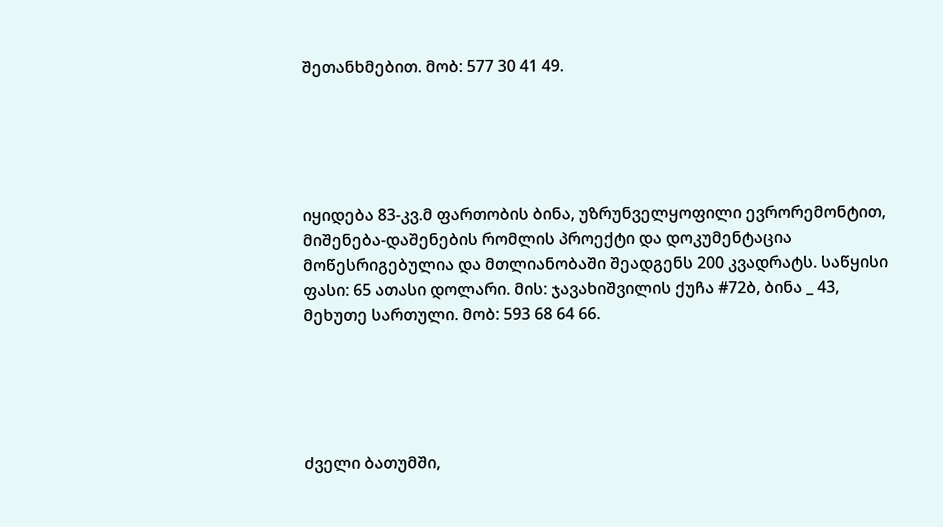შეთანხმებით. მობ: 577 30 41 49.





იყიდება 83-კვ.მ ფართობის ბინა, უზრუნველყოფილი ევრორემონტით, მიშენება-დაშენების რომლის პროექტი და დოკუმენტაცია მოწესრიგებულია და მთლიანობაში შეადგენს 200 კვადრატს. საწყისი ფასი: 65 ათასი დოლარი. მის: ჯავახიშვილის ქუჩა #72ბ, ბინა _ 43, მეხუთე სართული. მობ: 593 68 64 66.





ძველი ბათუმში,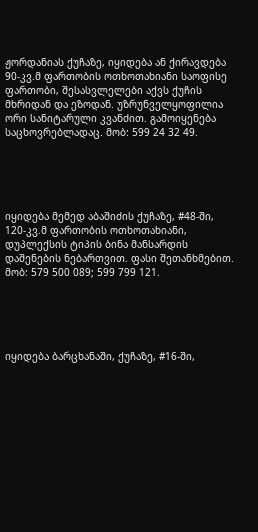ჟორდანიას ქუჩაზე, იყიდება ან ქირავდება 90-კვ.მ ფართობის ოთხოთახიანი საოფისე ფართობი, შესასვლელები აქვს ქუჩის მხრიდან და ეზოდან. უზრუნველყოფილია ორი სანიტარული კვანძით. გამოიყენება საცხოვრებლადაც. მობ: 599 24 32 49.





იყიდება მემედ აბაშიძის ქუჩაზე, #48-ში, 120-კვ.მ ფართობის ოთხოთახიანი, დუპლექსის ტიპის ბინა მანსარდის დაშენების ნებართვით. ფასი შეთანხმებით. მობ: 579 500 089; 599 799 121.





იყიდება ბარცხანაში, ქუჩაზე, #16-ში,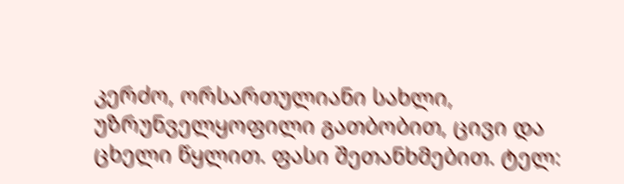კერძო, ორსართულიანი სახლი, უზრუნველყოფილი გათბობით, ცივი და ცხელი წყლით. ფასი შეთანხმებით. ტელ: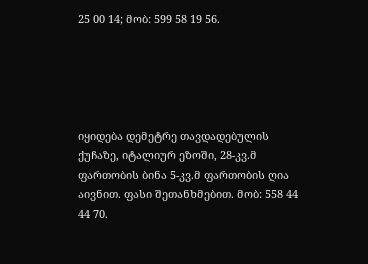25 00 14; მობ: 599 58 19 56.





იყიდება დემეტრე თავდადებულის ქუჩაზე, იტალიურ ეზოში, 28-კვ.მ ფართობის ბინა 5-კვ.მ ფართობის ღია აივნით. ფასი შეთანხმებით. მობ: 558 44 44 70.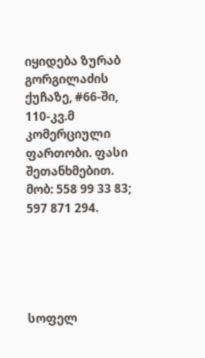იყიდება ზურაბ გორგილაძის ქუჩაზე, #66-ში, 110-კვ.მ კომერციული ფართობი. ფასი შეთანხმებით. მობ: 558 99 33 83; 597 871 294.





სოფელ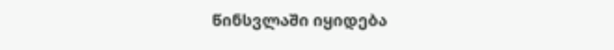წინსვლაში იყიდება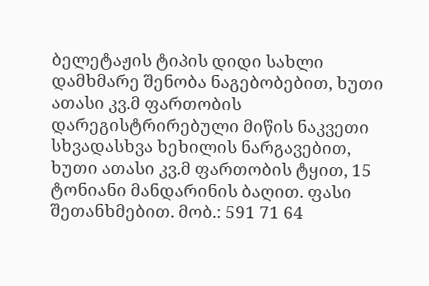ბელეტაჟის ტიპის დიდი სახლი დამხმარე შენობა ნაგებობებით, ხუთი ათასი კვ.მ ფართობის დარეგისტრირებული მიწის ნაკვეთი სხვადასხვა ხეხილის ნარგავებით, ხუთი ათასი კვ.მ ფართობის ტყით, 15 ტონიანი მანდარინის ბაღით. ფასი შეთანხმებით. მობ.: 591 71 64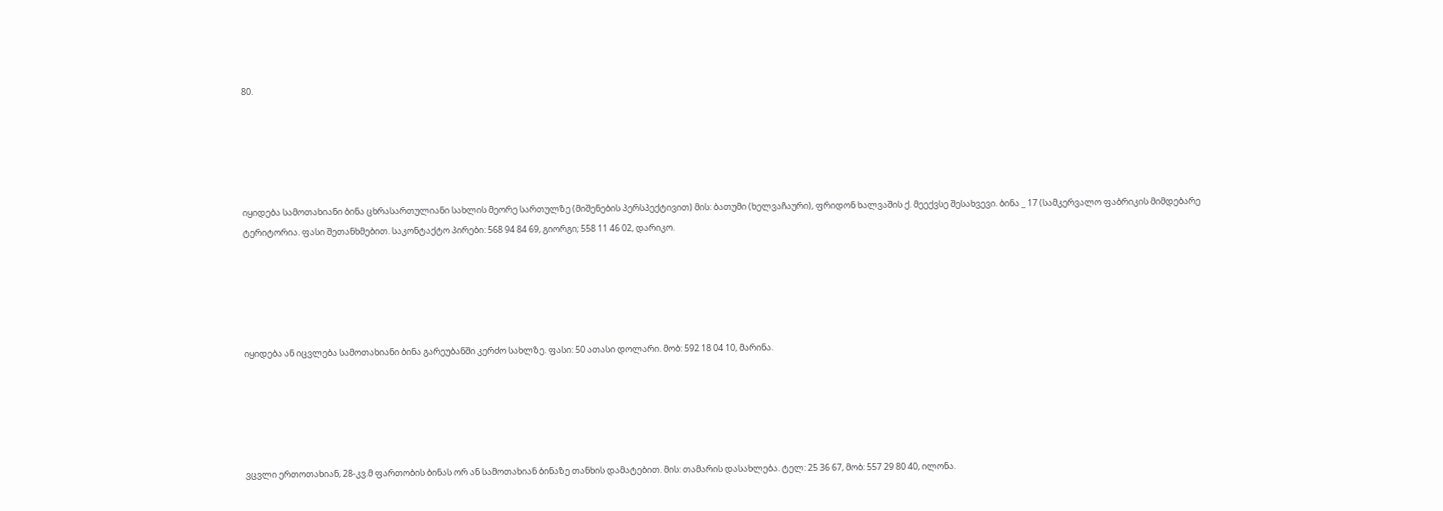80.





იყიდება სამოთახიანი ბინა ცხრასართულიანი სახლის მეორე სართულზე (მიშენების პერსპექტივით) მის: ბათუმი (ხელვაჩაური), ფრიდონ ხალვაშის ქ. მეექვსე შესახვევი. ბინა _ 17 (სამკერვალო ფაბრიკის მიმდებარე ტერიტორია. ფასი შეთანხმებით. საკონტაქტო პირები: 568 94 84 69, გიორგი; 558 11 46 02, დარიკო.





იყიდება ან იცვლება სამოთახიანი ბინა გარეუბანში კერძო სახლზე. ფასი: 50 ათასი დოლარი. მობ: 592 18 04 10, მარინა.





ვცვლი ერთოთახიან, 28-კვ.მ ფართობის ბინას ორ ან სამოთახიან ბინაზე თანხის დამატებით. მის: თამარის დასახლება. ტელ: 25 36 67, მობ: 557 29 80 40, ილონა.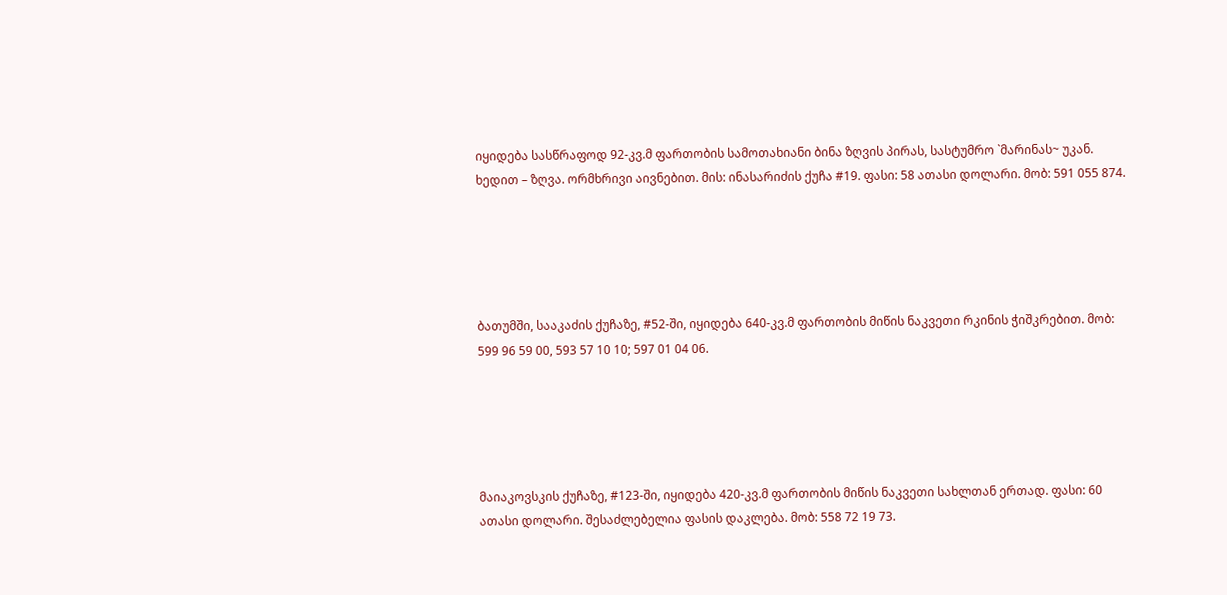იყიდება სასწრაფოდ 92-კვ.მ ფართობის სამოთახიანი ბინა ზღვის პირას, სასტუმრო `მარინას~ უკან. ხედით – ზღვა. ორმხრივი აივნებით. მის: ინასარიძის ქუჩა #19. ფასი: 58 ათასი დოლარი. მობ: 591 055 874.





ბათუმში, სააკაძის ქუჩაზე, #52-ში, იყიდება 640-კვ.მ ფართობის მიწის ნაკვეთი რკინის ჭიშკრებით. მობ: 599 96 59 00, 593 57 10 10; 597 01 04 06.





მაიაკოვსკის ქუჩაზე, #123-ში, იყიდება 420-კვ.მ ფართობის მიწის ნაკვეთი სახლთან ერთად. ფასი: 60 ათასი დოლარი. შესაძლებელია ფასის დაკლება. მობ: 558 72 19 73.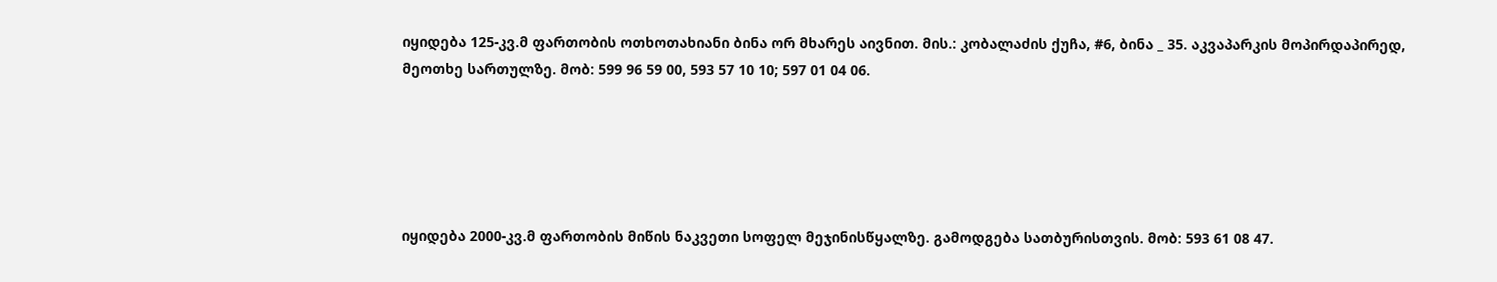იყიდება 125-კვ.მ ფართობის ოთხოთახიანი ბინა ორ მხარეს აივნით. მის.: კობალაძის ქუჩა, #6, ბინა _ 35. აკვაპარკის მოპირდაპირედ, მეოთხე სართულზე. მობ: 599 96 59 00, 593 57 10 10; 597 01 04 06.





იყიდება 2000-კვ.მ ფართობის მიწის ნაკვეთი სოფელ მეჯინისწყალზე. გამოდგება სათბურისთვის. მობ: 593 61 08 47.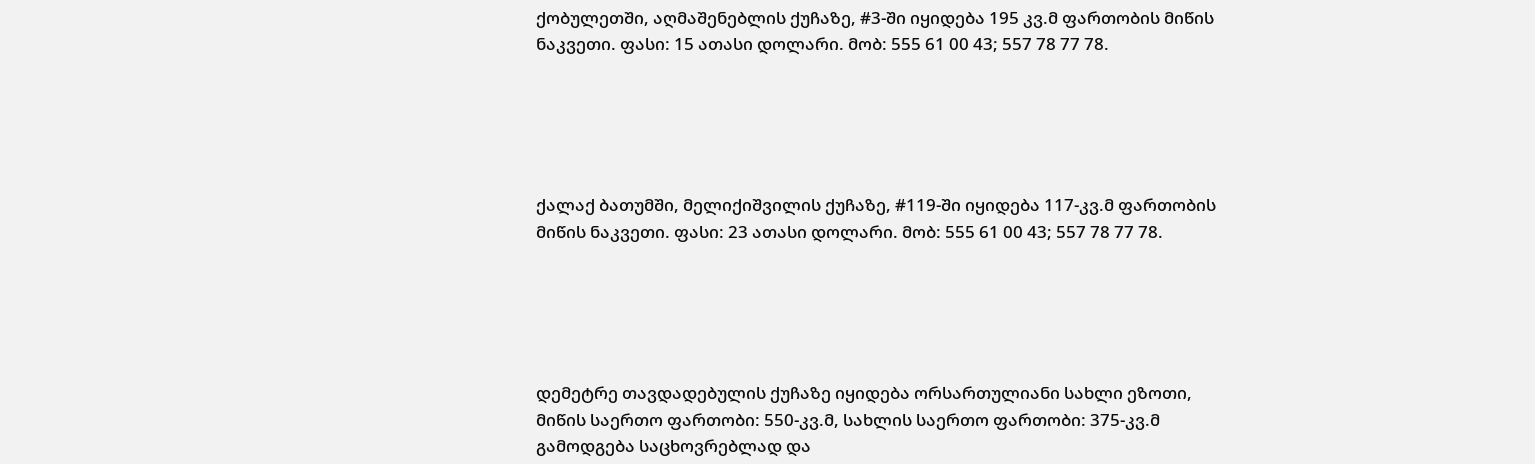ქობულეთში, აღმაშენებლის ქუჩაზე, #3-ში იყიდება 195 კვ.მ ფართობის მიწის ნაკვეთი. ფასი: 15 ათასი დოლარი. მობ: 555 61 00 43; 557 78 77 78.





ქალაქ ბათუმში, მელიქიშვილის ქუჩაზე, #119-ში იყიდება 117-კვ.მ ფართობის მიწის ნაკვეთი. ფასი: 23 ათასი დოლარი. მობ: 555 61 00 43; 557 78 77 78.





დემეტრე თავდადებულის ქუჩაზე იყიდება ორსართულიანი სახლი ეზოთი, მიწის საერთო ფართობი: 550-კვ.მ, სახლის საერთო ფართობი: 375-კვ.მ გამოდგება საცხოვრებლად და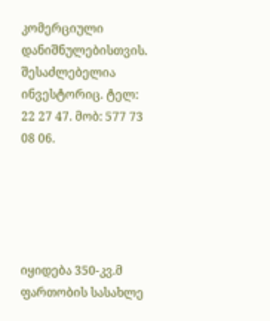კომერციული დანიშნულებისთვის. შესაძლებელია ინვესტორიც. ტელ: 22 27 47. მობ: 577 73 08 06.





იყიდება 350-კვ.მ ფართობის სასახლე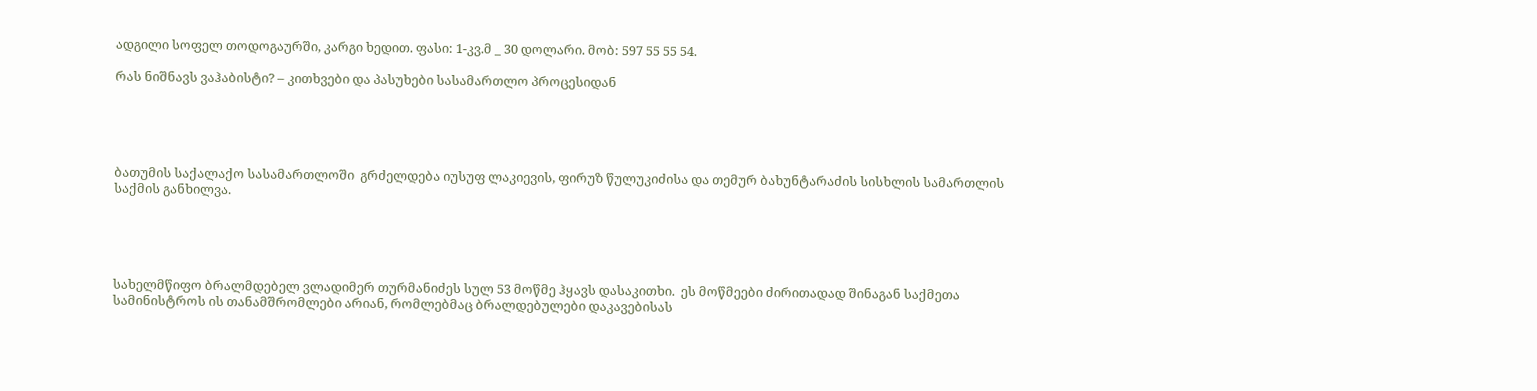ადგილი სოფელ თოდოგაურში, კარგი ხედით. ფასი: 1-კვ.მ _ 30 დოლარი. მობ: 597 55 55 54.

რას ნიშნავს ვაჰაბისტი? – კითხვები და პასუხები სასამართლო პროცესიდან





ბათუმის საქალაქო სასამართლოში  გრძელდება იუსუფ ლაკიევის, ფირუზ წულუკიძისა და თემურ ბახუნტარაძის სისხლის სამართლის საქმის განხილვა.





სახელმწიფო ბრალმდებელ ვლადიმერ თურმანიძეს სულ 53 მოწმე ჰყავს დასაკითხი.  ეს მოწმეები ძირითადად შინაგან საქმეთა სამინისტროს ის თანამშრომლები არიან, რომლებმაც ბრალდებულები დაკავებისას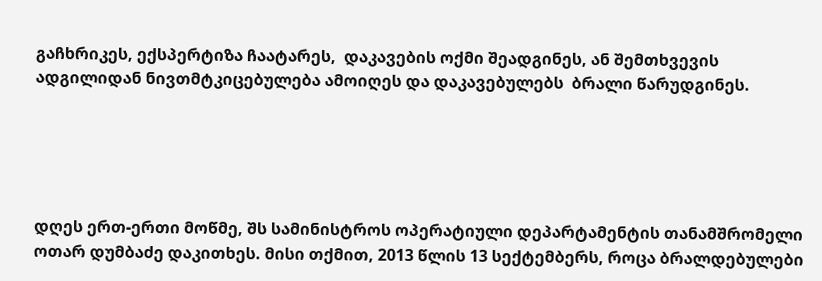გაჩხრიკეს, ექსპერტიზა ჩაატარეს,  დაკავების ოქმი შეადგინეს, ან შემთხვევის ადგილიდან ნივთმტკიცებულება ამოიღეს და დაკავებულებს  ბრალი წარუდგინეს.





დღეს ერთ-ერთი მოწმე, შს სამინისტროს ოპერატიული დეპარტამენტის თანამშრომელი ოთარ დუმბაძე დაკითხეს. მისი თქმით, 2013 წლის 13 სექტემბერს, როცა ბრალდებულები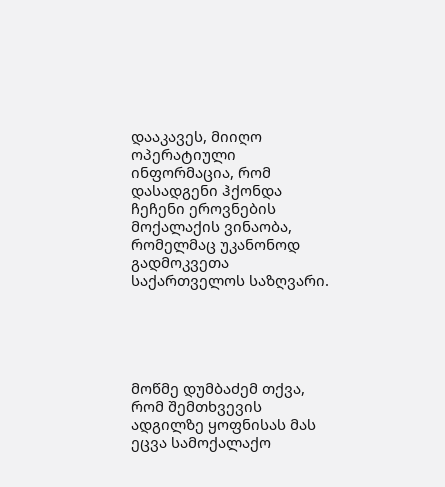დააკავეს, მიიღო ოპერატიული ინფორმაცია, რომ დასადგენი ჰქონდა ჩეჩენი ეროვნების მოქალაქის ვინაობა, რომელმაც უკანონოდ გადმოკვეთა საქართველოს საზღვარი.





მოწმე დუმბაძემ თქვა, რომ შემთხვევის ადგილზე ყოფნისას მას ეცვა სამოქალაქო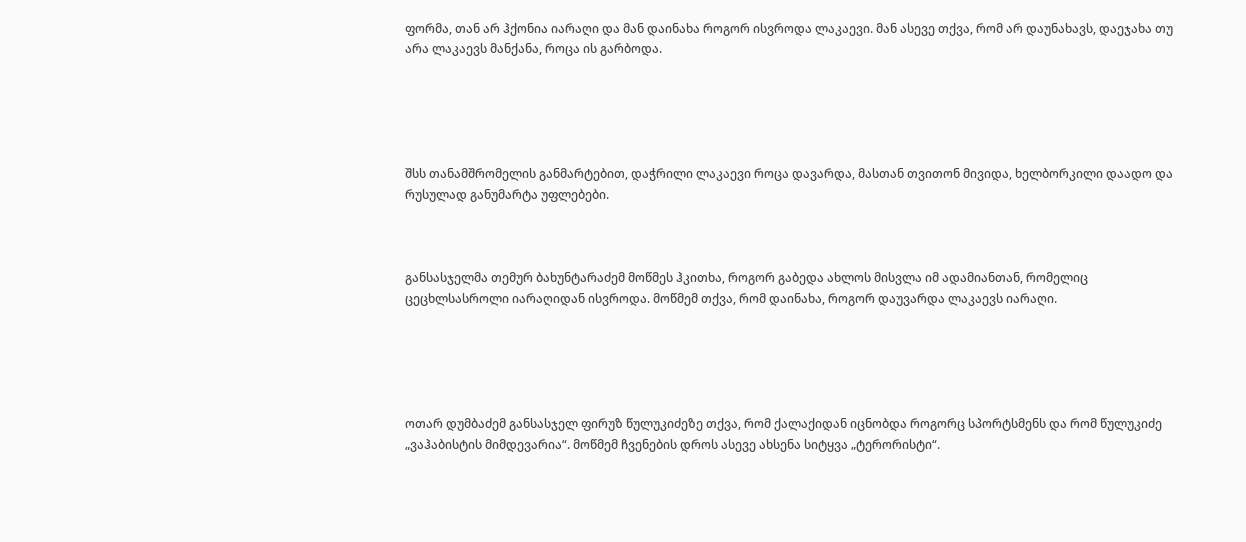ფორმა, თან არ ჰქონია იარაღი და მან დაინახა როგორ ისვროდა ლაკაევი. მან ასევე თქვა, რომ არ დაუნახავს, დაეჯახა თუ არა ლაკაევს მანქანა, როცა ის გარბოდა.





შსს თანამშრომელის განმარტებით, დაჭრილი ლაკაევი როცა დავარდა, მასთან თვითონ მივიდა, ხელბორკილი დაადო და რუსულად განუმარტა უფლებები.



განსასჯელმა თემურ ბახუნტარაძემ მოწმეს ჰკითხა, როგორ გაბედა ახლოს მისვლა იმ ადამიანთან, რომელიც ცეცხლსასროლი იარაღიდან ისვროდა. მოწმემ თქვა, რომ დაინახა, როგორ დაუვარდა ლაკაევს იარაღი.





ოთარ დუმბაძემ განსასჯელ ფირუზ წულუკიძეზე თქვა, რომ ქალაქიდან იცნობდა როგორც სპორტსმენს და რომ წულუკიძე „ვაჰაბისტის მიმდევარია“. მოწმემ ჩვენების დროს ასევე ახსენა სიტყვა „ტერორისტი“.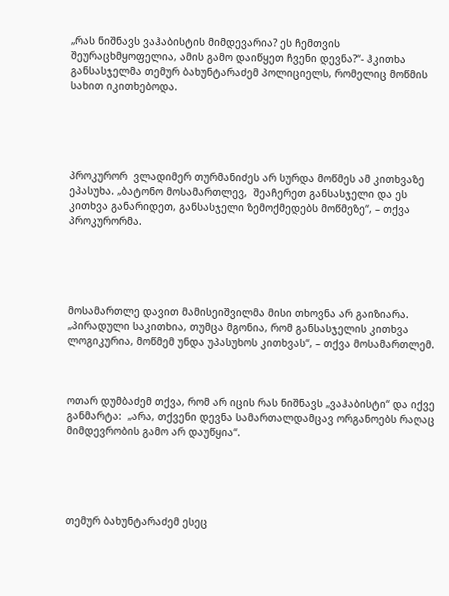„რას ნიშნავს ვაჰაბისტის მიმდევარია? ეს ჩემთვის შეურაცხმყოფელია, ამის გამო დაიწყეთ ჩვენი დევნა?“- ჰკითხა განსასჯელმა თემურ ბახუნტარაძემ პოლიციელს, რომელიც მოწმის სახით იკითხებოდა.





პროკურორ  ვლადიმერ თურმანიძეს არ სურდა მოწმეს ამ კითხვაზე ეპასუხა. „ბატონო მოსამართლევ,  შეაჩერეთ განსასჯელი და ეს კითხვა განარიდეთ, განსასჯელი ზემოქმედებს მოწმეზე“, – თქვა პროკურორმა.





მოსამართლე დავით მამისეიშვილმა მისი თხოვნა არ გაიზიარა. „პირადული საკითხია, თუმცა მგონია, რომ განსასჯელის კითხვა ლოგიკურია, მოწმემ უნდა უპასუხოს კითხვას“, – თქვა მოსამართლემ.



ოთარ დუმბაძემ თქვა, რომ არ იცის რას ნიშნავს „ვაჰაბისტი“ და იქვე განმარტა:  „არა, თქვენი დევნა სამართალდამცავ ორგანოებს რაღაც მიმდევრობის გამო არ დაუწყია“.





თემურ ბახუნტარაძემ ესეც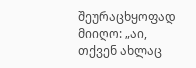შეურაცხყოფად მიიღო: „აი, თქვენ ახლაც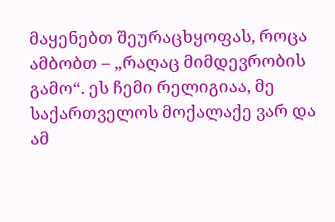მაყენებთ შეურაცხყოფას, როცა ამბობთ – „რაღაც მიმდევრობის გამო“. ეს ჩემი რელიგიაა, მე საქართველოს მოქალაქე ვარ და ამ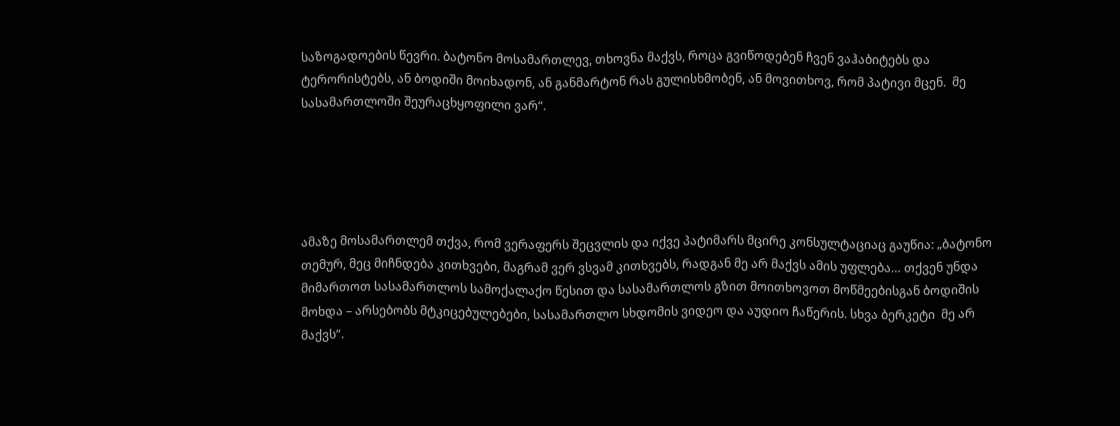საზოგადოების წევრი. ბატონო მოსამართლევ, თხოვნა მაქვს, როცა გვიწოდებენ ჩვენ ვაჰაბიტებს და ტერორისტებს, ან ბოდიში მოიხადონ, ან განმარტონ რას გულისხმობენ, ან მოვითხოვ, რომ პატივი მცენ.  მე სასამართლოში შეურაცხყოფილი ვარ“.





ამაზე მოსამართლემ თქვა, რომ ვერაფერს შეცვლის და იქვე პატიმარს მცირე კონსულტაციაც გაუწია: „ბატონო თემურ, მეც მიჩნდება კითხვები, მაგრამ ვერ ვსვამ კითხვებს, რადგან მე არ მაქვს ამის უფლება… თქვენ უნდა მიმართოთ სასამართლოს სამოქალაქო წესით და სასამართლოს გზით მოითხოვოთ მოწმეებისგან ბოდიშის მოხდა – არსებობს მტკიცებულებები, სასამართლო სხდომის ვიდეო და აუდიო ჩაწერის. სხვა ბერკეტი  მე არ მაქვს“.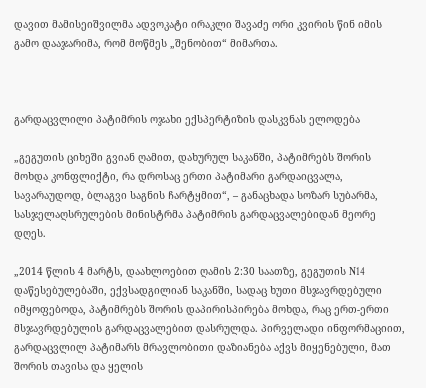დავით მამისეიშვილმა ადვოკატი ირაკლი შავაძე ორი კვირის წინ იმის გამო დააჯარიმა, რომ მოწმეს „შენობით“ მიმართა.



გარდაცვლილი პატიმრის ოჯახი ექსპერტიზის დასკვნას ელოდება

„გეგუთის ციხეში გვიან ღამით, დახურულ საკანში, პატიმრებს შორის მოხდა კონფლიქტი, რა დროსაც ერთი პატიმარი გარდაიცვალა, სავარაუდოდ, ბლაგვი საგნის ჩარტყმით“, – განაცხადა სოზარ სუბარმა, სასჯელაღსრულების მინისტრმა პატიმრის გარდაცვალებიდან მეორე დღეს.

„2014 წლის 4 მარტს, დაახლოებით ღამის 2:30 საათზე, გეგუთის N14 დაწესებულებაში, ექვსადგილიან საკანში, სადაც ხუთი მსჯავრდებული იმყოფებოდა, პატიმრებს შორის დაპირისპირება მოხდა, რაც ერთ-ერთი მსჯავრდებულის გარდაცვალებით დასრულდა. პირველადი ინფორმაციით, გარდაცვლილ პატიმარს მრავლობითი დაზიანება აქვს მიყენებული, მათ შორის თავისა და ყელის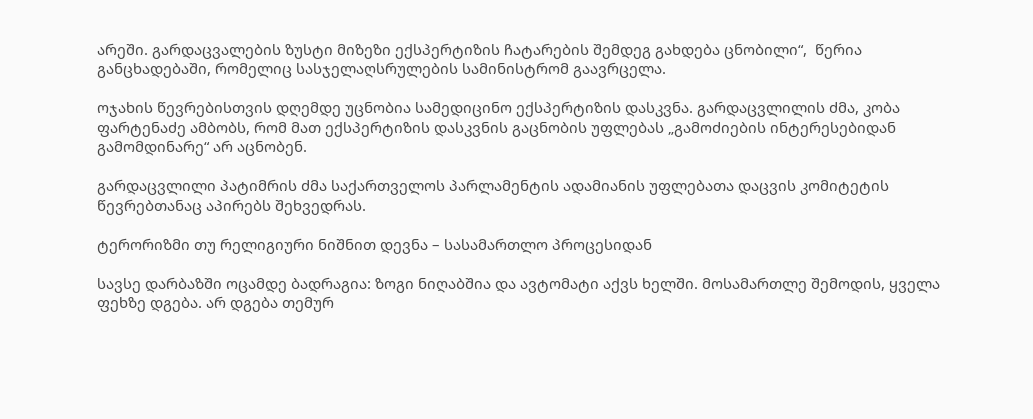არეში. გარდაცვალების ზუსტი მიზეზი ექსპერტიზის ჩატარების შემდეგ გახდება ცნობილი“,  წერია განცხადებაში, რომელიც სასჯელაღსრულების სამინისტრომ გაავრცელა.

ოჯახის წევრებისთვის დღემდე უცნობია სამედიცინო ექსპერტიზის დასკვნა. გარდაცვლილის ძმა, კობა ფარტენაძე ამბობს, რომ მათ ექსპერტიზის დასკვნის გაცნობის უფლებას „გამოძიების ინტერესებიდან გამომდინარე“ არ აცნობენ.

გარდაცვლილი პატიმრის ძმა საქართველოს პარლამენტის ადამიანის უფლებათა დაცვის კომიტეტის წევრებთანაც აპირებს შეხვედრას.

ტერორიზმი თუ რელიგიური ნიშნით დევნა – სასამართლო პროცესიდან

სავსე დარბაზში ოცამდე ბადრაგია: ზოგი ნიღაბშია და ავტომატი აქვს ხელში. მოსამართლე შემოდის, ყველა ფეხზე დგება. არ დგება თემურ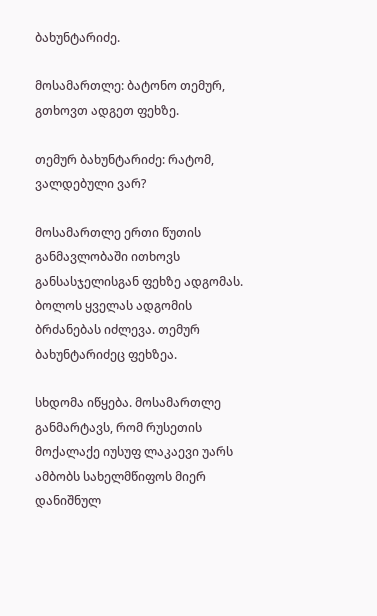ბახუნტარიძე.

მოსამართლე: ბატონო თემურ, გთხოვთ ადგეთ ფეხზე.

თემურ ბახუნტარიძე: რატომ, ვალდებული ვარ?

მოსამართლე ერთი წუთის განმავლობაში ითხოვს განსასჯელისგან ფეხზე ადგომას. ბოლოს ყველას ადგომის ბრძანებას იძლევა. თემურ ბახუნტარიძეც ფეხზეა.

სხდომა იწყება. მოსამართლე განმარტავს, რომ რუსეთის მოქალაქე იუსუფ ლაკაევი უარს ამბობს სახელმწიფოს მიერ დანიშნულ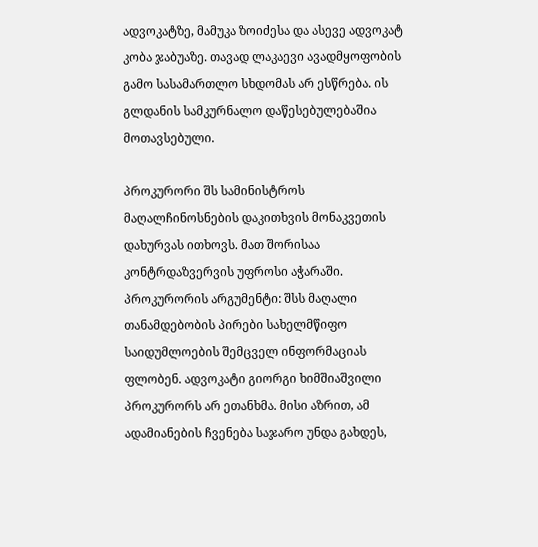ადვოკატზე, მამუკა ზოიძესა და ასევე ადვოკატ კობა ჯაბუაზე. თავად ლაკაევი ავადმყოფობის გამო სასამართლო სხდომას არ ესწრება. ის გლდანის სამკურნალო დაწესებულებაშია მოთავსებული.

პროკურორი შს სამინისტროს მაღალჩინოსნების დაკითხვის მონაკვეთის დახურვას ითხოვს. მათ შორისაა კონტრდაზვერვის უფროსი აჭარაში. პროკურორის არგუმენტი: შსს მაღალი თანამდებობის პირები სახელმწიფო საიდუმლოების შემცველ ინფორმაციას ფლობენ. ადვოკატი გიორგი ხიმშიაშვილი პროკურორს არ ეთანხმა. მისი აზრით, ამ ადამიანების ჩვენება საჯარო უნდა გახდეს,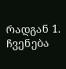რადგან 1. ჩვენება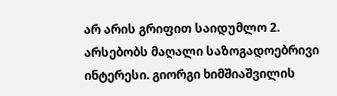არ არის გრიფით საიდუმლო 2. არსებობს მაღალი საზოგადოებრივი ინტერესი. გიორგი ხიმშიაშვილის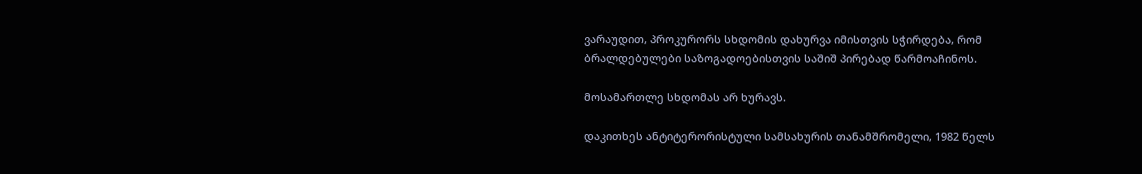ვარაუდით, პროკურორს სხდომის დახურვა იმისთვის სჭირდება, რომ ბრალდებულები საზოგადოებისთვის საშიშ პირებად წარმოაჩინოს.

მოსამართლე სხდომას არ ხურავს.

დაკითხეს ანტიტერორისტული სამსახურის თანამშრომელი, 1982 წელს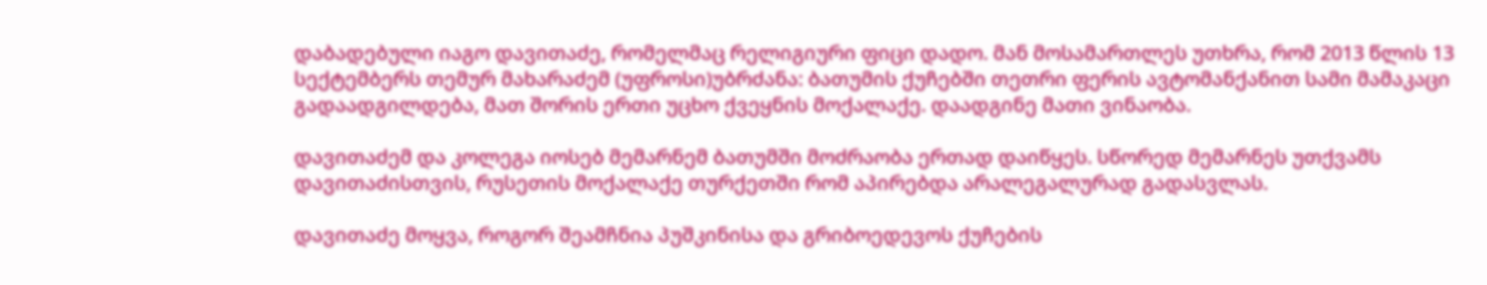დაბადებული იაგო დავითაძე, რომელმაც რელიგიური ფიცი დადო. მან მოსამართლეს უთხრა, რომ 2013 წლის 13 სექტემბერს თემურ მახარაძემ (უფროსი)უბრძანა: ბათუმის ქუჩებში თეთრი ფერის ავტომანქანით სამი მამაკაცი გადაადგილდება, მათ შორის ერთი უცხო ქვეყნის მოქალაქე. დაადგინე მათი ვინაობა.

დავითაძემ და კოლეგა იოსებ მემარნემ ბათუმში მოძრაობა ერთად დაიწყეს. სწორედ მემარნეს უთქვამს დავითაძისთვის, რუსეთის მოქალაქე თურქეთში რომ აპირებდა არალეგალურად გადასვლას.

დავითაძე მოყვა, როგორ შეამჩნია პუშკინისა და გრიბოედევოს ქუჩების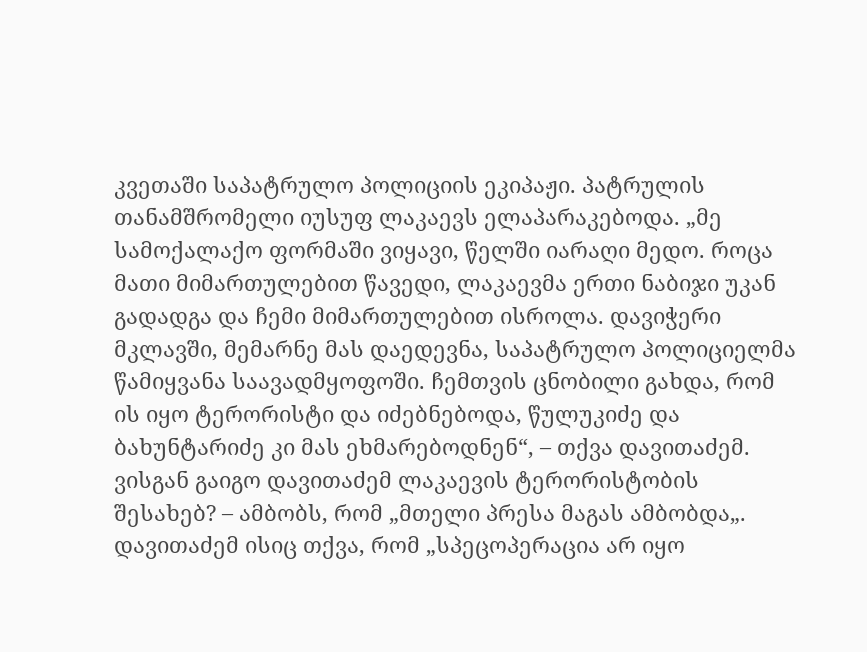კვეთაში საპატრულო პოლიციის ეკიპაჟი. პატრულის თანამშრომელი იუსუფ ლაკაევს ელაპარაკებოდა. „მე სამოქალაქო ფორმაში ვიყავი, წელში იარაღი მედო. როცა მათი მიმართულებით წავედი, ლაკაევმა ერთი ნაბიჯი უკან გადადგა და ჩემი მიმართულებით ისროლა. დავიჭერი მკლავში, მემარნე მას დაედევნა, საპატრულო პოლიციელმა წამიყვანა საავადმყოფოში. ჩემთვის ცნობილი გახდა, რომ ის იყო ტერორისტი და იძებნებოდა, წულუკიძე და ბახუნტარიძე კი მას ეხმარებოდნენ“, – თქვა დავითაძემ. ვისგან გაიგო დავითაძემ ლაკაევის ტერორისტობის შესახებ? – ამბობს, რომ „მთელი პრესა მაგას ამბობდა„. დავითაძემ ისიც თქვა, რომ „სპეცოპერაცია არ იყო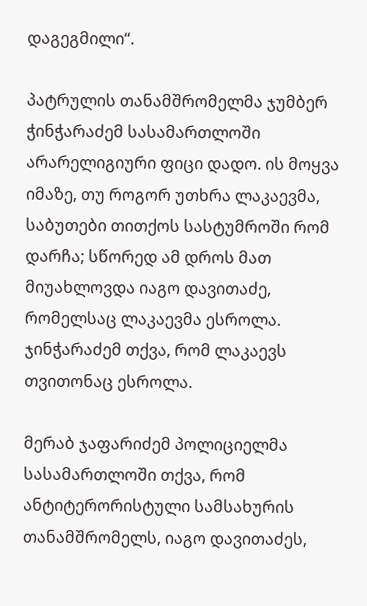დაგეგმილი“.

პატრულის თანამშრომელმა ჯუმბერ ჭინჭარაძემ სასამართლოში არარელიგიური ფიცი დადო. ის მოყვა იმაზე, თუ როგორ უთხრა ლაკაევმა, საბუთები თითქოს სასტუმროში რომ დარჩა; სწორედ ამ დროს მათ მიუახლოვდა იაგო დავითაძე, რომელსაც ლაკაევმა ესროლა. ჯინჭარაძემ თქვა, რომ ლაკაევს თვითონაც ესროლა.

მერაბ ჯაფარიძემ პოლიციელმა სასამართლოში თქვა, რომ ანტიტერორისტული სამსახურის თანამშრომელს, იაგო დავითაძეს,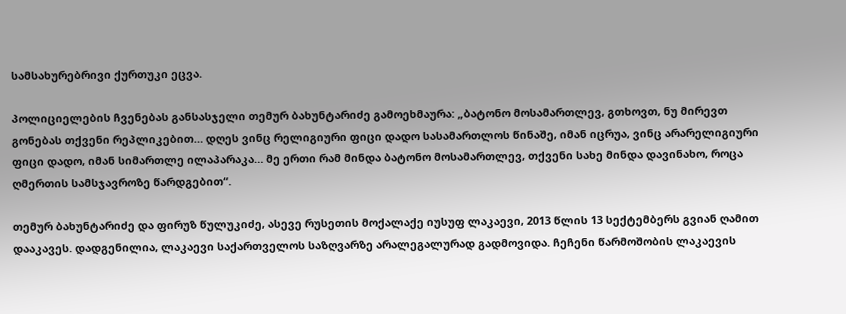სამსახურებრივი ქურთუკი ეცვა.

პოლიციელების ჩვენებას განსასჯელი თემურ ბახუნტარიძე გამოეხმაურა: „ბატონო მოსამართლევ, გთხოვთ, ნუ მირევთ გონებას თქვენი რეპლიკებით… დღეს ვინც რელიგიური ფიცი დადო სასამართლოს წინაშე, იმან იცრუა, ვინც არარელიგიური ფიცი დადო, იმან სიმართლე ილაპარაკა… მე ერთი რამ მინდა ბატონო მოსამართლევ, თქვენი სახე მინდა დავინახო, როცა ღმერთის სამსჯავროზე წარდგებით“.

თემურ ბახუნტარიძე და ფირუზ წულუკიძე, ასევე რუსეთის მოქალაქე იუსუფ ლაკაევი, 2013 წლის 13 სექტემბერს გვიან ღამით დააკავეს. დადგენილია, ლაკაევი საქართველოს საზღვარზე არალეგალურად გადმოვიდა. ჩეჩენი წარმოშობის ლაკაევის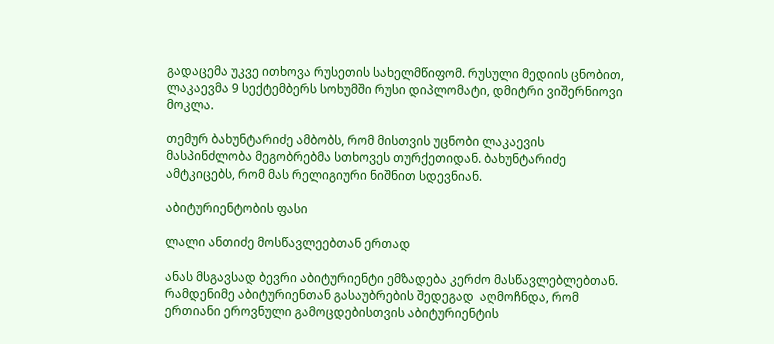გადაცემა უკვე ითხოვა რუსეთის სახელმწიფომ. რუსული მედიის ცნობით, ლაკაევმა 9 სექტემბერს სოხუმში რუსი დიპლომატი, დმიტრი ვიშერნიოვი მოკლა.

თემურ ბახუნტარიძე ამბობს, რომ მისთვის უცნობი ლაკაევის მასპინძლობა მეგობრებმა სთხოვეს თურქეთიდან. ბახუნტარიძე ამტკიცებს, რომ მას რელიგიური ნიშნით სდევნიან.

აბიტურიენტობის ფასი

ლალი ანთიძე მოსწავლეებთან ერთად

ანას მსგავსად ბევრი აბიტურიენტი ემზადება კერძო მასწავლებლებთან. რამდენიმე აბიტურიენთან გასაუბრების შედეგად  აღმოჩნდა, რომ ერთიანი ეროვნული გამოცდებისთვის აბიტურიენტის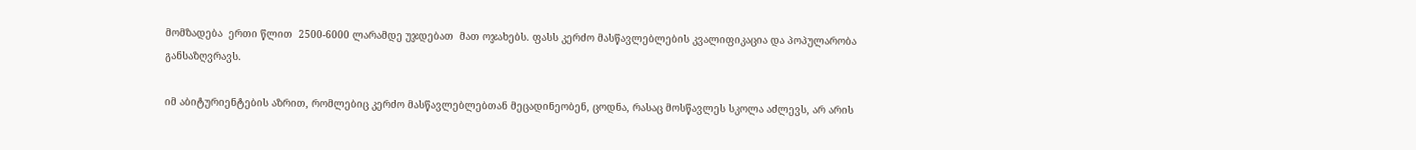მომზადება  ერთი წლით  2500-6000 ლარამდე უჯდებათ  მათ ოჯახებს. ფასს კერძო მასწავლებლების კვალიფიკაცია და პოპულარობა განსაზღვრავს.

იმ აბიტურიენტების აზრით, რომლებიც კერძო მასწავლებლებთან მეცადინეობენ, ცოდნა, რასაც მოსწავლეს სკოლა აძლევს, არ არის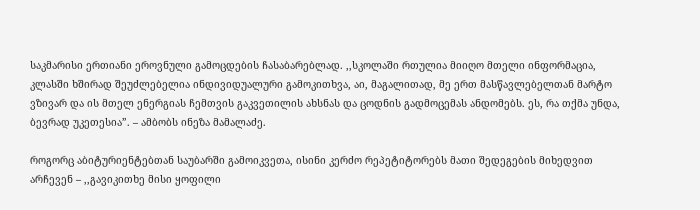საკმარისი ერთიანი ეროვნული გამოცდების ჩასაბარებლად. ,,სკოლაში რთულია მიიღო მთელი ინფორმაცია, კლასში ხშირად შეუძლებელია ინდივიდუალური გამოკითხვა, აი, მაგალითად, მე ერთ მასწავლებელთან მარტო ვზივარ და ის მთელ ენერგიას ჩემთვის გაკვეთილის ახსნას და ცოდნის გადმოცემას ანდომებს. ეს, რა თქმა უნდა, ბევრად უკეთესია”. – ამბობს ინეზა მამალაძე.

როგორც აბიტურიენტებთან საუბარში გამოიკვეთა, ისინი კერძო რეპეტიტორებს მათი შედეგების მიხედვით არჩევენ – ,,გავიკითხე მისი ყოფილი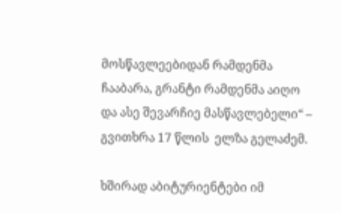მოსწავლეებიდან რამდენმა ჩააბარა, გრანტი რამდენმა აიღო და ასე შევარჩიე მასწავლებელი“ – გვითხრა 17 წლის  ელზა გელაძემ.

ხშირად აბიტურიენტები იმ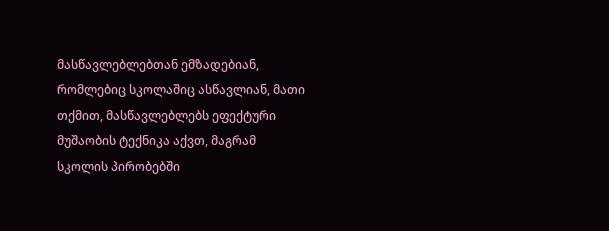მასწავლებლებთან ემზადებიან, რომლებიც სკოლაშიც ასწავლიან, მათი თქმით, მასწავლებლებს ეფექტური მუშაობის ტექნიკა აქვთ, მაგრამ სკოლის პირობებში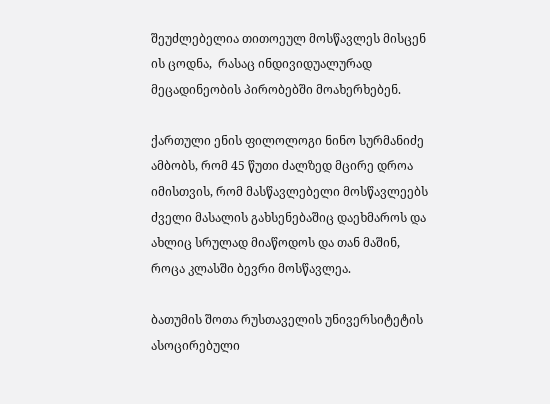შეუძლებელია თითოეულ მოსწავლეს მისცენ   ის ცოდნა,  რასაც ინდივიდუალურად მეცადინეობის პირობებში მოახერხებენ.

ქართული ენის ფილოლოგი ნინო სურმანიძე ამბობს, რომ 45 წუთი ძალზედ მცირე დროა იმისთვის, რომ მასწავლებელი მოსწავლეებს ძველი მასალის გახსენებაშიც დაეხმაროს და ახლიც სრულად მიაწოდოს და თან მაშინ, როცა კლასში ბევრი მოსწავლეა.

ბათუმის შოთა რუსთაველის უნივერსიტეტის ასოცირებული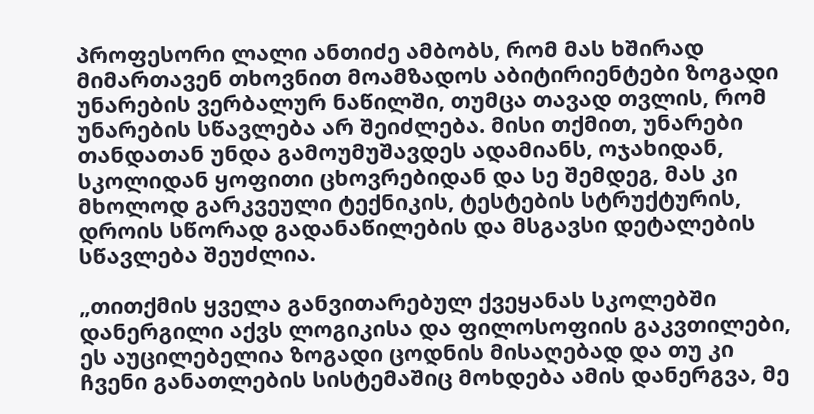პროფესორი ლალი ანთიძე ამბობს, რომ მას ხშირად მიმართავენ თხოვნით მოამზადოს აბიტირიენტები ზოგადი უნარების ვერბალურ ნაწილში, თუმცა თავად თვლის, რომ უნარების სწავლება არ შეიძლება. მისი თქმით, უნარები თანდათან უნდა გამოუმუშავდეს ადამიანს, ოჯახიდან, სკოლიდან ყოფითი ცხოვრებიდან და სე შემდეგ, მას კი მხოლოდ გარკვეული ტექნიკის, ტესტების სტრუქტურის, დროის სწორად გადანაწილების და მსგავსი დეტალების სწავლება შეუძლია.

„თითქმის ყველა განვითარებულ ქვეყანას სკოლებში დანერგილი აქვს ლოგიკისა და ფილოსოფიის გაკვთილები, ეს აუცილებელია ზოგადი ცოდნის მისაღებად და თუ კი ჩვენი განათლების სისტემაშიც მოხდება ამის დანერგვა, მე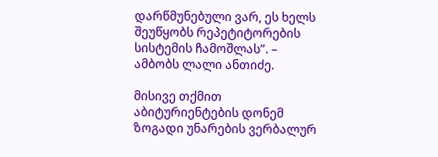დარწმუნებული ვარ, ეს ხელს შეუწყობს რეპეტიტორების სისტემის ჩამოშლას”. – ამბობს ლალი ანთიძე.

მისივე თქმით აბიტურიენტების დონემ ზოგადი უნარების ვერბალურ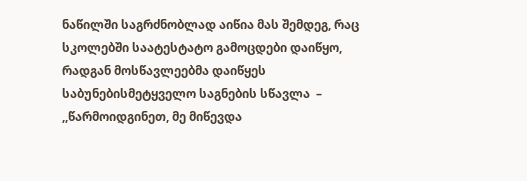ნაწილში საგრძნობლად აიწია მას შემდეგ, რაც სკოლებში საატესტატო გამოცდები დაიწყო, რადგან მოსწავლეებმა დაიწყეს საბუნებისმეტყველო საგნების სწავლა  – ,,წარმოიდგინეთ, მე მიწევდა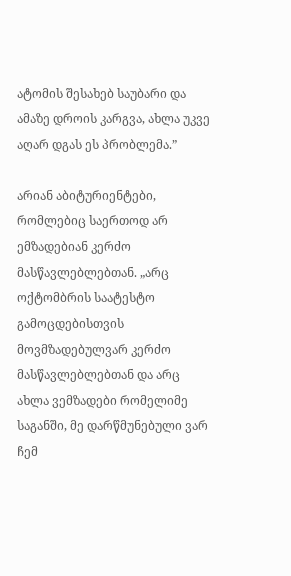ატომის შესახებ საუბარი და ამაზე დროის კარგვა, ახლა უკვე აღარ დგას ეს პრობლემა.”

არიან აბიტურიენტები, რომლებიც საერთოდ არ ემზადებიან კერძო მასწავლებლებთან. „არც ოქტომბრის საატესტო გამოცდებისთვის მოვმზადებულვარ კერძო მასწავლებლებთან და არც ახლა ვემზადები რომელიმე საგანში, მე დარწმუნებული ვარ ჩემ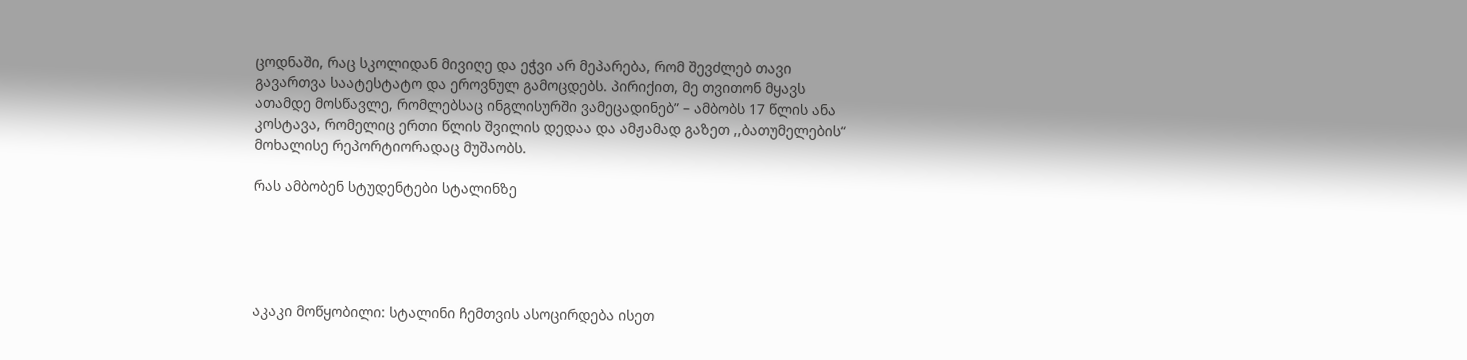ცოდნაში, რაც სკოლიდან მივიღე და ეჭვი არ მეპარება, რომ შევძლებ თავი გავართვა საატესტატო და ეროვნულ გამოცდებს. პირიქით, მე თვითონ მყავს ათამდე მოსწავლე, რომლებსაც ინგლისურში ვამეცადინებ” – ამბობს 17 წლის ანა კოსტავა, რომელიც ერთი წლის შვილის დედაა და ამჟამად გაზეთ ,,ბათუმელების“ მოხალისე რეპორტიორადაც მუშაობს.

რას ამბობენ სტუდენტები სტალინზე





აკაკი მოწყობილი: სტალინი ჩემთვის ასოცირდება ისეთ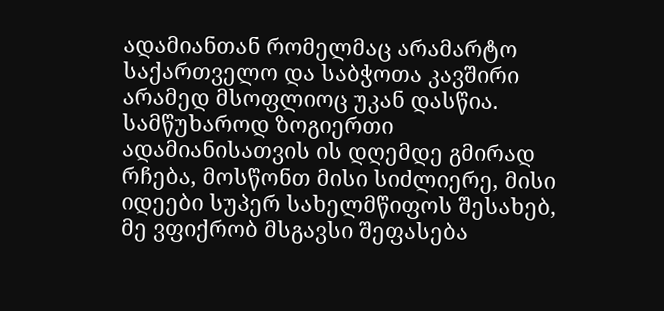ადამიანთან რომელმაც არამარტო საქართველო და საბჭოთა კავშირი არამედ მსოფლიოც უკან დასწია. სამწუხაროდ ზოგიერთი ადამიანისათვის ის დღემდე გმირად რჩება, მოსწონთ მისი სიძლიერე, მისი იდეები სუპერ სახელმწიფოს შესახებ, მე ვფიქრობ მსგავსი შეფასება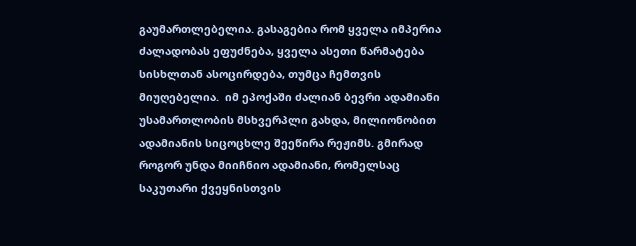გაუმართლებელია. გასაგებია რომ ყველა იმპერია ძალადობას ეფუძნება, ყველა ასეთი წარმატება სისხლთან ასოცირდება, თუმცა ჩემთვის მიუღებელია.  იმ ეპოქაში ძალიან ბევრი ადამიანი უსამართლობის მსხვერპლი გახდა, მილიონობით ადამიანის სიცოცხლე შეეწირა რეჟიმს. გმირად როგორ უნდა მიიჩნიო ადამიანი, რომელსაც საკუთარი ქვეყნისთვის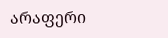არაფერი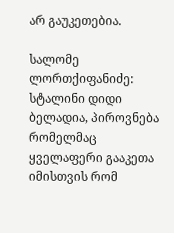არ გაუკეთებია.

სალომე ლორთქიფანიძე: სტალინი დიდი ბელადია, პიროვნება რომელმაც ყველაფერი გააკეთა იმისთვის რომ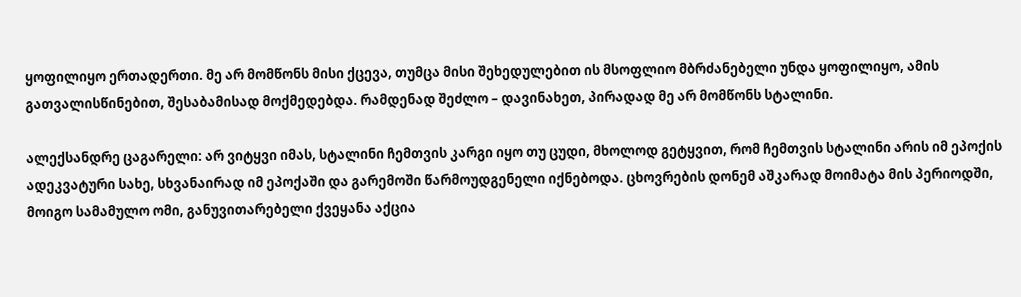ყოფილიყო ერთადერთი. მე არ მომწონს მისი ქცევა, თუმცა მისი შეხედულებით ის მსოფლიო მბრძანებელი უნდა ყოფილიყო, ამის გათვალისწინებით, შესაბამისად მოქმედებდა. რამდენად შეძლო – დავინახეთ, პირადად მე არ მომწონს სტალინი.

ალექსანდრე ცაგარელი: არ ვიტყვი იმას, სტალინი ჩემთვის კარგი იყო თუ ცუდი, მხოლოდ გეტყვით, რომ ჩემთვის სტალინი არის იმ ეპოქის ადეკვატური სახე, სხვანაირად იმ ეპოქაში და გარემოში წარმოუდგენელი იქნებოდა. ცხოვრების დონემ აშკარად მოიმატა მის პერიოდში, მოიგო სამამულო ომი, განუვითარებელი ქვეყანა აქცია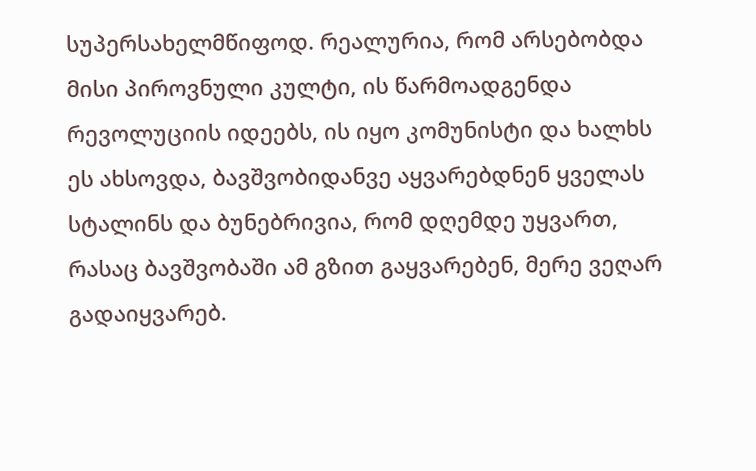სუპერსახელმწიფოდ. რეალურია, რომ არსებობდა მისი პიროვნული კულტი, ის წარმოადგენდა რევოლუციის იდეებს, ის იყო კომუნისტი და ხალხს ეს ახსოვდა, ბავშვობიდანვე აყვარებდნენ ყველას სტალინს და ბუნებრივია, რომ დღემდე უყვართ, რასაც ბავშვობაში ამ გზით გაყვარებენ, მერე ვეღარ გადაიყვარებ.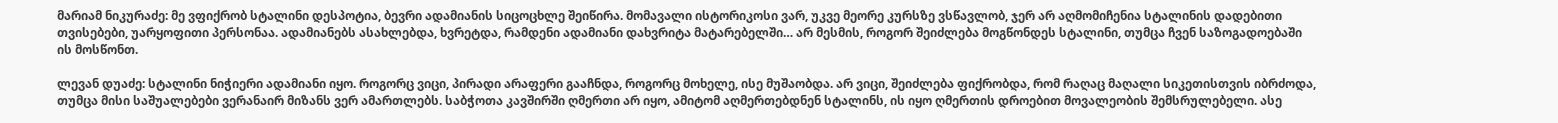მარიამ ნიკურაძე: მე ვფიქრობ სტალინი დესპოტია, ბევრი ადამიანის სიცოცხლე შეიწირა. მომავალი ისტორიკოსი ვარ, უკვე მეორე კურსზე ვსწავლობ, ჯერ არ აღმომიჩენია სტალინის დადებითი თვისებები, უარყოფითი პერსონაა. ადამიანებს ასახლებდა, ხვრეტდა, რამდენი ადამიანი დახვრიტა მატარებელში… არ მესმის, როგორ შეიძლება მოგწონდეს სტალინი, თუმცა ჩვენ საზოგადოებაში ის მოსწონთ.

ლევან დუაძე: სტალინი ნიჭიერი ადამიანი იყო. როგორც ვიცი, პირადი არაფერი გააჩნდა, როგორც მოხელე, ისე მუშაობდა. არ ვიცი, შეიძლება ფიქრობდა, რომ რაღაც მაღალი სიკეთისთვის იბრძოდა, თუმცა მისი საშუალებები ვერანაირ მიზანს ვერ ამართლებს. საბჭოთა კავშირში ღმერთი არ იყო, ამიტომ აღმერთებდნენ სტალინს, ის იყო ღმერთის დროებით მოვალეობის შემსრულებელი. ასე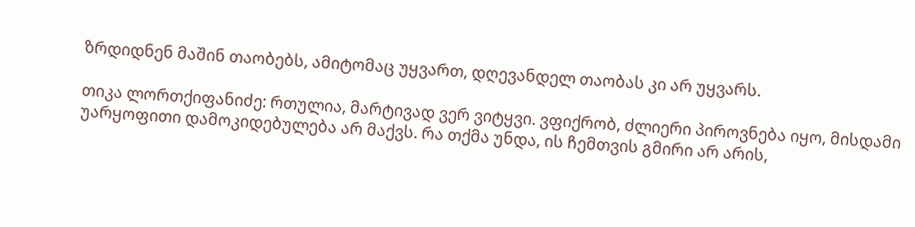ზრდიდნენ მაშინ თაობებს, ამიტომაც უყვართ, დღევანდელ თაობას კი არ უყვარს.

თიკა ლორთქიფანიძე: რთულია, მარტივად ვერ ვიტყვი. ვფიქრობ, ძლიერი პიროვნება იყო, მისდამი უარყოფითი დამოკიდებულება არ მაქვს. რა თქმა უნდა, ის ჩემთვის გმირი არ არის,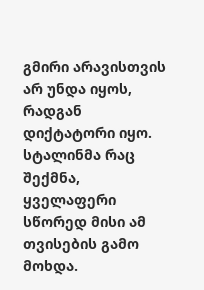გმირი არავისთვის არ უნდა იყოს, რადგან დიქტატორი იყო. სტალინმა რაც შექმნა, ყველაფერი სწორედ მისი ამ თვისების გამო მოხდა.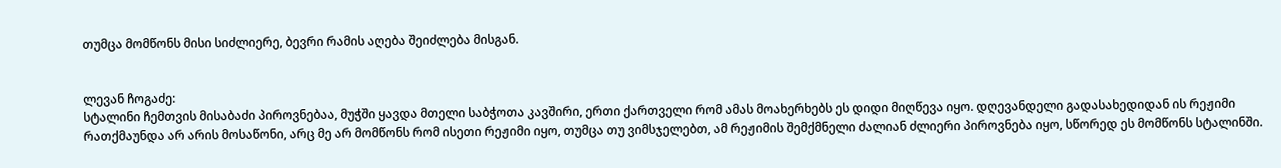თუმცა მომწონს მისი სიძლიერე, ბევრი რამის აღება შეიძლება მისგან.


ლევან ჩოგაძე:
სტალინი ჩემთვის მისაბაძი პიროვნებაა, მუჭში ყავდა მთელი საბჭოთა კავშირი, ერთი ქართველი რომ ამას მოახერხებს ეს დიდი მიღწევა იყო. დღევანდელი გადასახედიდან ის რეჟიმი რათქმაუნდა არ არის მოსაწონი, არც მე არ მომწონს რომ ისეთი რეჟიმი იყო, თუმცა თუ ვიმსჯელებთ, ამ რეჟიმის შემქმნელი ძალიან ძლიერი პიროვნება იყო, სწორედ ეს მომწონს სტალინში.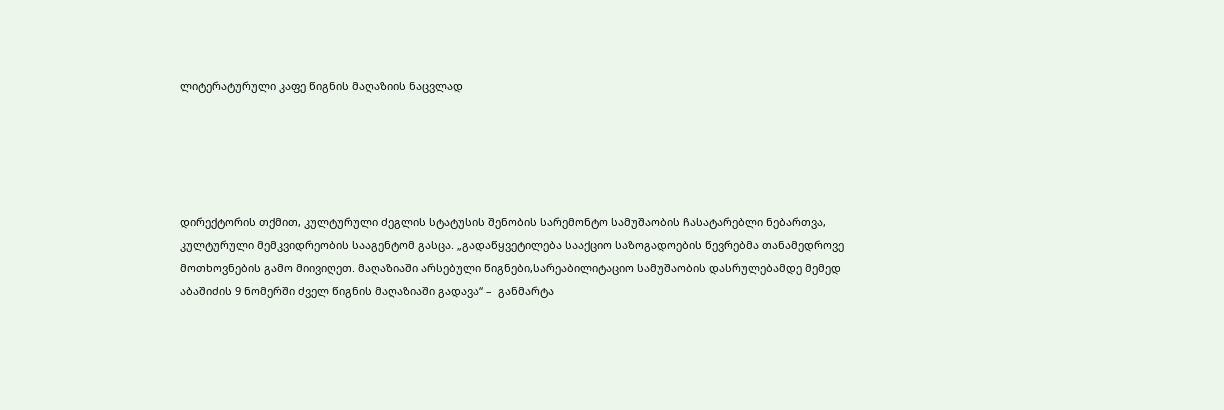ლიტერატურული კაფე წიგნის მაღაზიის ნაცვლად





დირექტორის თქმით, კულტურული ძეგლის სტატუსის შენობის სარემონტო სამუშაობის ჩასატარებლი ნებართვა, კულტურული მემკვიდრეობის სააგენტომ გასცა. „გადაწყვეტილება სააქციო საზოგადოების წევრებმა თანამედროვე მოთხოვნების გამო მიივიღეთ. მაღაზიაში არსებული წიგნები,სარეაბილიტაციო სამუშაობის დასრულებამდე მემედ აბაშიძის 9 ნომერში ძველ წიგნის მაღაზიაში გადავა“ –  განმარტა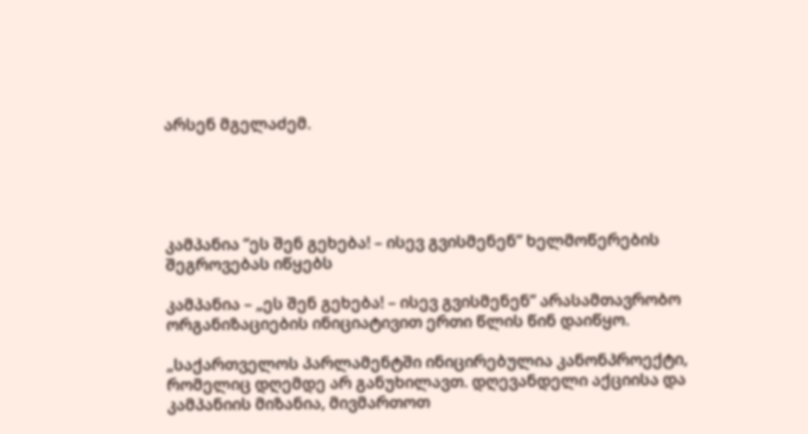არსენ მგელაძემ.





კამპანია “ეს შენ გეხება! – ისევ გვისმენენ” ხელმოწერების შეგროვებას იწყებს

კამპანია – „ეს შენ გეხება! – ისევ გვისმენენ” არასამთავრობო ორგანიზაციების ინიციატივით ერთი წლის წინ დაიწყო.

„საქართველოს პარლამენტში ინიცირებულია კანონპროექტი, რომელიც დღემდე არ განუხილავთ. დღევანდელი აქციისა და კამპანიის მიზანია, მივმართოთ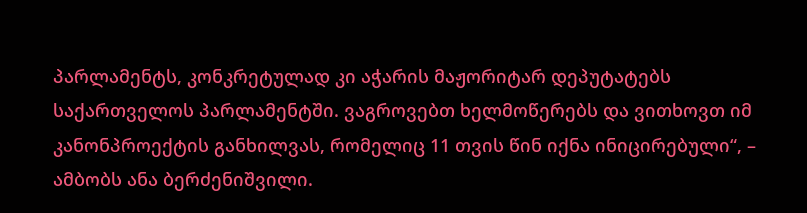პარლამენტს, კონკრეტულად კი აჭარის მაჟორიტარ დეპუტატებს საქართველოს პარლამენტში. ვაგროვებთ ხელმოწერებს და ვითხოვთ იმ კანონპროექტის განხილვას, რომელიც 11 თვის წინ იქნა ინიცირებული“, – ამბობს ანა ბერძენიშვილი.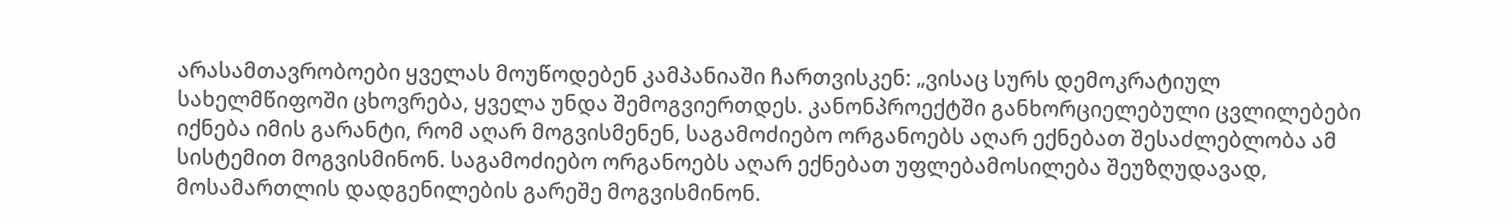არასამთავრობოები ყველას მოუწოდებენ კამპანიაში ჩართვისკენ: „ვისაც სურს დემოკრატიულ სახელმწიფოში ცხოვრება, ყველა უნდა შემოგვიერთდეს. კანონპროექტში განხორციელებული ცვლილებები იქნება იმის გარანტი, რომ აღარ მოგვისმენენ, საგამოძიებო ორგანოებს აღარ ექნებათ შესაძლებლობა ამ სისტემით მოგვისმინონ. საგამოძიებო ორგანოებს აღარ ექნებათ უფლებამოსილება შეუზღუდავად, მოსამართლის დადგენილების გარეშე მოგვისმინონ.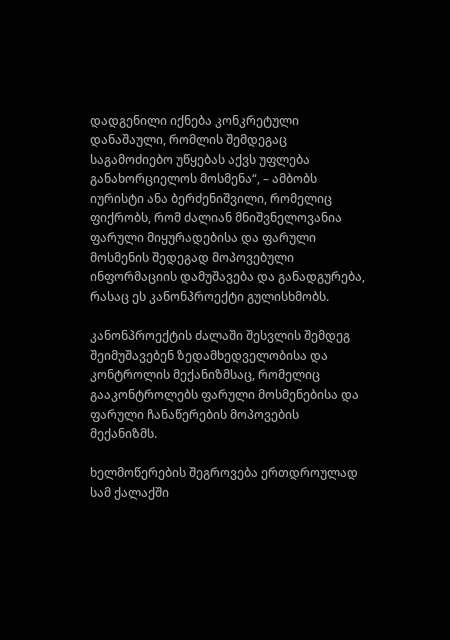დადგენილი იქნება კონკრეტული დანაშაული, რომლის შემდეგაც საგამოძიებო უწყებას აქვს უფლება განახორციელოს მოსმენა“, – ამბობს იურისტი ანა ბერძენიშვილი, რომელიც ფიქრობს, რომ ძალიან მნიშვნელოვანია ფარული მიყურადებისა და ფარული მოსმენის შედეგად მოპოვებული ინფორმაციის დამუშავება და განადგურება, რასაც ეს კანონპროექტი გულისხმობს.

კანონპროექტის ძალაში შესვლის შემდეგ შეიმუშავებენ ზედამხედველობისა და კონტროლის მექანიზმსაც, რომელიც გააკონტროლებს ფარული მოსმენებისა და ფარული ჩანაწერების მოპოვების მექანიზმს.

ხელმოწერების შეგროვება ერთდროულად სამ ქალაქში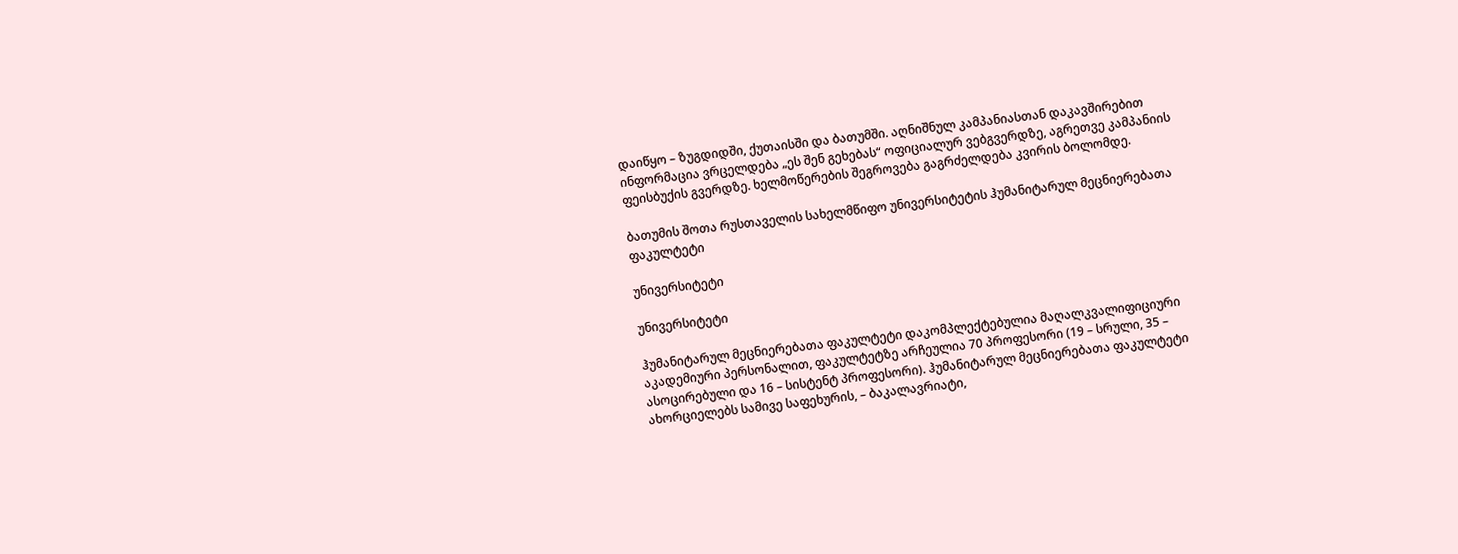დაიწყო – ზუგდიდში, ქუთაისში და ბათუმში. აღნიშნულ კამპანიასთან დაკავშირებით ინფორმაცია ვრცელდება „ეს შენ გეხებას“ ოფიციალურ ვებგვერდზე, აგრეთვე კამპანიის ფეისბუქის გვერდზე. ხელმოწერების შეგროვება გაგრძელდება კვირის ბოლომდე.

ბათუმის შოთა რუსთაველის სახელმწიფო უნივერსიტეტის ჰუმანიტარულ მეცნიერებათა ფაკულტეტი

უნივერსიტეტი

უნივერსიტეტი

ჰუმანიტარულ მეცნიერებათა ფაკულტეტი დაკომპლექტებულია მაღალკვალიფიციური აკადემიური პერსონალით, ფაკულტეტზე არჩეულია 70 პროფესორი (19 – სრული, 35 – ასოცირებული და 16 – სისტენტ პროფესორი). ჰუმანიტარულ მეცნიერებათა ფაკულტეტი ახორციელებს სამივე საფეხურის, – ბაკალავრიატი,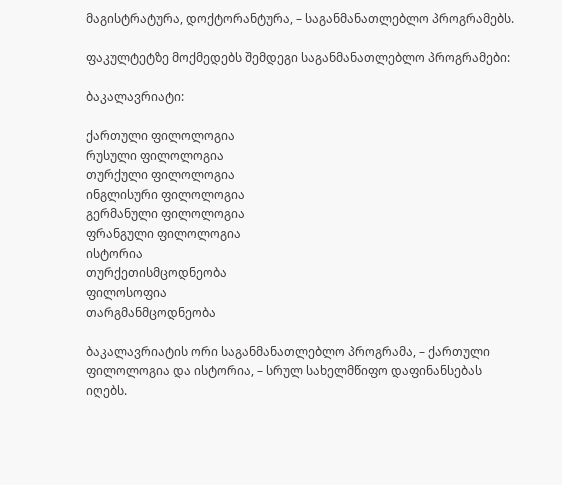მაგისტრატურა, დოქტორანტურა, – საგანმანათლებლო პროგრამებს.

ფაკულტეტზე მოქმედებს შემდეგი საგანმანათლებლო პროგრამები:

ბაკალავრიატი:

ქართული ფილოლოგია
რუსული ფილოლოგია
თურქული ფილოლოგია
ინგლისური ფილოლოგია
გერმანული ფილოლოგია
ფრანგული ფილოლოგია
ისტორია
თურქეთისმცოდნეობა
ფილოსოფია
თარგმანმცოდნეობა

ბაკალავრიატის ორი საგანმანათლებლო პროგრამა, – ქართული ფილოლოგია და ისტორია, – სრულ სახელმწიფო დაფინანსებას იღებს.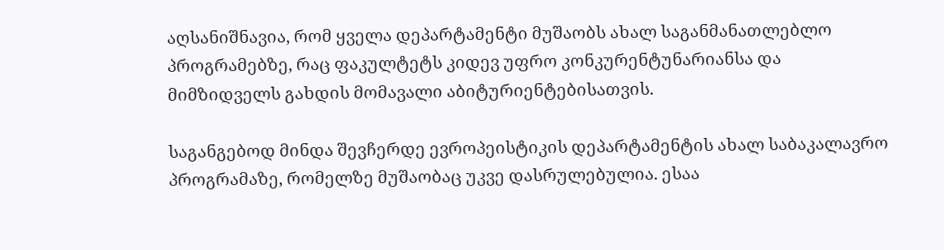აღსანიშნავია, რომ ყველა დეპარტამენტი მუშაობს ახალ საგანმანათლებლო პროგრამებზე, რაც ფაკულტეტს კიდევ უფრო კონკურენტუნარიანსა და მიმზიდველს გახდის მომავალი აბიტურიენტებისათვის.

საგანგებოდ მინდა შევჩერდე ევროპეისტიკის დეპარტამენტის ახალ საბაკალავრო პროგრამაზე, რომელზე მუშაობაც უკვე დასრულებულია. ესაა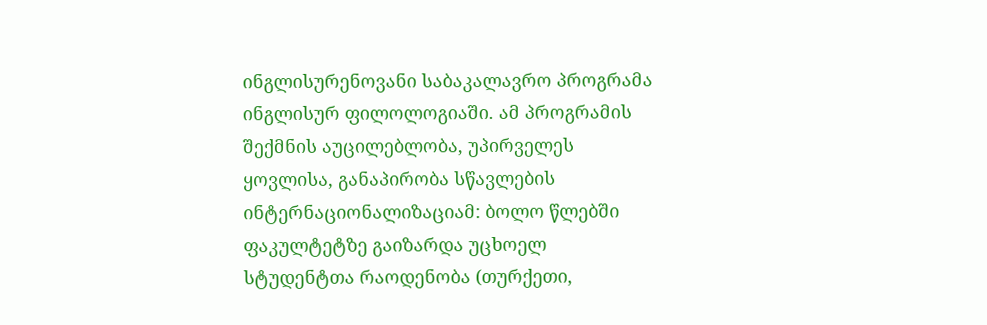ინგლისურენოვანი საბაკალავრო პროგრამა ინგლისურ ფილოლოგიაში. ამ პროგრამის შექმნის აუცილებლობა, უპირველეს ყოვლისა, განაპირობა სწავლების ინტერნაციონალიზაციამ: ბოლო წლებში ფაკულტეტზე გაიზარდა უცხოელ სტუდენტთა რაოდენობა (თურქეთი,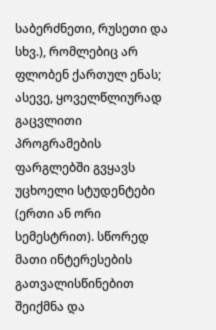საბერძნეთი, რუსეთი და სხვ.), რომლებიც არ ფლობენ ქართულ ენას; ასევე, ყოველწლიურად გაცვლითი პროგრამების ფარგლებში გვყავს უცხოელი სტუდენტები (ერთი ან ორი სემესტრით). სწორედ მათი ინტერესების გათვალისწინებით შეიქმნა და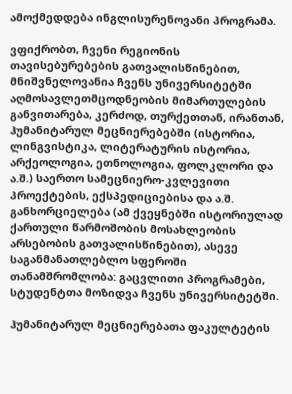ამოქმედდება ინგლისურენოვანი პროგრამა.

ვფიქრობთ, ჩვენი რეგიონის თავისებურებების გათვალისწინებით, მნიშვნელოვანია ჩვენს უნივერსიტეტში აღმოსავლეთმცოდნეობის მიმართულების განვითარება, კერძოდ, თურქეთთან, ირანთან, ჰუმანიტარულ მეცნიერებებში (ისტორია, ლინგვისტიკა, ლიტერატურის ისტორია, არქეოლოგია, ეთნოლოგია, ფოლკლორი და ა.შ.) საერთო სამეცნიერო-კვლევითი პროექტების, ექსპედიციებისა და ა.შ. განხორციელება (ამ ქვეყნებში ისტორიულად ქართული წარმოშობის მოსახლეობის არსებობის გათვალისწინებით), ასევე საგანმანათლებლო სფეროში თანამშრომლობა: გაცვლითი პროგრამები, სტუდენტთა მოზიდვა ჩვენს უნივერსიტეტში.

ჰუმანიტარულ მეცნიერებათა ფაკულტეტის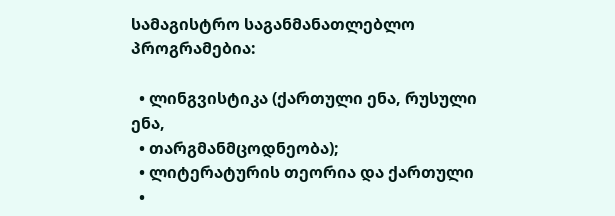სამაგისტრო საგანმანათლებლო პროგრამებია:

  • ლინგვისტიკა (ქართული ენა, რუსული ენა,
  • თარგმანმცოდნეობა);
  • ლიტერატურის თეორია და ქართული
  •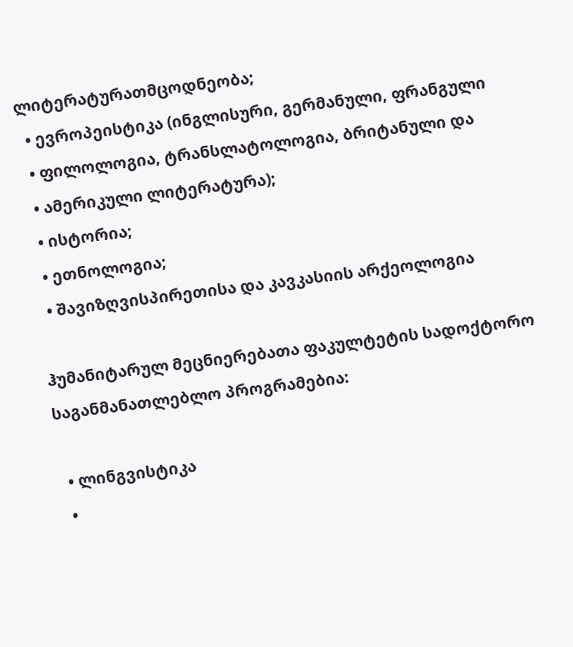ლიტერატურათმცოდნეობა;
  • ევროპეისტიკა (ინგლისური, გერმანული, ფრანგული
  • ფილოლოგია, ტრანსლატოლოგია, ბრიტანული და
  • ამერიკული ლიტერატურა);
  • ისტორია;
  • ეთნოლოგია;
  • შავიზღვისპირეთისა და კავკასიის არქეოლოგია

ჰუმანიტარულ მეცნიერებათა ფაკულტეტის სადოქტორო საგანმანათლებლო პროგრამებია:

  • ლინგვისტიკა
  •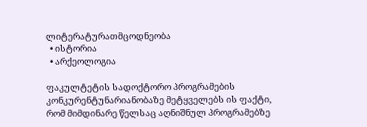ლიტერატურათმცოდნეობა
  • ისტორია
  • არქეოლოგია

ფაკულტეტის სადოქტორო პროგრამების კონკურენტუნარიანობაზე მეტყველებს ის ფაქტი, რომ მიმდინარე წელსაც აღნიშნულ პროგრამებზე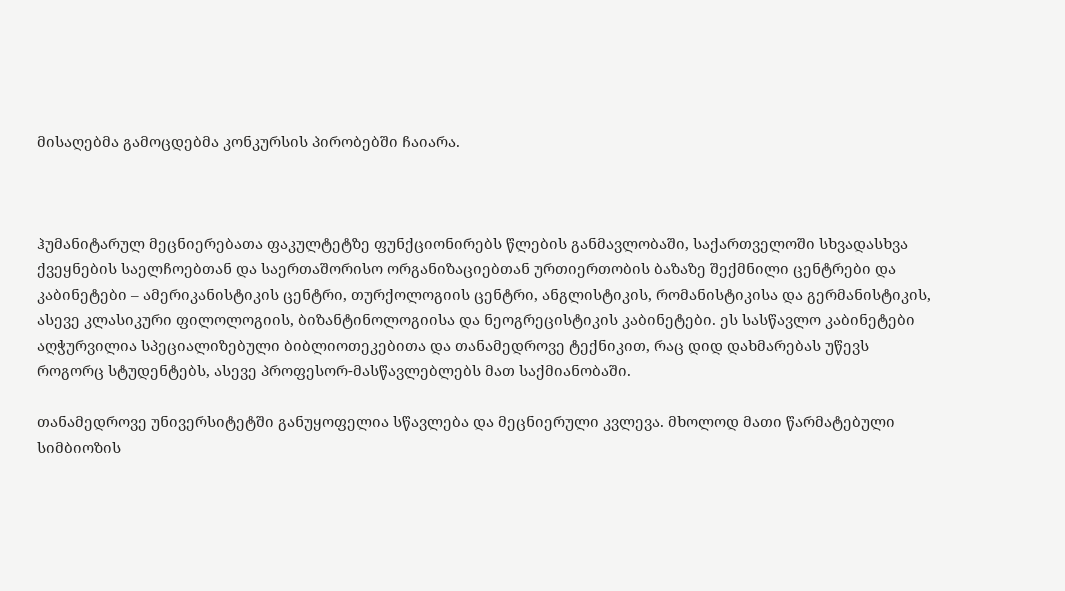მისაღებმა გამოცდებმა კონკურსის პირობებში ჩაიარა.



ჰუმანიტარულ მეცნიერებათა ფაკულტეტზე ფუნქციონირებს წლების განმავლობაში, საქართველოში სხვადასხვა ქვეყნების საელჩოებთან და საერთაშორისო ორგანიზაციებთან ურთიერთობის ბაზაზე შექმნილი ცენტრები და კაბინეტები – ამერიკანისტიკის ცენტრი, თურქოლოგიის ცენტრი, ანგლისტიკის, რომანისტიკისა და გერმანისტიკის, ასევე კლასიკური ფილოლოგიის, ბიზანტინოლოგიისა და ნეოგრეცისტიკის კაბინეტები. ეს სასწავლო კაბინეტები აღჭურვილია სპეციალიზებული ბიბლიოთეკებითა და თანამედროვე ტექნიკით, რაც დიდ დახმარებას უწევს როგორც სტუდენტებს, ასევე პროფესორ-მასწავლებლებს მათ საქმიანობაში.

თანამედროვე უნივერსიტეტში განუყოფელია სწავლება და მეცნიერული კვლევა. მხოლოდ მათი წარმატებული სიმბიოზის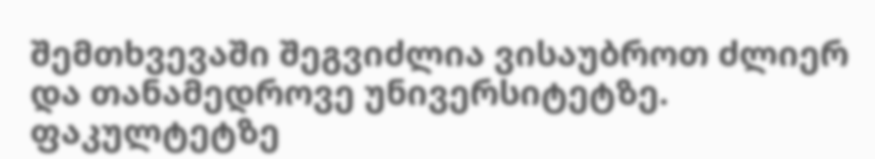შემთხვევაში შეგვიძლია ვისაუბროთ ძლიერ და თანამედროვე უნივერსიტეტზე. ფაკულტეტზე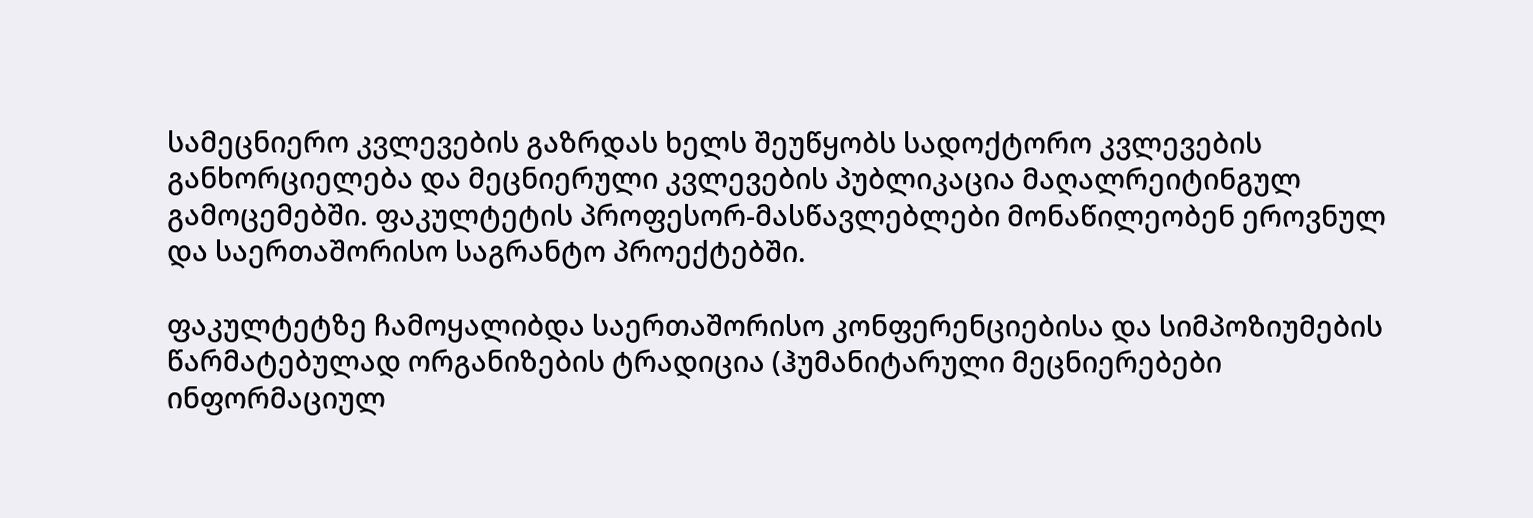სამეცნიერო კვლევების გაზრდას ხელს შეუწყობს სადოქტორო კვლევების განხორციელება და მეცნიერული კვლევების პუბლიკაცია მაღალრეიტინგულ გამოცემებში. ფაკულტეტის პროფესორ-მასწავლებლები მონაწილეობენ ეროვნულ და საერთაშორისო საგრანტო პროექტებში.

ფაკულტეტზე ჩამოყალიბდა საერთაშორისო კონფერენციებისა და სიმპოზიუმების წარმატებულად ორგანიზების ტრადიცია (ჰუმანიტარული მეცნიერებები ინფორმაციულ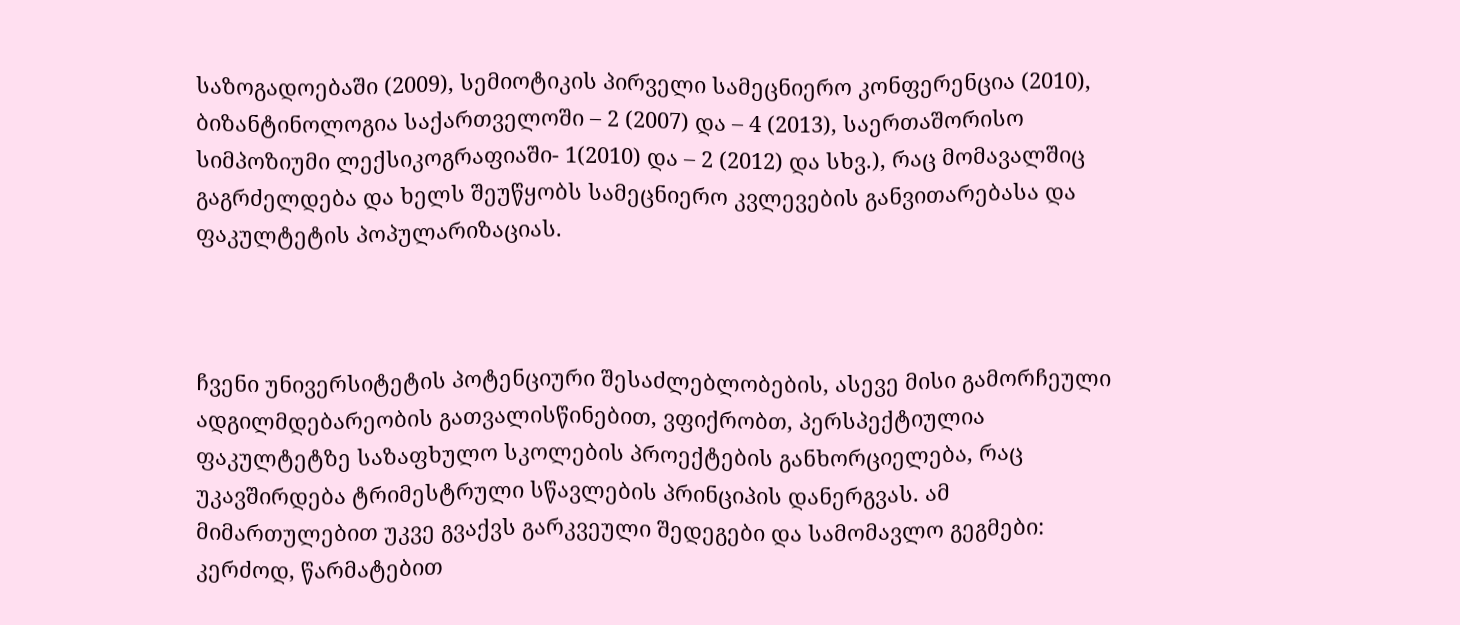საზოგადოებაში (2009), სემიოტიკის პირველი სამეცნიერო კონფერენცია (2010), ბიზანტინოლოგია საქართველოში – 2 (2007) და – 4 (2013), საერთაშორისო სიმპოზიუმი ლექსიკოგრაფიაში- 1(2010) და – 2 (2012) და სხვ.), რაც მომავალშიც გაგრძელდება და ხელს შეუწყობს სამეცნიერო კვლევების განვითარებასა და ფაკულტეტის პოპულარიზაციას.



ჩვენი უნივერსიტეტის პოტენციური შესაძლებლობების, ასევე მისი გამორჩეული ადგილმდებარეობის გათვალისწინებით, ვფიქრობთ, პერსპექტიულია ფაკულტეტზე საზაფხულო სკოლების პროექტების განხორციელება, რაც უკავშირდება ტრიმესტრული სწავლების პრინციპის დანერგვას. ამ მიმართულებით უკვე გვაქვს გარკვეული შედეგები და სამომავლო გეგმები: კერძოდ, წარმატებით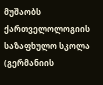მუშაობს ქართველოლოგიის საზაფხულო სკოლა (გერმანიის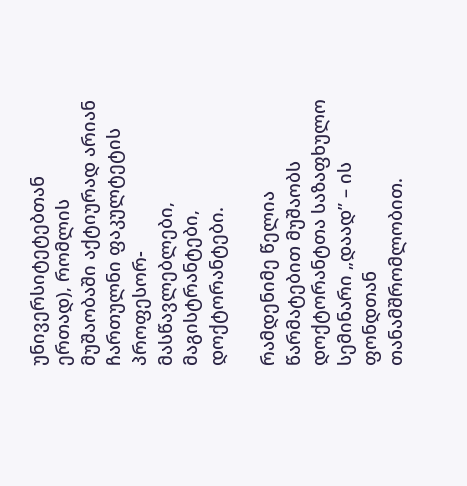უნივერსიტეტებთან ერთად), რომლის მუშაობაში აქტიურად არიან ჩართულნი ფაკულტეტის პროფესორ-მასწავლებლები, მაგისტრანტები, დოქტორანტები.

რამდენიმე წელია წარმატებით მუშაობს დოქტორანტთა საზაფხულო სემინარი „დაად” – ის ფონდთან თანამშრომლობით.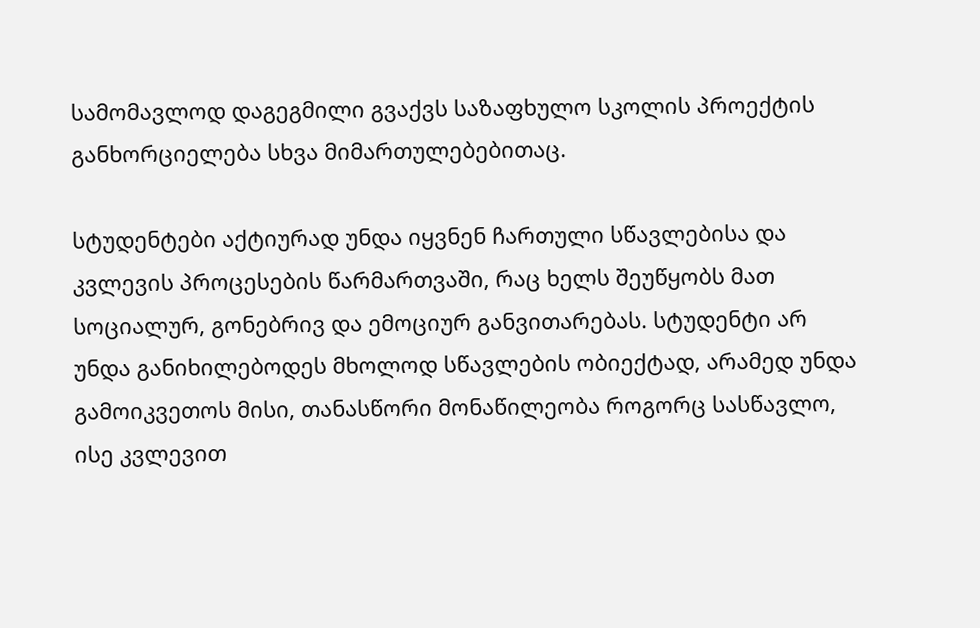სამომავლოდ დაგეგმილი გვაქვს საზაფხულო სკოლის პროექტის განხორციელება სხვა მიმართულებებითაც.

სტუდენტები აქტიურად უნდა იყვნენ ჩართული სწავლებისა და კვლევის პროცესების წარმართვაში, რაც ხელს შეუწყობს მათ სოციალურ, გონებრივ და ემოციურ განვითარებას. სტუდენტი არ უნდა განიხილებოდეს მხოლოდ სწავლების ობიექტად, არამედ უნდა გამოიკვეთოს მისი, თანასწორი მონაწილეობა როგორც სასწავლო, ისე კვლევით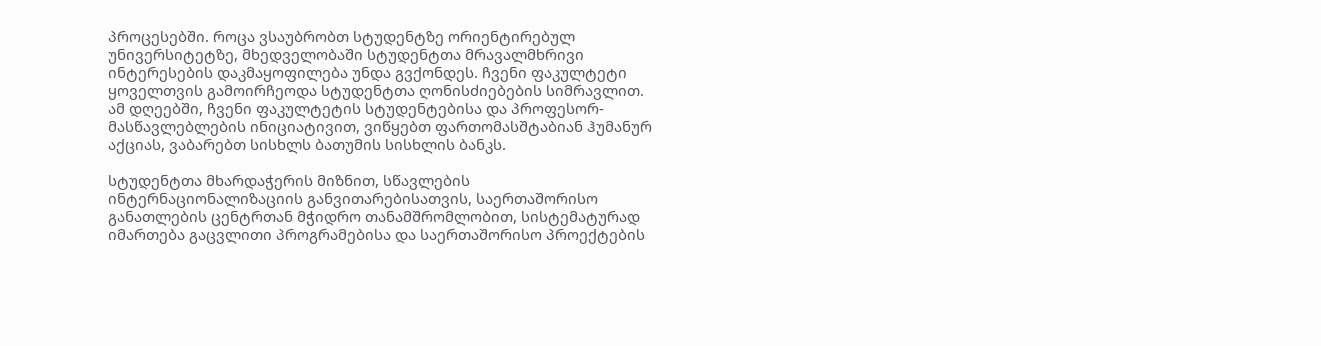პროცესებში. როცა ვსაუბრობთ სტუდენტზე ორიენტირებულ უნივერსიტეტზე, მხედველობაში სტუდენტთა მრავალმხრივი ინტერესების დაკმაყოფილება უნდა გვქონდეს. ჩვენი ფაკულტეტი ყოველთვის გამოირჩეოდა სტუდენტთა ღონისძიებების სიმრავლით. ამ დღეებში, ჩვენი ფაკულტეტის სტუდენტებისა და პროფესორ-მასწავლებლების ინიციატივით, ვიწყებთ ფართომასშტაბიან ჰუმანურ აქციას, ვაბარებთ სისხლს ბათუმის სისხლის ბანკს.

სტუდენტთა მხარდაჭერის მიზნით, სწავლების ინტერნაციონალიზაციის განვითარებისათვის, საერთაშორისო განათლების ცენტრთან მჭიდრო თანამშრომლობით, სისტემატურად იმართება გაცვლითი პროგრამებისა და საერთაშორისო პროექტების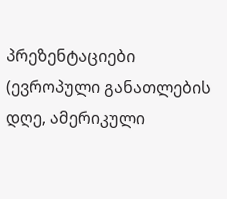პრეზენტაციები (ევროპული განათლების დღე, ამერიკული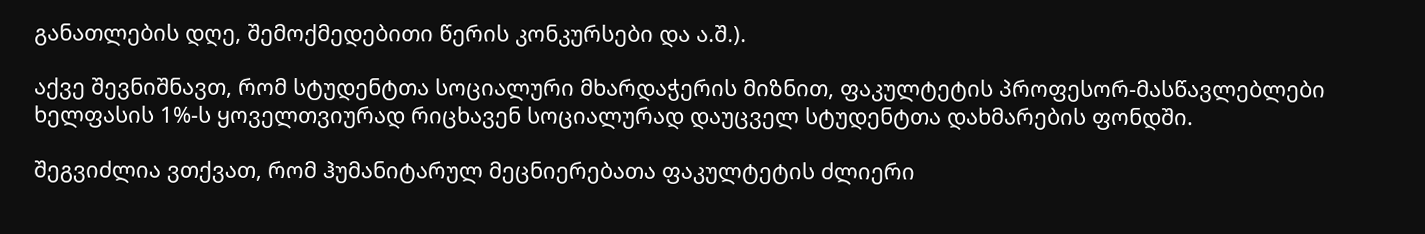განათლების დღე, შემოქმედებითი წერის კონკურსები და ა.შ.).

აქვე შევნიშნავთ, რომ სტუდენტთა სოციალური მხარდაჭერის მიზნით, ფაკულტეტის პროფესორ-მასწავლებლები ხელფასის 1%-ს ყოველთვიურად რიცხავენ სოციალურად დაუცველ სტუდენტთა დახმარების ფონდში.

შეგვიძლია ვთქვათ, რომ ჰუმანიტარულ მეცნიერებათა ფაკულტეტის ძლიერი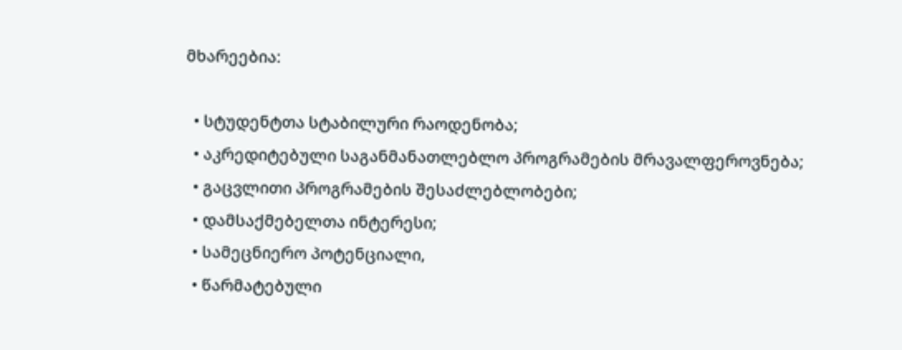მხარეებია:

  • სტუდენტთა სტაბილური რაოდენობა;
  • აკრედიტებული საგანმანათლებლო პროგრამების მრავალფეროვნება;
  • გაცვლითი პროგრამების შესაძლებლობები;
  • დამსაქმებელთა ინტერესი;
  • სამეცნიერო პოტენციალი,
  • წარმატებული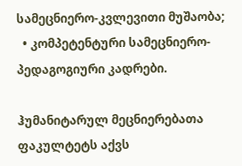სამეცნიერო-კვლევითი მუშაობა;
  • კომპეტენტური სამეცნიერო-პედაგოგიური კადრები.

ჰუმანიტარულ მეცნიერებათა ფაკულტეტს აქვს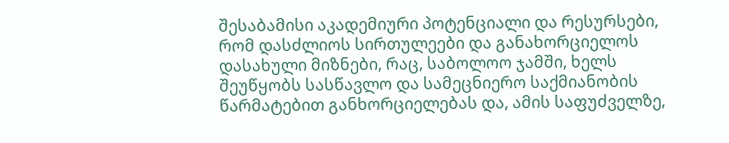შესაბამისი აკადემიური პოტენციალი და რესურსები, რომ დასძლიოს სირთულეები და განახორციელოს დასახული მიზნები, რაც, საბოლოო ჯამში, ხელს შეუწყობს სასწავლო და სამეცნიერო საქმიანობის წარმატებით განხორციელებას და, ამის საფუძველზე,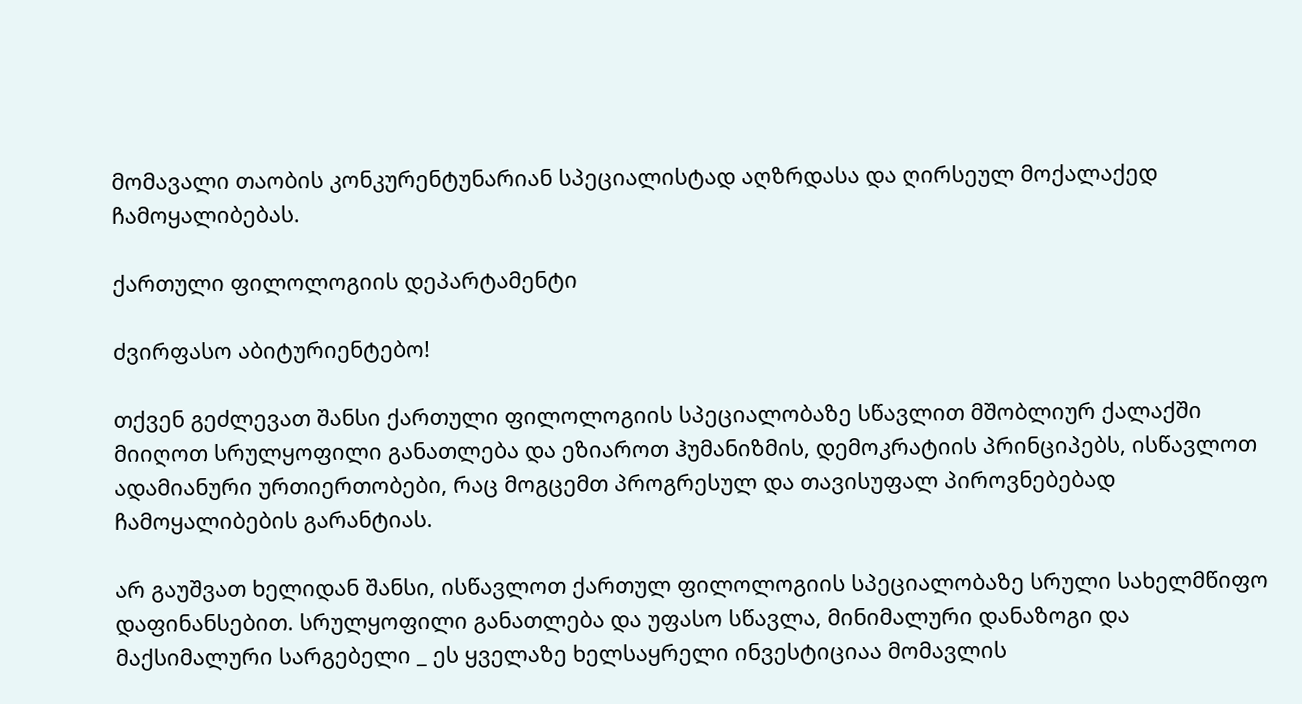მომავალი თაობის კონკურენტუნარიან სპეციალისტად აღზრდასა და ღირსეულ მოქალაქედ ჩამოყალიბებას.

ქართული ფილოლოგიის დეპარტამენტი

ძვირფასო აბიტურიენტებო!

თქვენ გეძლევათ შანსი ქართული ფილოლოგიის სპეციალობაზე სწავლით მშობლიურ ქალაქში მიიღოთ სრულყოფილი განათლება და ეზიაროთ ჰუმანიზმის, დემოკრატიის პრინციპებს, ისწავლოთ ადამიანური ურთიერთობები, რაც მოგცემთ პროგრესულ და თავისუფალ პიროვნებებად ჩამოყალიბების გარანტიას.

არ გაუშვათ ხელიდან შანსი, ისწავლოთ ქართულ ფილოლოგიის სპეციალობაზე სრული სახელმწიფო დაფინანსებით. სრულყოფილი განათლება და უფასო სწავლა, მინიმალური დანაზოგი და მაქსიმალური სარგებელი _ ეს ყველაზე ხელსაყრელი ინვესტიციაა მომავლის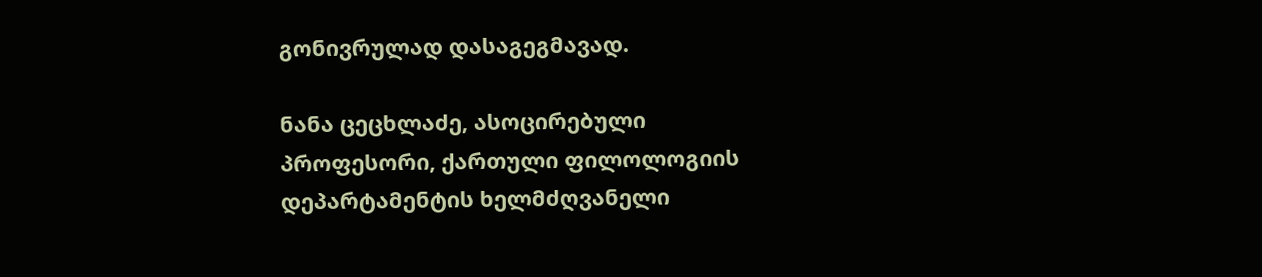გონივრულად დასაგეგმავად.

ნანა ცეცხლაძე, ასოცირებული პროფესორი, ქართული ფილოლოგიის დეპარტამენტის ხელმძღვანელი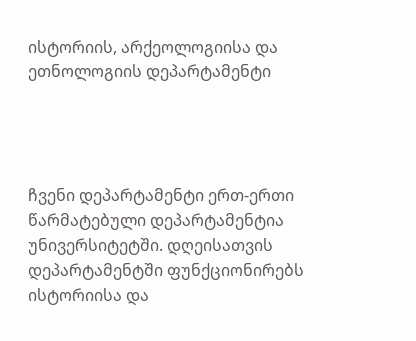ისტორიის, არქეოლოგიისა და ეთნოლოგიის დეპარტამენტი




ჩვენი დეპარტამენტი ერთ-ერთი წარმატებული დეპარტამენტია უნივერსიტეტში. დღეისათვის დეპარტამენტში ფუნქციონირებს ისტორიისა და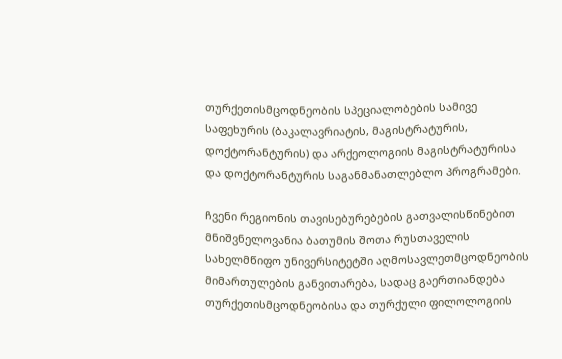თურქეთისმცოდნეობის სპეციალობების სამივე საფეხურის (ბაკალავრიატის, მაგისტრატურის, დოქტორანტურის) და არქეოლოგიის მაგისტრატურისა და დოქტორანტურის საგანმანათლებლო პროგრამები.

ჩვენი რეგიონის თავისებურებების გათვალისწინებით მნიშვნელოვანია ბათუმის შოთა რუსთაველის სახელმწიფო უნივერსიტეტში აღმოსავლეთმცოდნეობის მიმართულების განვითარება, სადაც გაერთიანდება თურქეთისმცოდნეობისა და თურქული ფილოლოგიის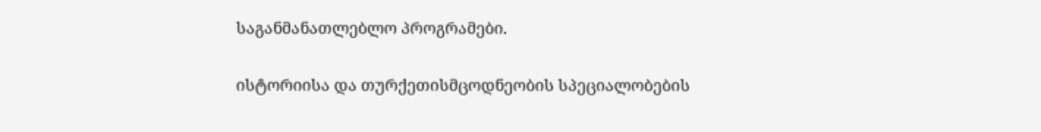საგანმანათლებლო პროგრამები.

ისტორიისა და თურქეთისმცოდნეობის სპეციალობების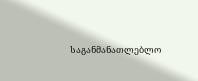საგანმანათლებლო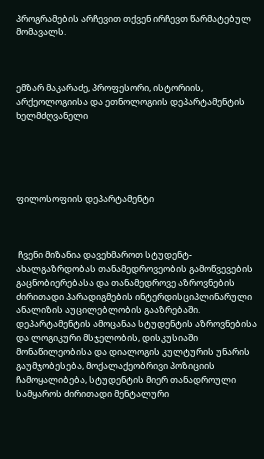პროგრამების არჩევით თქვენ ირჩევთ წარმატებულ მომავალს.



ემზარ მაკარაძე, პროფესორი, ისტორიის, არქეოლოგიისა და ეთნოლოგიის დეპარტამენტის ხელმძღვანელი





ფილოსოფიის დეპარტამენტი



 ჩვენი მიზანია დავეხმაროთ სტუდენტ-ახალგაზრდობას თანამედროვეობის გამოწვევების გაცნობიერებასა და თანამედროვე აზროვნების ძირითადი პარადიგმების ინტერდისციპლინარული ანალიზის აუცილებლობის გააზრებაში. დეპარტამენტის ამოცანაა სტუდენტის აზროვნებისა და ლოგიკური მსჯელობის, დისკუსიაში მონაწილეობისა და დიალოგის კულტურის უნარის გაუმჯობესება, მოქალაქეობრივი პოზიციის ჩამოყალიბება, სტუდენტის მიერ თანადროული სამყაროს ძირითადი მენტალური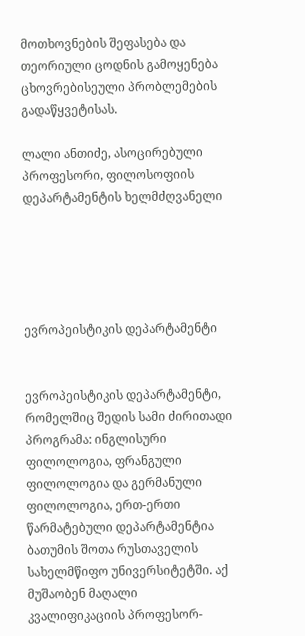მოთხოვნების შეფასება და თეორიული ცოდნის გამოყენება ცხოვრებისეული პრობლემების გადაწყვეტისას.

ლალი ანთიძე, ასოცირებული პროფესორი, ფილოსოფიის დეპარტამენტის ხელმძღვანელი





ევროპეისტიკის დეპარტამენტი


ევროპეისტიკის დეპარტამენტი, რომელშიც შედის სამი ძირითადი პროგრამა: ინგლისური ფილოლოგია, ფრანგული ფილოლოგია და გერმანული ფილოლოგია, ერთ-ერთი წარმატებული დეპარტამენტია ბათუმის შოთა რუსთაველის სახელმწიფო უნივერსიტეტში. აქ მუშაობენ მაღალი კვალიფიკაციის პროფესორ-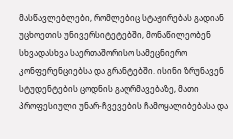მასწავლებლები, რომლებიც სტაჟირებას გადიან უცხოეთის უნივერსიტეტებში, მონაწილეობენ სხვადასხვა საერთაშორისო სამეცნიერო კონფერენციებსა და გრანტებში. ისინი ზრუნავენ სტუდენტების ცოდნის გაღრმავებაზე, მათი პროფესიული უნარ-ჩვევების ჩამოყალიბებასა და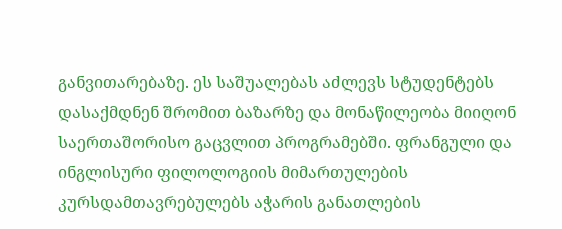განვითარებაზე. ეს საშუალებას აძლევს სტუდენტებს დასაქმდნენ შრომით ბაზარზე და მონაწილეობა მიიღონ საერთაშორისო გაცვლით პროგრამებში. ფრანგული და ინგლისური ფილოლოგიის მიმართულების კურსდამთავრებულებს აჭარის განათლების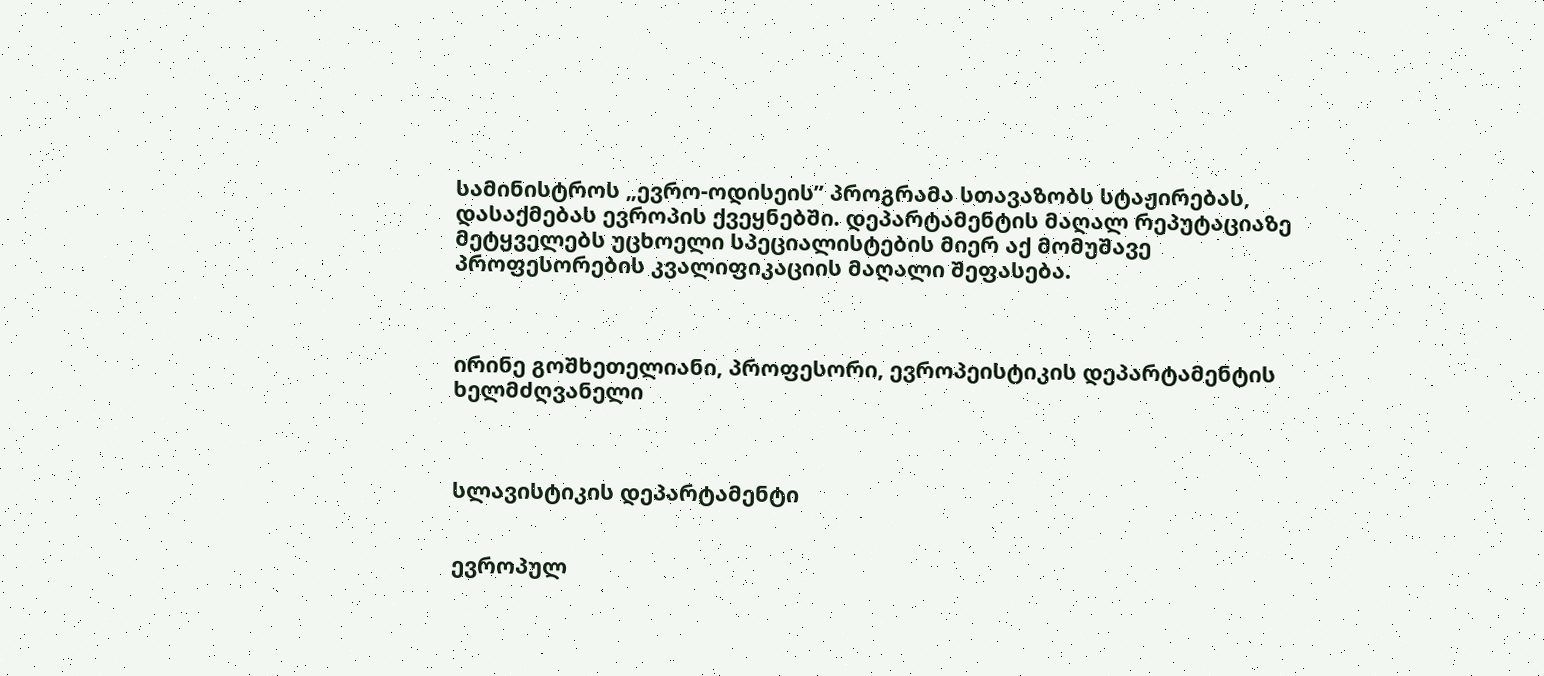სამინისტროს „ევრო-ოდისეის” პროგრამა სთავაზობს სტაჟირებას, დასაქმებას ევროპის ქვეყნებში. დეპარტამენტის მაღალ რეპუტაციაზე მეტყველებს უცხოელი სპეციალისტების მიერ აქ მომუშავე პროფესორების კვალიფიკაციის მაღალი შეფასება.



ირინე გოშხეთელიანი, პროფესორი, ევროპეისტიკის დეპარტამენტის ხელმძღვანელი



სლავისტიკის დეპარტამენტი


ევროპულ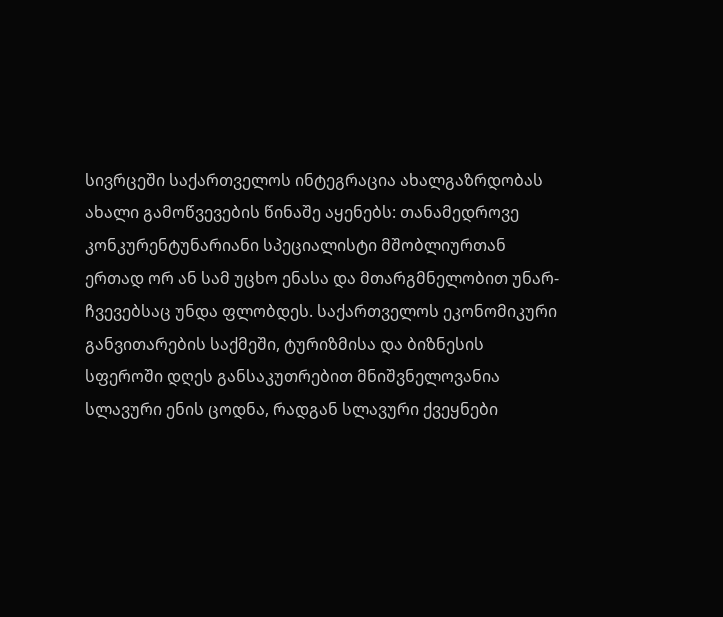სივრცეში საქართველოს ინტეგრაცია ახალგაზრდობას ახალი გამოწვევების წინაშე აყენებს: თანამედროვე კონკურენტუნარიანი სპეციალისტი მშობლიურთან ერთად ორ ან სამ უცხო ენასა და მთარგმნელობით უნარ-ჩვევებსაც უნდა ფლობდეს. საქართველოს ეკონომიკური განვითარების საქმეში, ტურიზმისა და ბიზნესის სფეროში დღეს განსაკუთრებით მნიშვნელოვანია სლავური ენის ცოდნა, რადგან სლავური ქვეყნები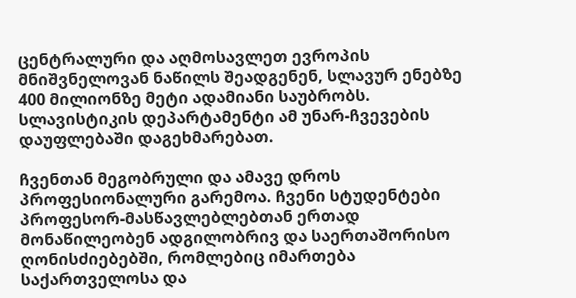ცენტრალური და აღმოსავლეთ ევროპის მნიშვნელოვან ნაწილს შეადგენენ, სლავურ ენებზე 400 მილიონზე მეტი ადამიანი საუბრობს. სლავისტიკის დეპარტამენტი ამ უნარ-ჩვევების დაუფლებაში დაგეხმარებათ.

ჩვენთან მეგობრული და ამავე დროს პროფესიონალური გარემოა. ჩვენი სტუდენტები პროფესორ-მასწავლებლებთან ერთად მონაწილეობენ ადგილობრივ და საერთაშორისო ღონისძიებებში, რომლებიც იმართება საქართველოსა და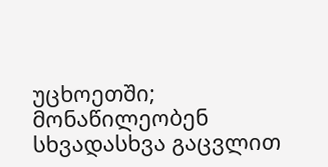უცხოეთში; მონაწილეობენ სხვადასხვა გაცვლით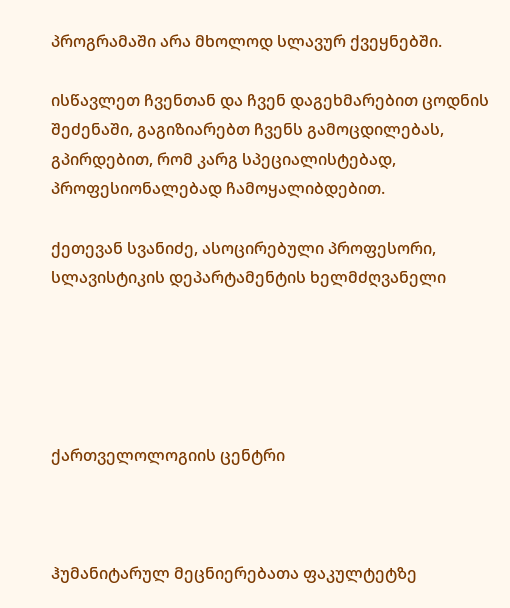პროგრამაში არა მხოლოდ სლავურ ქვეყნებში.

ისწავლეთ ჩვენთან და ჩვენ დაგეხმარებით ცოდნის შეძენაში, გაგიზიარებთ ჩვენს გამოცდილებას, გპირდებით, რომ კარგ სპეციალისტებად, პროფესიონალებად ჩამოყალიბდებით.

ქეთევან სვანიძე, ასოცირებული პროფესორი, სლავისტიკის დეპარტამენტის ხელმძღვანელი





ქართველოლოგიის ცენტრი



ჰუმანიტარულ მეცნიერებათა ფაკულტეტზე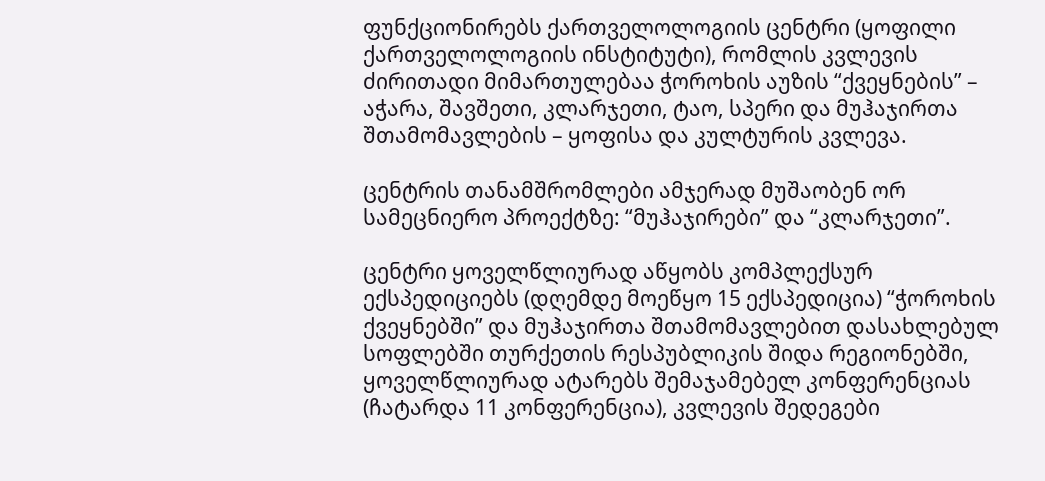ფუნქციონირებს ქართველოლოგიის ცენტრი (ყოფილი ქართველოლოგიის ინსტიტუტი), რომლის კვლევის ძირითადი მიმართულებაა ჭოროხის აუზის “ქვეყნების” – აჭარა, შავშეთი, კლარჯეთი, ტაო, სპერი და მუჰაჯირთა შთამომავლების – ყოფისა და კულტურის კვლევა.

ცენტრის თანამშრომლები ამჯერად მუშაობენ ორ სამეცნიერო პროექტზე: “მუჰაჯირები” და “კლარჯეთი”.

ცენტრი ყოველწლიურად აწყობს კომპლექსურ ექსპედიციებს (დღემდე მოეწყო 15 ექსპედიცია) “ჭოროხის ქვეყნებში” და მუჰაჯირთა შთამომავლებით დასახლებულ სოფლებში თურქეთის რესპუბლიკის შიდა რეგიონებში, ყოველწლიურად ატარებს შემაჯამებელ კონფერენციას (ჩატარდა 11 კონფერენცია), კვლევის შედეგები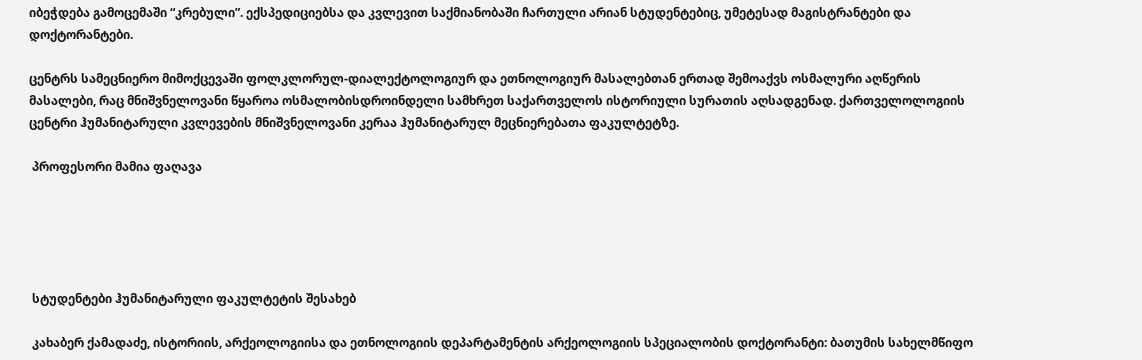იბეჭდება გამოცემაში “კრებული”. ექსპედიციებსა და კვლევით საქმიანობაში ჩართული არიან სტუდენტებიც, უმეტესად მაგისტრანტები და დოქტორანტები.

ცენტრს სამეცნიერო მიმოქცევაში ფოლკლორულ-დიალექტოლოგიურ და ეთნოლოგიურ მასალებთან ერთად შემოაქვს ოსმალური აღწერის მასალები, რაც მნიშვნელოვანი წყაროა ოსმალობისდროინდელი სამხრეთ საქართველოს ისტორიული სურათის აღსადგენად. ქართველოლოგიის ცენტრი ჰუმანიტარული კვლევების მნიშვნელოვანი კერაა ჰუმანიტარულ მეცნიერებათა ფაკულტეტზე.

 პროფესორი მამია ფაღავა





 სტუდენტები ჰუმანიტარული ფაკულტეტის შესახებ

 კახაბერ ქამადაძე, ისტორიის, არქეოლოგიისა და ეთნოლოგიის დეპარტამენტის არქეოლოგიის სპეციალობის დოქტორანტი: ბათუმის სახელმწიფო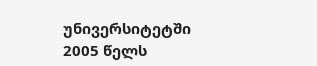უნივერსიტეტში 2005 წელს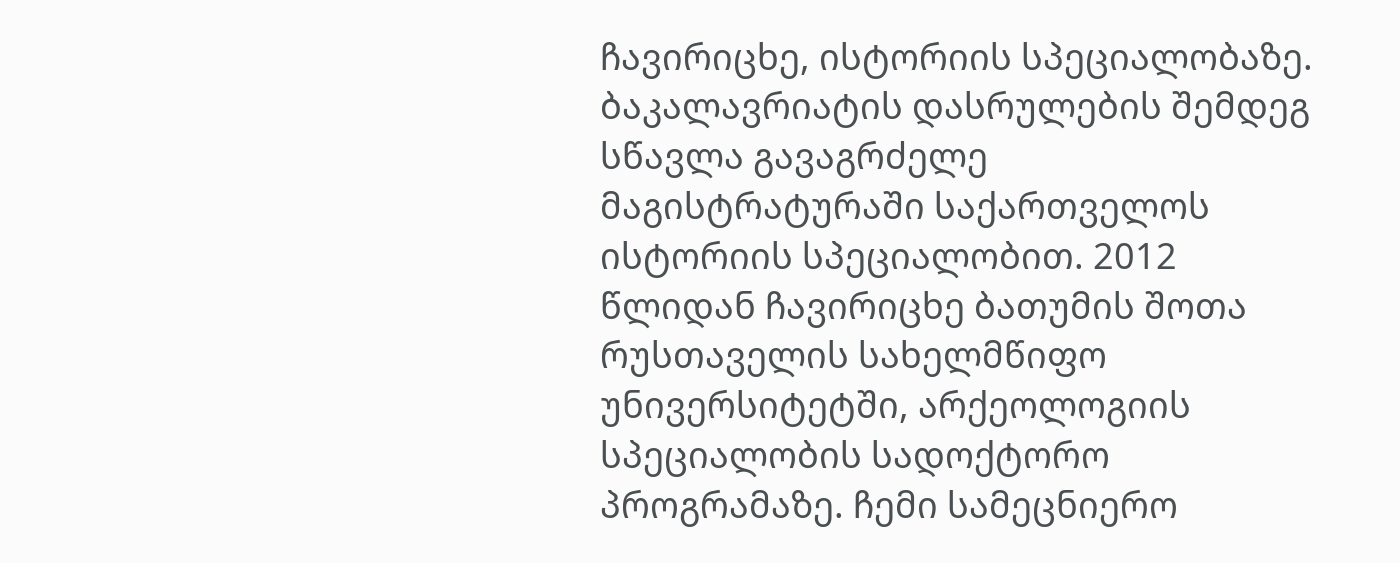ჩავირიცხე, ისტორიის სპეციალობაზე. ბაკალავრიატის დასრულების შემდეგ სწავლა გავაგრძელე მაგისტრატურაში საქართველოს ისტორიის სპეციალობით. 2012 წლიდან ჩავირიცხე ბათუმის შოთა რუსთაველის სახელმწიფო უნივერსიტეტში, არქეოლოგიის სპეციალობის სადოქტორო პროგრამაზე. ჩემი სამეცნიერო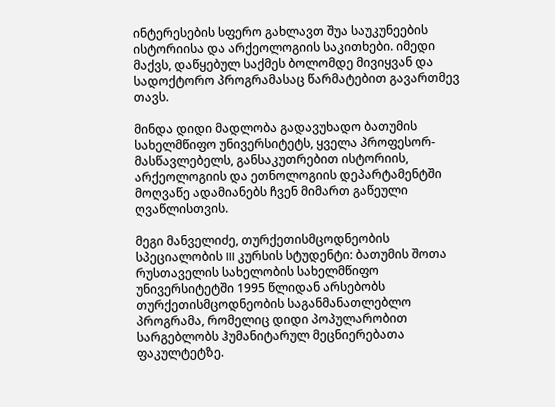ინტერესების სფერო გახლავთ შუა საუკუნეების ისტორიისა და არქეოლოგიის საკითხები. იმედი მაქვს, დაწყებულ საქმეს ბოლომდე მივიყვან და სადოქტორო პროგრამასაც წარმატებით გავართმევ თავს.

მინდა დიდი მადლობა გადავუხადო ბათუმის სახელმწიფო უნივერსიტეტს, ყველა პროფესორ-მასწავლებელს, განსაკუთრებით ისტორიის, არქეოლოგიის და ეთნოლოგიის დეპარტამენტში მოღვაწე ადამიანებს ჩვენ მიმართ გაწეული ღვაწლისთვის.

მეგი მანველიძე, თურქეთისმცოდნეობის სპეციალობის III კურსის სტუდენტი: ბათუმის შოთა რუსთაველის სახელობის სახელმწიფო უნივერსიტეტში 1995 წლიდან არსებობს თურქეთისმცოდნეობის საგანმანათლებლო პროგრამა, რომელიც დიდი პოპულარობით სარგებლობს ჰუმანიტარულ მეცნიერებათა ფაკულტეტზე.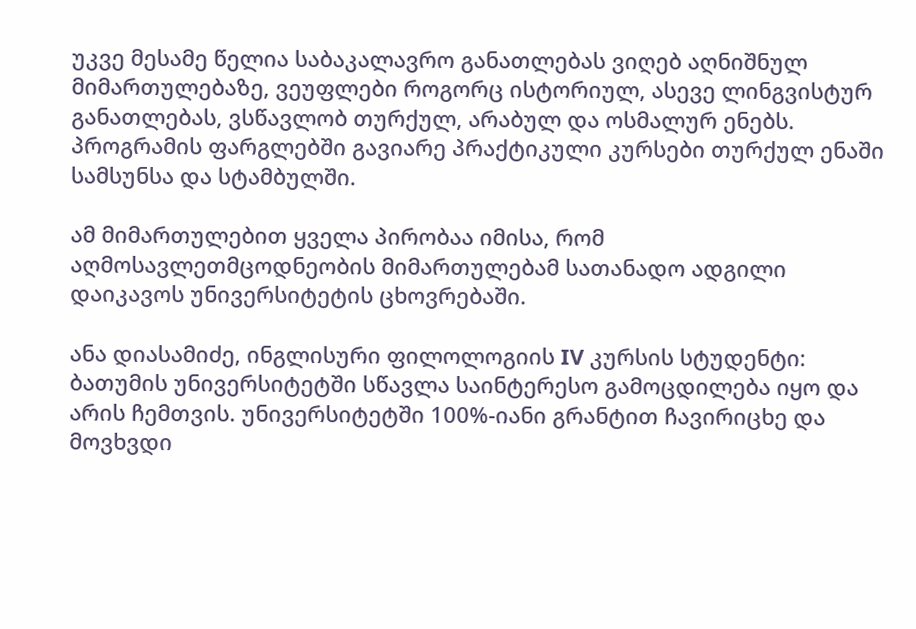უკვე მესამე წელია საბაკალავრო განათლებას ვიღებ აღნიშნულ მიმართულებაზე, ვეუფლები როგორც ისტორიულ, ასევე ლინგვისტურ განათლებას, ვსწავლობ თურქულ, არაბულ და ოსმალურ ენებს. პროგრამის ფარგლებში გავიარე პრაქტიკული კურსები თურქულ ენაში სამსუნსა და სტამბულში.

ამ მიმართულებით ყველა პირობაა იმისა, რომ აღმოსავლეთმცოდნეობის მიმართულებამ სათანადო ადგილი დაიკავოს უნივერსიტეტის ცხოვრებაში.

ანა დიასამიძე, ინგლისური ფილოლოგიის IV კურსის სტუდენტი: ბათუმის უნივერსიტეტში სწავლა საინტერესო გამოცდილება იყო და არის ჩემთვის. უნივერსიტეტში 100%-იანი გრანტით ჩავირიცხე და მოვხვდი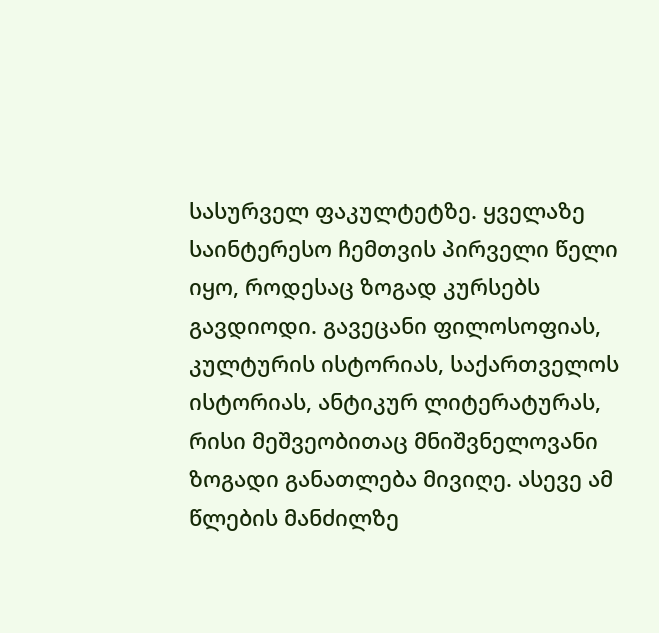სასურველ ფაკულტეტზე. ყველაზე საინტერესო ჩემთვის პირველი წელი იყო, როდესაც ზოგად კურსებს გავდიოდი. გავეცანი ფილოსოფიას, კულტურის ისტორიას, საქართველოს ისტორიას, ანტიკურ ლიტერატურას, რისი მეშვეობითაც მნიშვნელოვანი ზოგადი განათლება მივიღე. ასევე ამ წლების მანძილზე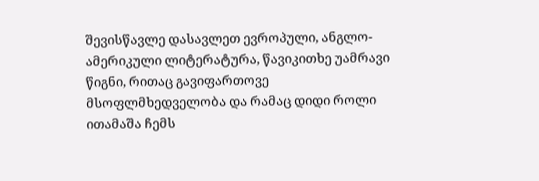შევისწავლე დასავლეთ ევროპული, ანგლო-ამერიკული ლიტერატურა, წავიკითხე უამრავი წიგნი, რითაც გავიფართოვე მსოფლმხედველობა და რამაც დიდი როლი ითამაშა ჩემს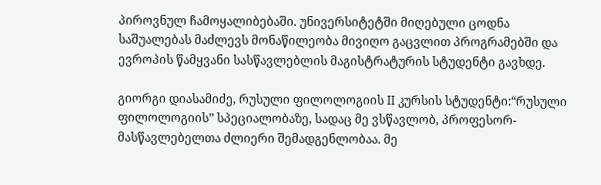პიროვნულ ჩამოყალიბებაში. უნივერსიტეტში მიღებული ცოდნა საშუალებას მაძლევს მონაწილეობა მივიღო გაცვლით პროგრამებში და ევროპის წამყვანი სასწავლებლის მაგისტრატურის სტუდენტი გავხდე.

გიორგი დიასამიძე, რუსული ფილოლოგიის II კურსის სტუდენტი:“რუსული ფილოლოგიის” სპეციალობაზე, სადაც მე ვსწავლობ, პროფესორ-მასწავლებელთა ძლიერი შემადგენლობაა. მე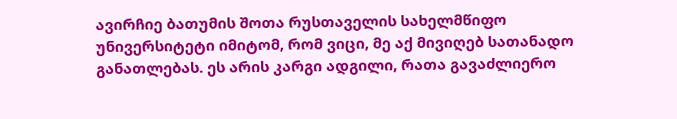ავირჩიე ბათუმის შოთა რუსთაველის სახელმწიფო უნივერსიტეტი იმიტომ, რომ ვიცი, მე აქ მივიღებ სათანადო განათლებას. ეს არის კარგი ადგილი, რათა გავაძლიერო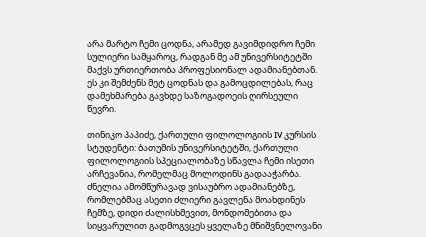არა მარტო ჩემი ცოდნა, არამედ გავიმდიდრო ჩემი სულიერი სამყაროც, რადგან მე ამ უნივერსიტეტში მაქვს ურთიერთობა პროფესიონალ ადამიანებთან. ეს კი შემძენს მეტ ცოდნას და გამოცდილებას, რაც დამეხმარება გავხდე საზოგადოეის ღირსეული წევრი.

თინიკო პაპიძე, ქართული ფილოლოგიის IV კურსის სტუდენტი: ბათუმის უნივერსიტეტში, ქართული ფილოლოგიის სპეციალობაზე სწავლა ჩემი ისეთი არჩევანია, რომელმაც მოლოდინს გადააჭარბა. ძნელია ამომწურავად ვისაუბრო ადამიანებზე, რომლებმაც ასეთი ძლიერი გავლენა მოახდინეს ჩემზე, დიდი ძალისხმევით, მონდომებითა და სიყვარულით გადმოგვცეს ყველაზე მნიშვნელოვანი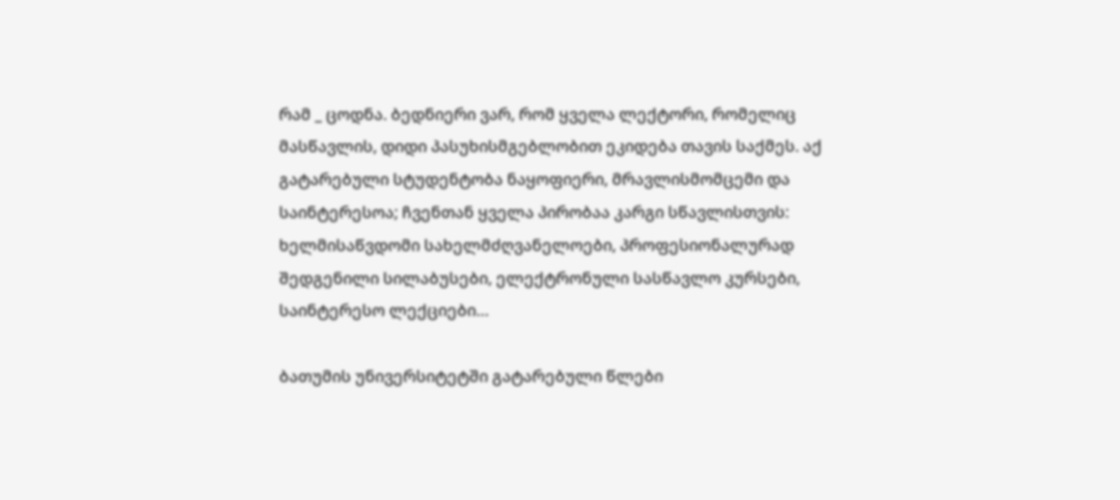რამ _ ცოდნა. ბედნიერი ვარ, რომ ყველა ლექტორი, რომელიც მასწავლის, დიდი პასუხისმგებლობით ეკიდება თავის საქმეს. აქ გატარებული სტუდენტობა ნაყოფიერი, მრავლისმომცემი და საინტერესოა; ჩვენთან ყველა პირობაა კარგი სწავლისთვის: ხელმისაწვდომი სახელმძღვანელოები, პროფესიონალურად შედგენილი სილაბუსები, ელექტრონული სასწავლო კურსები, საინტერესო ლექციები…

ბათუმის უნივერსიტეტში გატარებული წლები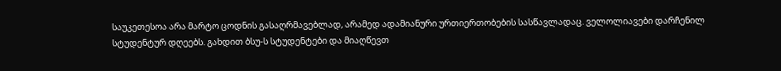საუკეთესოა არა მარტო ცოდნის გასაღრმავებლად, არამედ ადამიანური ურთიერთობების სასწავლადაც. ველოლიავები დარჩენილ სტუდენტურ დღეებს. გახდით ბსუ-ს სტუდენტები და მიაღწევთ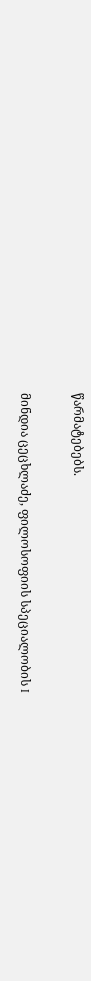წარმატებებს.

მინდია ცეცხლაძე, ფილოსოფიის სპეციალობის I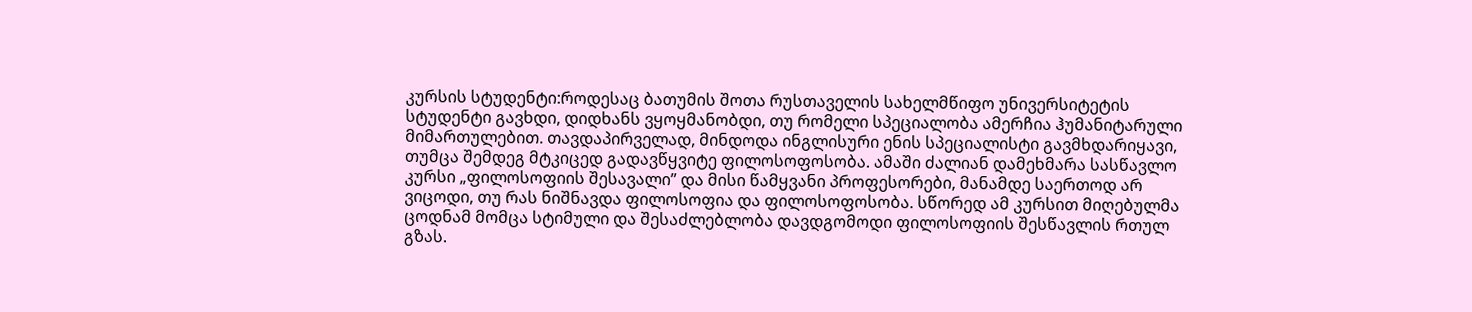კურსის სტუდენტი:როდესაც ბათუმის შოთა რუსთაველის სახელმწიფო უნივერსიტეტის სტუდენტი გავხდი, დიდხანს ვყოყმანობდი, თუ რომელი სპეციალობა ამერჩია ჰუმანიტარული მიმართულებით. თავდაპირველად, მინდოდა ინგლისური ენის სპეციალისტი გავმხდარიყავი, თუმცა შემდეგ მტკიცედ გადავწყვიტე ფილოსოფოსობა. ამაში ძალიან დამეხმარა სასწავლო კურსი „ფილოსოფიის შესავალი” და მისი წამყვანი პროფესორები, მანამდე საერთოდ არ ვიცოდი, თუ რას ნიშნავდა ფილოსოფია და ფილოსოფოსობა. სწორედ ამ კურსით მიღებულმა ცოდნამ მომცა სტიმული და შესაძლებლობა დავდგომოდი ფილოსოფიის შესწავლის რთულ გზას.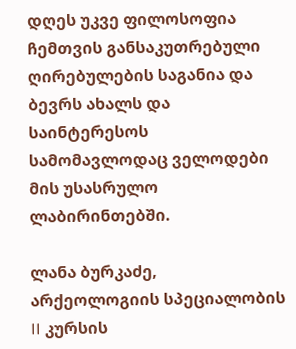დღეს უკვე ფილოსოფია ჩემთვის განსაკუთრებული ღირებულების საგანია და ბევრს ახალს და საინტერესოს სამომავლოდაც ველოდები მის უსასრულო ლაბირინთებში.

ლანა ბურკაძე, არქეოლოგიის სპეციალობის II კურსის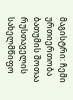მაგისტრი: ჩემი ურთიერთობა ბათუმის შოთაა რუსთაველის სახელმწიფო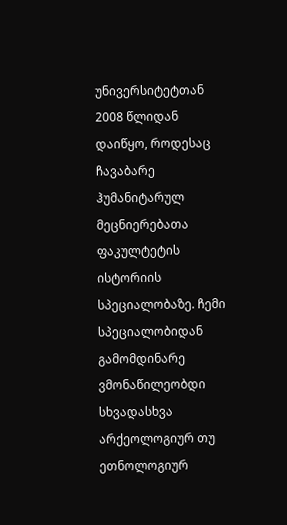უნივერსიტეტთან 2008 წლიდან დაიწყო, როდესაც ჩავაბარე ჰუმანიტარულ მეცნიერებათა ფაკულტეტის ისტორიის სპეციალობაზე. ჩემი სპეციალობიდან გამომდინარე ვმონაწილეობდი სხვადასხვა არქეოლოგიურ თუ ეთნოლოგიურ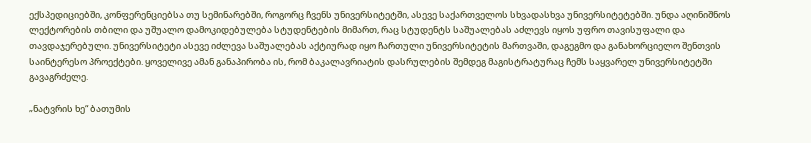ექსპედიციებში, კონფერენციებსა თუ სემინარებში, როგორც ჩვენს უნივერსიტეტში, ასევე საქართველოს სხვადასხვა უნივერსიტეტებში. უნდა აღინიშნოს ლექტორების თბილი და უშუალო დამოკიდებულება სტუდენტების მიმართ, რაც სტუდენტს საშუალებას აძლევს იყოს უფრო თავისუფალი და თავდაჯერებული. უნივერსიტეტი ასევე იძლევა საშუალებას აქტიურად იყო ჩართული უნივერსიტეტის მართვაში, დაგეგმო და განახორციელო შენთვის საინტერესო პროექტები. ყოველივე ამან განაპირობა ის, რომ ბაკალავრიატის დასრულების შემდეგ მაგისტრატურაც ჩემს საყვარელ უნივერსიტეტში გავაგრძელე.

„ნატვრის ხე“ ბათუმის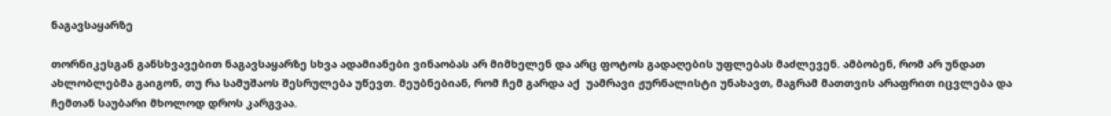ნაგავსაყარზე

თორნიკესგან განსხვავებით ნაგავსაყარზე სხვა ადამიანები ვინაობას არ მიმხელენ და არც ფოტოს გადაღების უფლებას მაძლევენ. ამბობენ, რომ არ უნდათ ახლობლებმა გაიგონ, თუ რა სამუშაოს შესრულება უწევთ. მეუბნებიან, რომ ჩემ გარდა აქ  უამრავი ჟურნალისტი უნახავთ, მაგრამ მათთვის არაფრით იცვლება და ჩემთან საუბარი მხოლოდ დროს კარგვაა.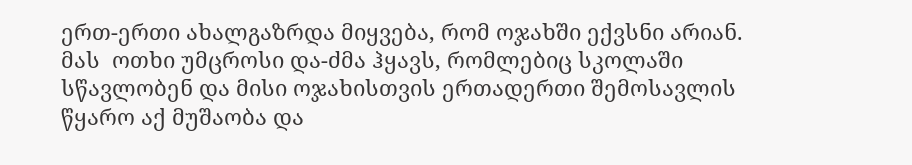ერთ-ერთი ახალგაზრდა მიყვება, რომ ოჯახში ექვსნი არიან. მას  ოთხი უმცროსი და-ძმა ჰყავს, რომლებიც სკოლაში სწავლობენ და მისი ოჯახისთვის ერთადერთი შემოსავლის წყარო აქ მუშაობა და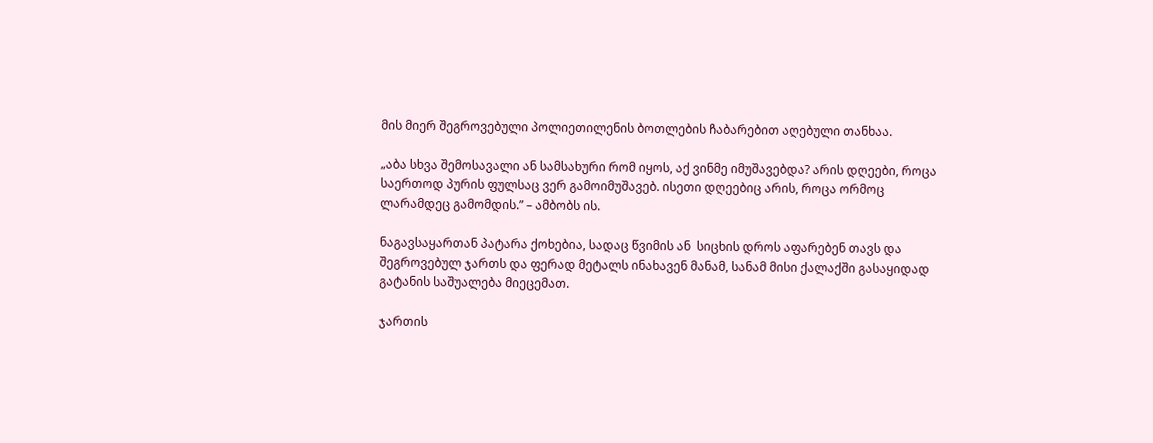მის მიერ შეგროვებული პოლიეთილენის ბოთლების ჩაბარებით აღებული თანხაა.

„აბა სხვა შემოსავალი ან სამსახური რომ იყოს, აქ ვინმე იმუშავებდა? არის დღეები, როცა საერთოდ პურის ფულსაც ვერ გამოიმუშავებ. ისეთი დღეებიც არის, როცა ორმოც ლარამდეც გამომდის.” – ამბობს ის.

ნაგავსაყართან პატარა ქოხებია, სადაც წვიმის ან  სიცხის დროს აფარებენ თავს და შეგროვებულ ჯართს და ფერად მეტალს ინახავენ მანამ, სანამ მისი ქალაქში გასაყიდად გატანის საშუალება მიეცემათ.

ჯართის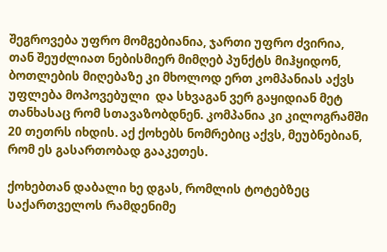შეგროვება უფრო მომგებიანია, ჯართი უფრო ძვირია, თან შეუძლიათ ნებისმიერ მიმღებ პუნქტს მიჰყიდონ, ბოთლების მიღებაზე კი მხოლოდ ერთ კომპანიას აქვს უფლება მოპოვებული  და სხვაგან ვერ გაყიდიან მეტ თანხასაც რომ სთავაზობდნენ. კომპანია კი კილოგრამში 20 თეთრს იხდის. აქ ქოხებს ნომრებიც აქვს, მეუბნებიან, რომ ეს გასართობად გააკეთეს.

ქოხებთან დაბალი ხე დგას, რომლის ტოტებზეც საქართველოს რამდენიმე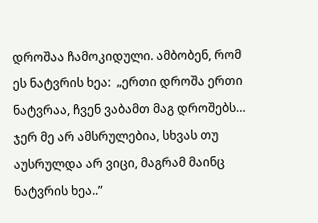დროშაა ჩამოკიდული. ამბობენ, რომ ეს ნატვრის ხეა:  „ერთი დროშა ერთი ნატვრაა, ჩვენ ვაბამთ მაგ დროშებს… ჯერ მე არ ამსრულებია, სხვას თუ აუსრულდა არ ვიცი, მაგრამ მაინც ნატვრის ხეა..”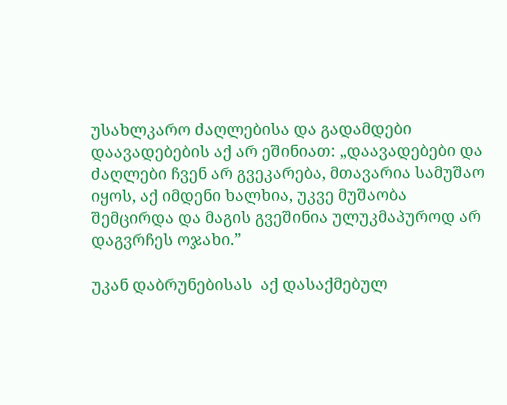უსახლკარო ძაღლებისა და გადამდები დაავადებების აქ არ ეშინიათ: „დაავადებები და ძაღლები ჩვენ არ გვეკარება, მთავარია სამუშაო იყოს, აქ იმდენი ხალხია, უკვე მუშაობა შემცირდა და მაგის გვეშინია ულუკმაპუროდ არ დაგვრჩეს ოჯახი.”

უკან დაბრუნებისას  აქ დასაქმებულ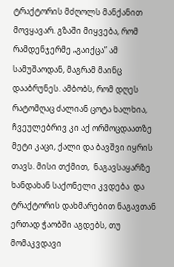ტრაქტორის მძღოლს მანქანით მოვყავარ. გზაში მიყვება, რომ რამდენჯერმე „გაიქცა” ამ სამუშაოდან, მაგრამ მაინც დააბრუნეს. ამბობს, რომ დღეს რატომღაც ძალიან ცოტა ხალხია, ჩვეულებრივ კი აქ ორმოცდაათზე მეტი კაცი, ქალი და ბავშვი იყრის თავს. მისი თქმით,  ნაგავსაყარზე ხანდახან საქონელი კვდება  და ტრაქტორის დახმარებით ნაგავთან ერთად ჭაობში აგდებს, თუ მომაკვდავი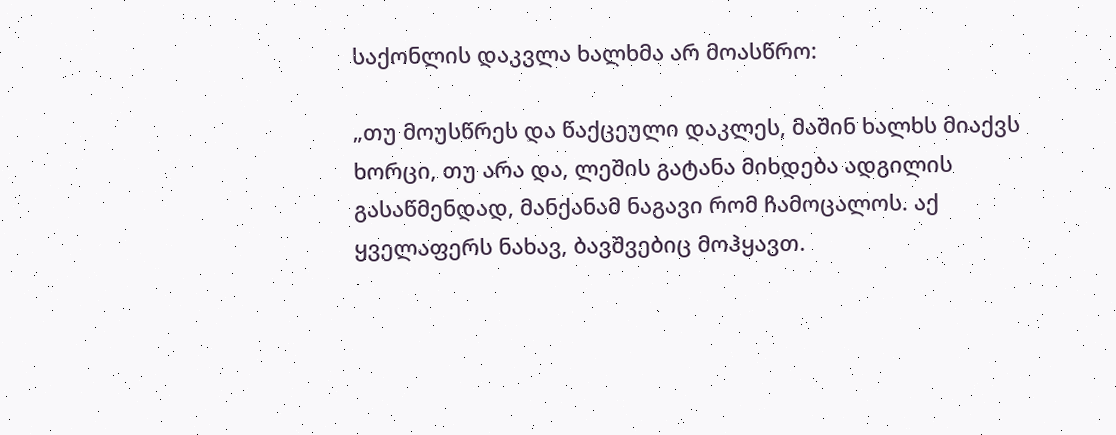საქონლის დაკვლა ხალხმა არ მოასწრო:

„თუ მოუსწრეს და წაქცეული დაკლეს, მაშინ ხალხს მიაქვს ხორცი, თუ არა და, ლეშის გატანა მიხდება ადგილის გასაწმენდად, მანქანამ ნაგავი რომ ჩამოცალოს. აქ ყველაფერს ნახავ, ბავშვებიც მოჰყავთ.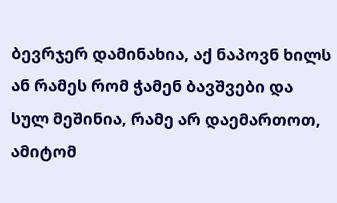ბევრჯერ დამინახია, აქ ნაპოვნ ხილს ან რამეს რომ ჭამენ ბავშვები და სულ მეშინია, რამე არ დაემართოთ, ამიტომ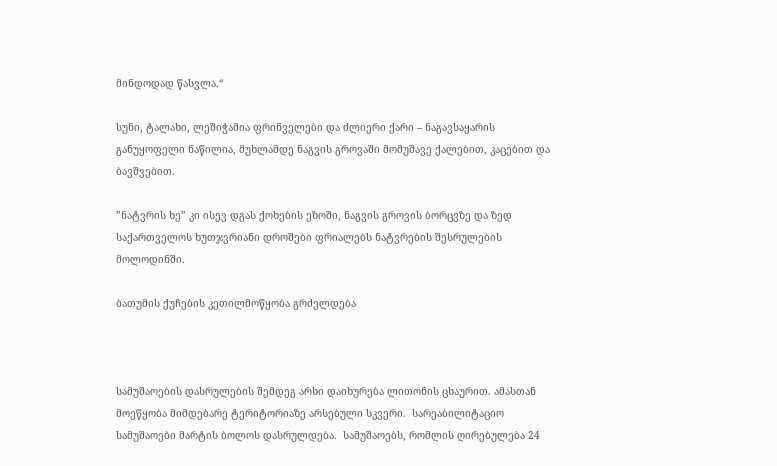მინდოდად წასვლა.“

სუნი, ტალახი, ლეშიჭამია ფრინველები და ძლიერი ქარი – ნაგავსაყარის განუყოფელი ნაწილია, მუხლამდე ნაგვის გროვაში მომუშავე ქალებით, კაცებით და ბავშვებით.

”ნატვრის ხე” კი ისევ დგას ქოხების ეზოში, ნაგვის გროვის ბორცვზე და ზედ საქართველოს ხუთჯვრიანი დროშები ფრიალებს ნატვრების შესრულების მოლოდინში.

ბათუმის ქუჩების კეთილმოწყობა გრძელდება



სამუშაოების დასრულების შემდეგ არხი დაიხურება ლითონის ცხაურით. ამასთან მოეწყობა მიმდებარე ტერიტორიაზე არსებული სკვერი.  სარეაბილიტაციო სამუშაოები მარტის ბოლოს დასრულდება.  სამუშაოებს, რომლის ღირებულება 24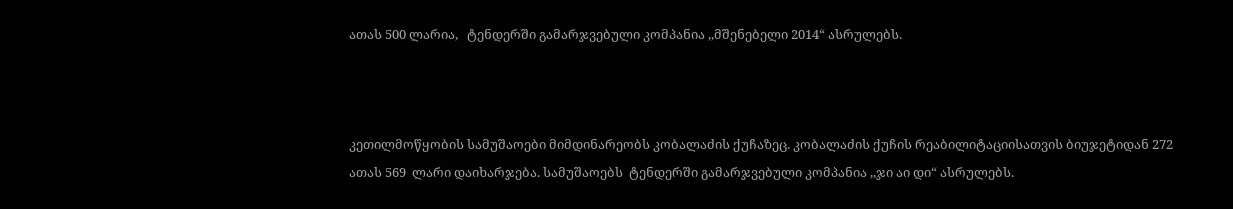ათას 500 ლარია,   ტენდერში გამარჯვებული კომპანია ,,მშენებელი 2014“ ასრულებს.



კეთილმოწყობის სამუშაოები მიმდინარეობს კობალაძის ქუჩაზეც. კობალაძის ქუჩის რეაბილიტაციისათვის ბიუჯეტიდან 272 ათას 569  ლარი დაიხარჯება. სამუშაოებს  ტენდერში გამარჯვებული კომპანია ,,ჯი აი დი“ ასრულებს.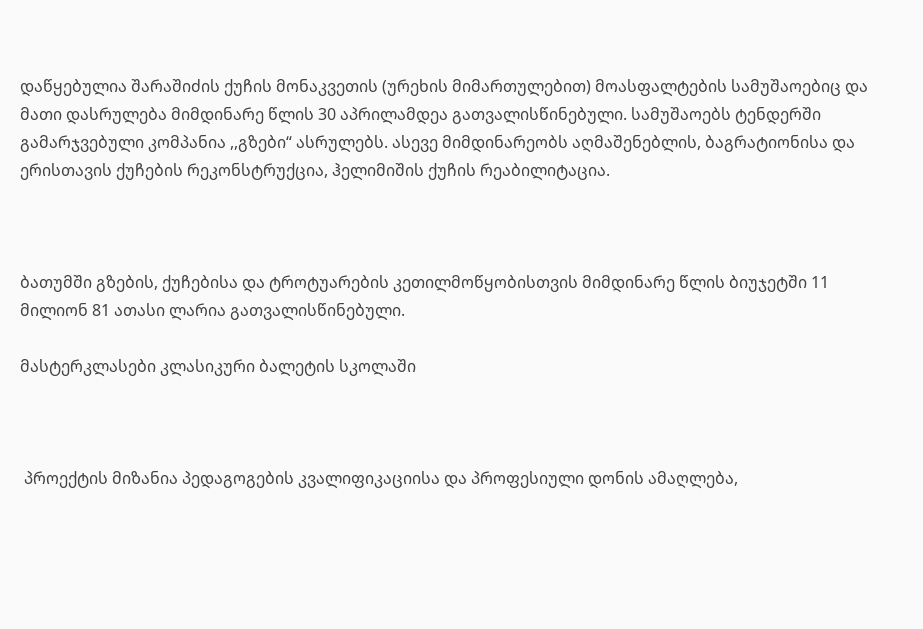დაწყებულია შარაშიძის ქუჩის მონაკვეთის (ურეხის მიმართულებით) მოასფალტების სამუშაოებიც და მათი დასრულება მიმდინარე წლის 30 აპრილამდეა გათვალისწინებული. სამუშაოებს ტენდერში გამარჯვებული კომპანია ,,გზები“ ასრულებს. ასევე მიმდინარეობს აღმაშენებლის, ბაგრატიონისა და ერისთავის ქუჩების რეკონსტრუქცია, ჰელიმიშის ქუჩის რეაბილიტაცია.



ბათუმში გზების, ქუჩებისა და ტროტუარების კეთილმოწყობისთვის მიმდინარე წლის ბიუჯეტში 11 მილიონ 81 ათასი ლარია გათვალისწინებული.

მასტერკლასები კლასიკური ბალეტის სკოლაში



 პროექტის მიზანია პედაგოგების კვალიფიკაციისა და პროფესიული დონის ამაღლება,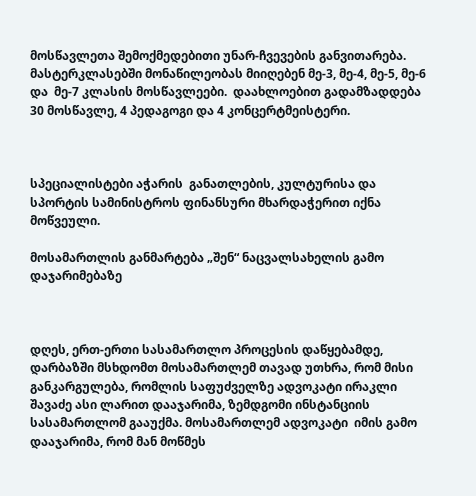მოსწავლეთა შემოქმედებითი უნარ-ჩვევების განვითარება. მასტერკლასებში მონაწილეობას მიიღებენ მე-3, მე-4, მე-5, მე-6 და  მე-7 კლასის მოსწავლეები.  დაახლოებით გადამზადდება 30 მოსწავლე, 4 პედაგოგი და 4 კონცერტმეისტერი.



სპეციალისტები აჭარის  განათლების, კულტურისა და სპორტის სამინისტროს ფინანსური მხარდაჭერით იქნა მოწვეული.

მოსამართლის განმარტება „შენ“ ნაცვალსახელის გამო დაჯარიმებაზე



დღეს, ერთ-ერთი სასამართლო პროცესის დაწყებამდე, დარბაზში მსხდომთ მოსამართლემ თავად უთხრა, რომ მისი განკარგულება, რომლის საფუძველზე ადვოკატი ირაკლი შავაძე ასი ლარით დააჯარიმა, ზემდგომი ინსტანციის სასამართლომ გააუქმა. მოსამართლემ ადვოკატი  იმის გამო დააჯარიმა, რომ მან მოწმეს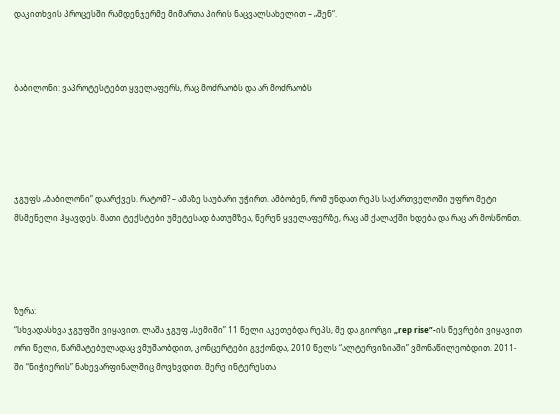დაკითხვის პროცესში რამდენჯერმე მიმართა პირის ნაცვალსახელით – „შენ“.



ბაბილონი: ვაპროტესტებთ ყველაფერს, რაც მოძრაობს და არ მოძრაობს





ჯგუფს „ბაბილონი” დაარქვეს. რატომ? – ამაზე საუბარი უჭირთ. ამბობენ, რომ უნდათ რეპს საქართველოში უფრო მეტი მსმენელი ჰყავდეს. მათი ტექსტები უმეტესად ბათუმზეა, წერენ ყველაფერზე, რაც ამ ქალაქში ხდება და რაც არ მოსწონთ.




ზურა:
“სხვადასხვა ჯგუფში ვიყავით. ლაშა ჯგუფ „სემიში” 11 წელი აკეთებდა რეპს, მე და გიორგი „rep rise”-ის წევრები ვიყავით ორი წელი, წარმატებულადაც ვმუშაობდით, კონცერტები გვქონდა, 2010 წელს “ალტერვიზიაში” ვმონაწილეობდით. 2011-ში “ნიჭიერის” ნახევარფინალშიც მოვხვდით. მერე ინტერესთა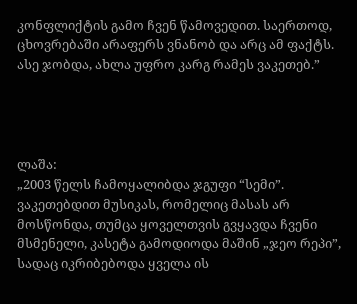კონფლიქტის გამო ჩვენ წამოვედით. საერთოდ, ცხოვრებაში არაფერს ვნანობ და არც ამ ფაქტს. ასე ჯობდა, ახლა უფრო კარგ რამეს ვაკეთებ.”




ლაშა:
„2003 წელს ჩამოყალიბდა ჯგუფი “სემი”. ვაკეთებდით მუსიკას, რომელიც მასას არ მოსწონდა, თუმცა ყოველთვის გვყავდა ჩვენი მსმენელი, კასეტა გამოდიოდა მაშინ „ჯეო რეპი”, სადაც იკრიბებოდა ყველა ის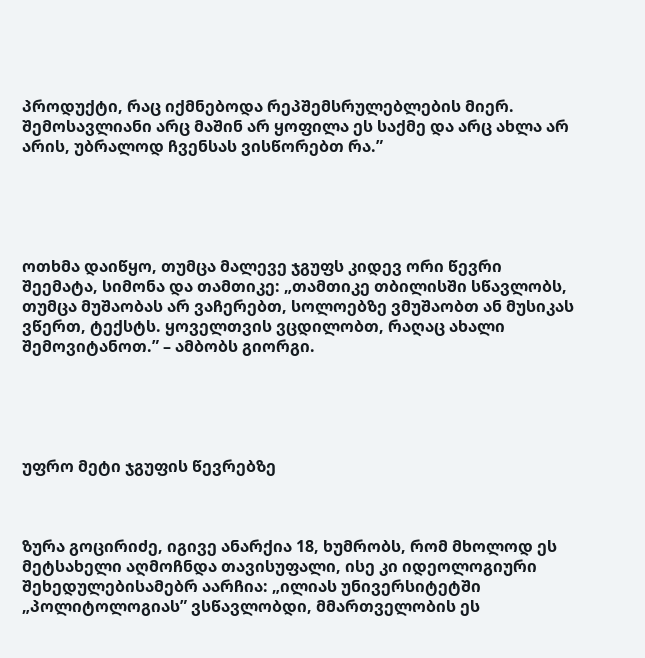პროდუქტი, რაც იქმნებოდა რეპშემსრულებლების მიერ. შემოსავლიანი არც მაშინ არ ყოფილა ეს საქმე და არც ახლა არ არის, უბრალოდ ჩვენსას ვისწორებთ რა.”





ოთხმა დაიწყო, თუმცა მალევე ჯგუფს კიდევ ორი წევრი შეემატა, სიმონა და თამთიკე: „თამთიკე თბილისში სწავლობს, თუმცა მუშაობას არ ვაჩერებთ, სოლოებზე ვმუშაობთ ან მუსიკას ვწერთ, ტექსტს. ყოველთვის ვცდილობთ, რაღაც ახალი შემოვიტანოთ.” – ამბობს გიორგი.





უფრო მეტი ჯგუფის წევრებზე



ზურა გოცირიძე, იგივე ანარქია 18, ხუმრობს, რომ მხოლოდ ეს მეტსახელი აღმოჩნდა თავისუფალი, ისე კი იდეოლოგიური შეხედულებისამებრ აარჩია: „ილიას უნივერსიტეტში „პოლიტოლოგიას” ვსწავლობდი, მმართველობის ეს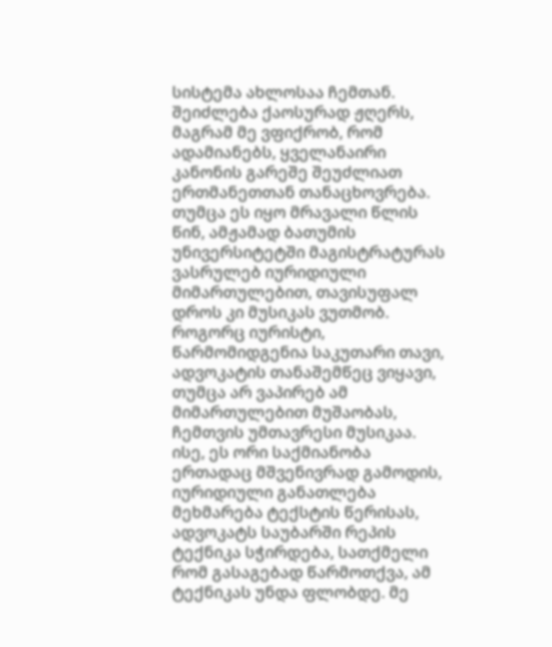სისტემა ახლოსაა ჩემთან. შეიძლება ქაოსურად ჟღერს, მაგრამ მე ვფიქრობ, რომ ადამიანებს, ყველანაირი კანონის გარეშე შეუძლიათ ერთმანეთთან თანაცხოვრება. თუმცა ეს იყო მრავალი წლის წინ, ამჟამად ბათუმის უნივერსიტეტში მაგისტრატურას ვასრულებ იურიდიული მიმართულებით, თავისუფალ დროს კი მუსიკას ვუთმობ. როგორც იურისტი, წარმომიდგენია საკუთარი თავი, ადვოკატის თანაშემწეც ვიყავი, თუმცა არ ვაპირებ ამ მიმართულებით მუშაობას, ჩემთვის უმთავრესი მუსიკაა. ისე, ეს ორი საქმიანობა ერთადაც მშვენივრად გამოდის, იურიდიული განათლება მეხმარება ტექსტის წერისას, ადვოკატს საუბარში რეპის ტექნიკა სჭირდება, სათქმელი რომ გასაგებად წარმოთქვა, ამ ტექნიკას უნდა ფლობდე. მე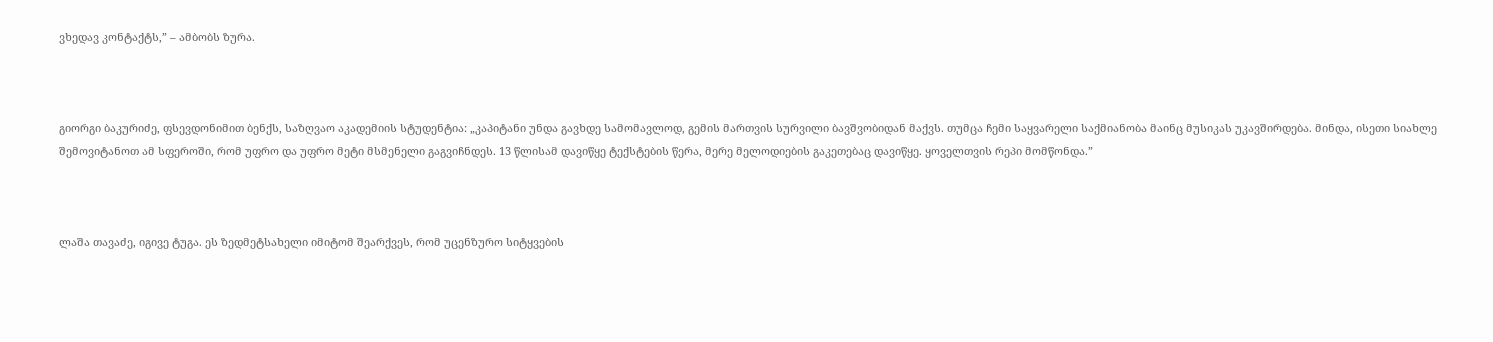ვხედავ კონტაქტს,” – ამბობს ზურა.



გიორგი ბაკურიძე, ფსევდონიმით ბენქს, საზღვაო აკადემიის სტუდენტია: „კაპიტანი უნდა გავხდე სამომავლოდ, გემის მართვის სურვილი ბავშვობიდან მაქვს. თუმცა ჩემი საყვარელი საქმიანობა მაინც მუსიკას უკავშირდება. მინდა, ისეთი სიახლე შემოვიტანოთ ამ სფეროში, რომ უფრო და უფრო მეტი მსმენელი გაგვიჩნდეს. 13 წლისამ დავიწყე ტექსტების წერა, მერე მელოდიების გაკეთებაც დავიწყე. ყოველთვის რეპი მომწონდა.”



ლაშა თავაძე, იგივე ტუგა. ეს ზედმეტსახელი იმიტომ შეარქვეს, რომ უცენზურო სიტყვების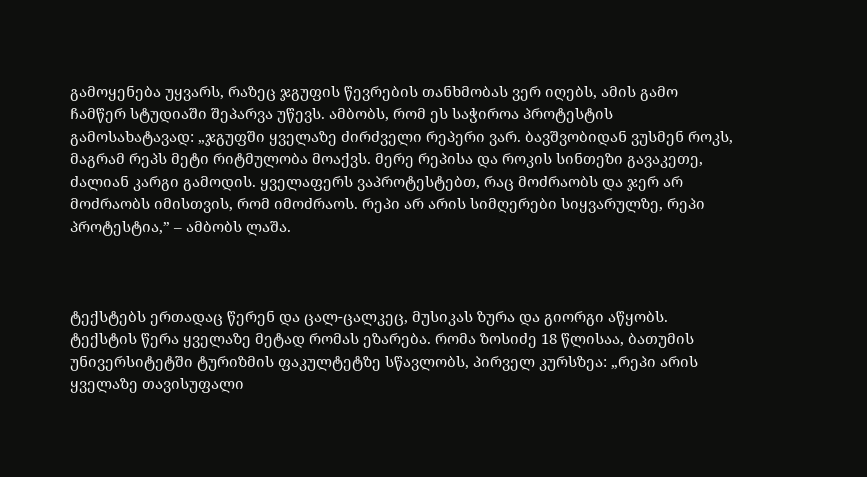გამოყენება უყვარს, რაზეც ჯგუფის წევრების თანხმობას ვერ იღებს, ამის გამო ჩამწერ სტუდიაში შეპარვა უწევს. ამბობს, რომ ეს საჭიროა პროტესტის გამოსახატავად: „ჯგუფში ყველაზე ძირძველი რეპერი ვარ. ბავშვობიდან ვუსმენ როკს, მაგრამ რეპს მეტი რიტმულობა მოაქვს. მერე რეპისა და როკის სინთეზი გავაკეთე, ძალიან კარგი გამოდის. ყველაფერს ვაპროტესტებთ, რაც მოძრაობს და ჯერ არ მოძრაობს იმისთვის, რომ იმოძრაოს. რეპი არ არის სიმღერები სიყვარულზე, რეპი პროტესტია,” – ამბობს ლაშა.



ტექსტებს ერთადაც წერენ და ცალ-ცალკეც, მუსიკას ზურა და გიორგი აწყობს. ტექსტის წერა ყველაზე მეტად რომას ეზარება. რომა ზოსიძე 18 წლისაა, ბათუმის უნივერსიტეტში ტურიზმის ფაკულტეტზე სწავლობს, პირველ კურსზეა: „რეპი არის ყველაზე თავისუფალი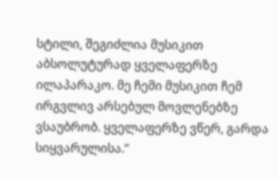სტილი, შეგიძლია მუსიკით აბსოლუტურად ყველაფერზე ილაპარაკო. მე ჩემი მუსიკით ჩემ ირგვლივ არსებულ მოვლენებზე ვსაუბრობ. ყველაფერზე ვწერ, გარდა სიყვარულისა.”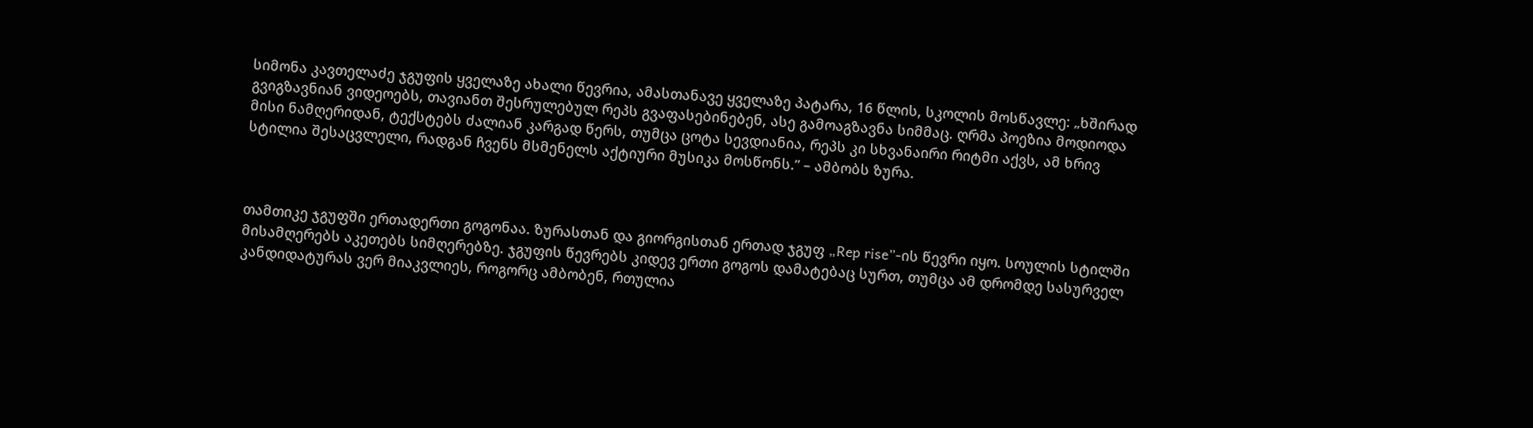სიმონა კავთელაძე ჯგუფის ყველაზე ახალი წევრია, ამასთანავე ყველაზე პატარა, 16 წლის, სკოლის მოსწავლე: „ხშირად გვიგზავნიან ვიდეოებს, თავიანთ შესრულებულ რეპს გვაფასებინებენ, ასე გამოაგზავნა სიმმაც. ღრმა პოეზია მოდიოდა მისი ნამღერიდან, ტექსტებს ძალიან კარგად წერს, თუმცა ცოტა სევდიანია, რეპს კი სხვანაირი რიტმი აქვს, ამ ხრივ სტილია შესაცვლელი, რადგან ჩვენს მსმენელს აქტიური მუსიკა მოსწონს.” – ამბობს ზურა.



თამთიკე ჯგუფში ერთადერთი გოგონაა. ზურასთან და გიორგისთან ერთად ჯგუფ „Rep rise”-ის წევრი იყო. სოულის სტილში მისამღერებს აკეთებს სიმღერებზე. ჯგუფის წევრებს კიდევ ერთი გოგოს დამატებაც სურთ, თუმცა ამ დრომდე სასურველ კანდიდატურას ვერ მიაკვლიეს, როგორც ამბობენ, რთულია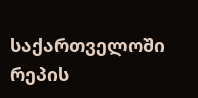საქართველოში რეპის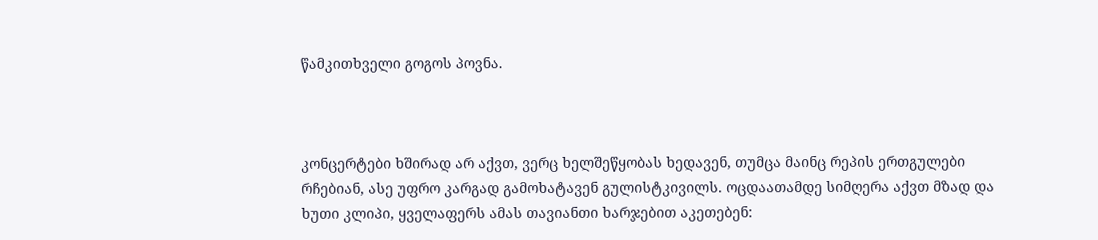წამკითხველი გოგოს პოვნა.



კონცერტები ხშირად არ აქვთ, ვერც ხელშეწყობას ხედავენ, თუმცა მაინც რეპის ერთგულები რჩებიან, ასე უფრო კარგად გამოხატავენ გულისტკივილს. ოცდაათამდე სიმღერა აქვთ მზად და ხუთი კლიპი, ყველაფერს ამას თავიანთი ხარჯებით აკეთებენ: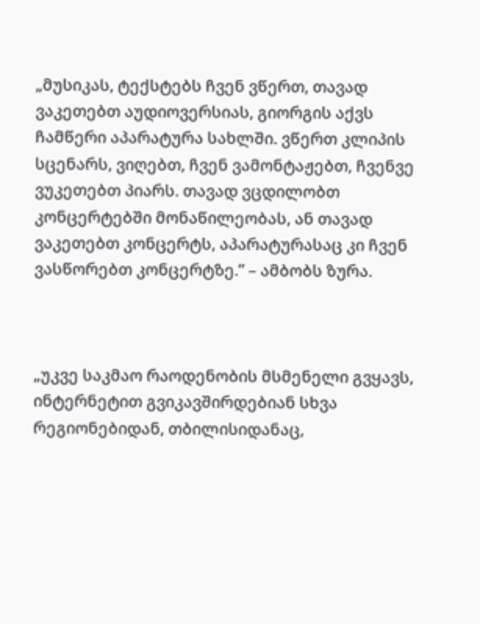„მუსიკას, ტექსტებს ჩვენ ვწერთ, თავად ვაკეთებთ აუდიოვერსიას, გიორგის აქვს ჩამწერი აპარატურა სახლში. ვწერთ კლიპის სცენარს, ვიღებთ, ჩვენ ვამონტაჟებთ, ჩვენვე ვუკეთებთ პიარს. თავად ვცდილობთ კონცერტებში მონაწილეობას, ან თავად ვაკეთებთ კონცერტს, აპარატურასაც კი ჩვენ ვასწორებთ კონცერტზე.” – ამბობს ზურა.



„უკვე საკმაო რაოდენობის მსმენელი გვყავს, ინტერნეტით გვიკავშირდებიან სხვა რეგიონებიდან, თბილისიდანაც,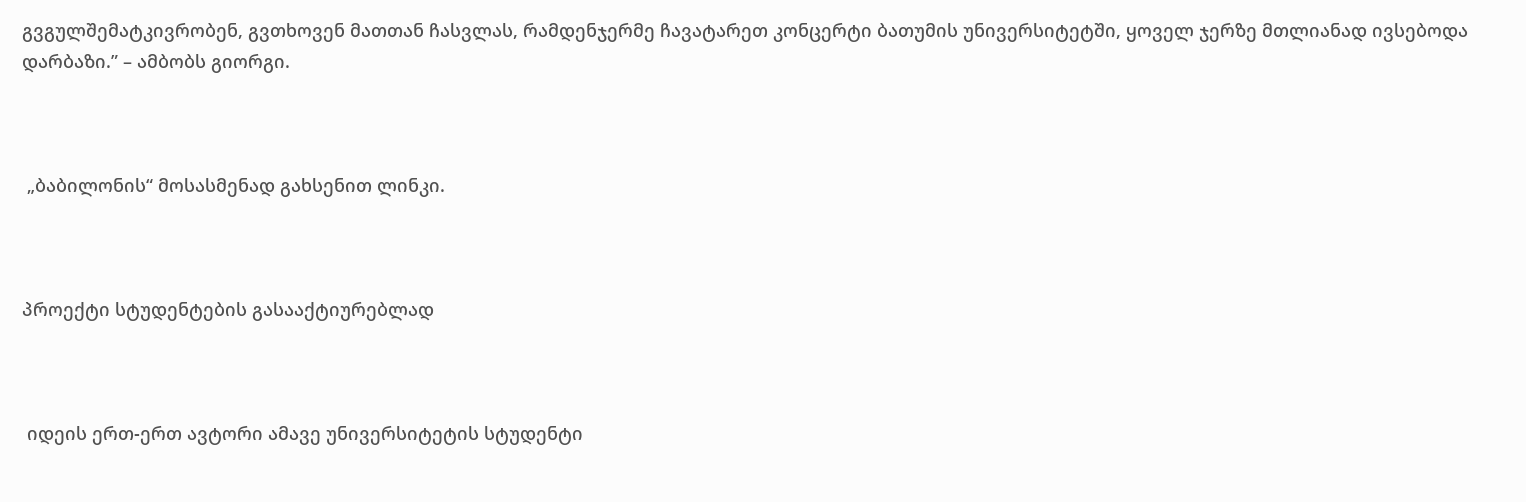გვგულშემატკივრობენ, გვთხოვენ მათთან ჩასვლას, რამდენჯერმე ჩავატარეთ კონცერტი ბათუმის უნივერსიტეტში, ყოველ ჯერზე მთლიანად ივსებოდა დარბაზი.” – ამბობს გიორგი.



 „ბაბილონის“ მოსასმენად გახსენით ლინკი.



პროექტი სტუდენტების გასააქტიურებლად



 იდეის ერთ-ერთ ავტორი ამავე უნივერსიტეტის სტუდენტი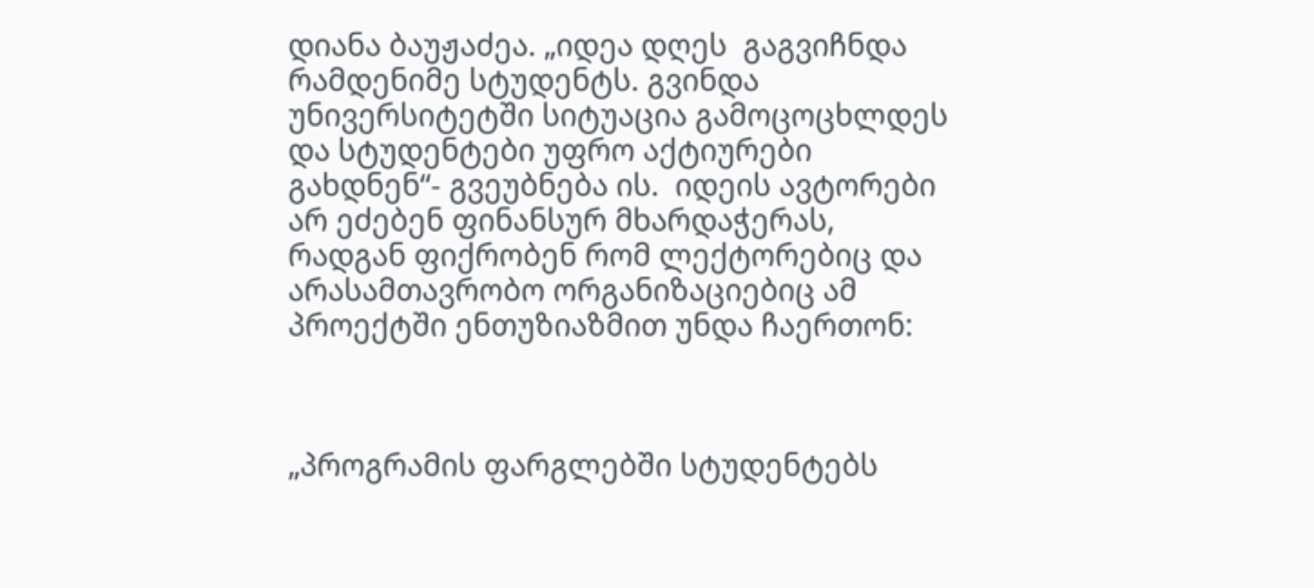დიანა ბაუჟაძეა. „იდეა დღეს  გაგვიჩნდა რამდენიმე სტუდენტს. გვინდა უნივერსიტეტში სიტუაცია გამოცოცხლდეს და სტუდენტები უფრო აქტიურები გახდნენ“- გვეუბნება ის.  იდეის ავტორები არ ეძებენ ფინანსურ მხარდაჭერას, რადგან ფიქრობენ რომ ლექტორებიც და არასამთავრობო ორგანიზაციებიც ამ პროექტში ენთუზიაზმით უნდა ჩაერთონ:



„პროგრამის ფარგლებში სტუდენტებს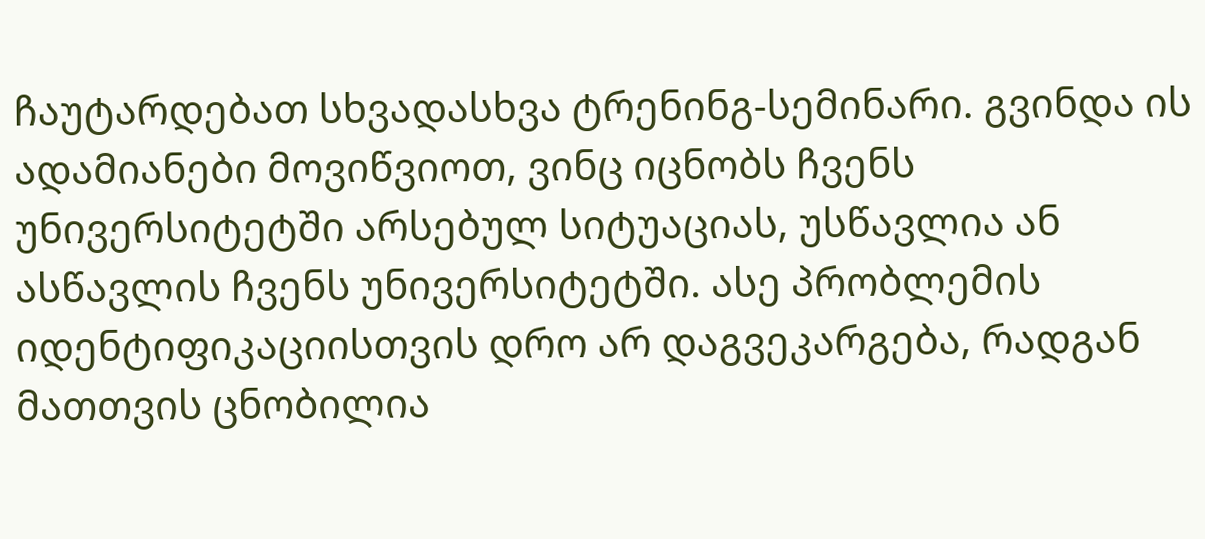ჩაუტარდებათ სხვადასხვა ტრენინგ-სემინარი. გვინდა ის ადამიანები მოვიწვიოთ, ვინც იცნობს ჩვენს უნივერსიტეტში არსებულ სიტუაციას, უსწავლია ან ასწავლის ჩვენს უნივერსიტეტში. ასე პრობლემის იდენტიფიკაციისთვის დრო არ დაგვეკარგება, რადგან მათთვის ცნობილია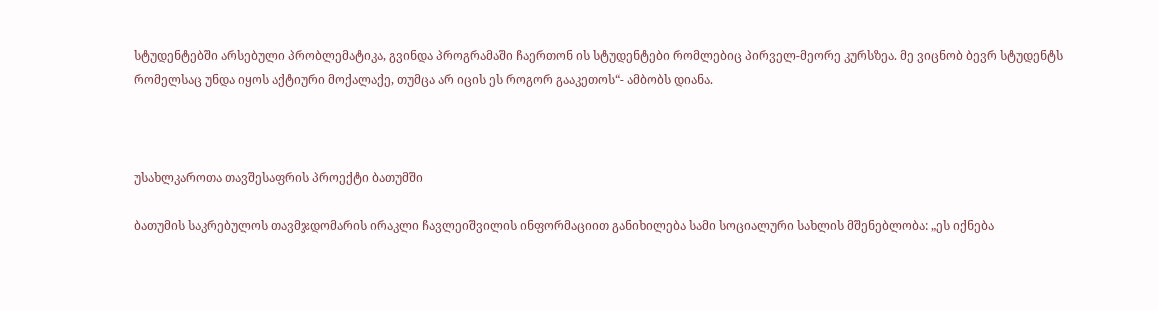სტუდენტებში არსებული პრობლემატიკა, გვინდა პროგრამაში ჩაერთონ ის სტუდენტები რომლებიც პირველ-მეორე კურსზეა. მე ვიცნობ ბევრ სტუდენტს რომელსაც უნდა იყოს აქტიური მოქალაქე, თუმცა არ იცის ეს როგორ გააკეთოს“- ამბობს დიანა.



უსახლკაროთა თავშესაფრის პროექტი ბათუმში

ბათუმის საკრებულოს თავმჯდომარის ირაკლი ჩავლეიშვილის ინფორმაციით განიხილება სამი სოციალური სახლის მშენებლობა: „ეს იქნება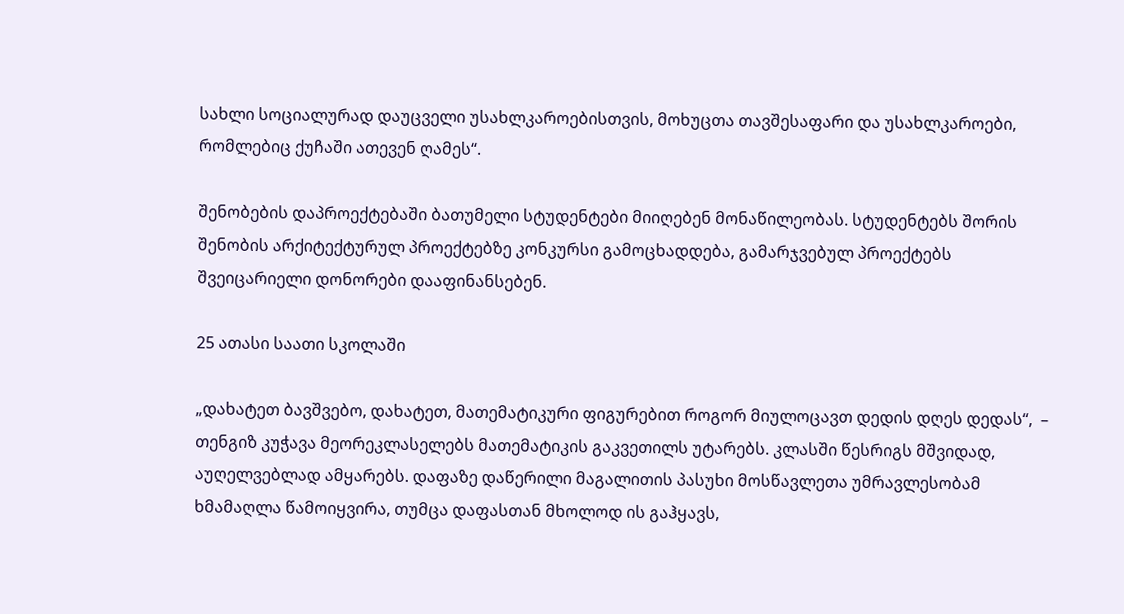სახლი სოციალურად დაუცველი უსახლკაროებისთვის, მოხუცთა თავშესაფარი და უსახლკაროები, რომლებიც ქუჩაში ათევენ ღამეს“.

შენობების დაპროექტებაში ბათუმელი სტუდენტები მიიღებენ მონაწილეობას. სტუდენტებს შორის შენობის არქიტექტურულ პროექტებზე კონკურსი გამოცხადდება, გამარჯვებულ პროექტებს შვეიცარიელი დონორები დააფინანსებენ.

25 ათასი საათი სკოლაში

„დახატეთ ბავშვებო, დახატეთ, მათემატიკური ფიგურებით როგორ მიულოცავთ დედის დღეს დედას“,  – თენგიზ კუჭავა მეორეკლასელებს მათემატიკის გაკვეთილს უტარებს. კლასში წესრიგს მშვიდად, აუღელვებლად ამყარებს. დაფაზე დაწერილი მაგალითის პასუხი მოსწავლეთა უმრავლესობამ ხმამაღლა წამოიყვირა, თუმცა დაფასთან მხოლოდ ის გაჰყავს,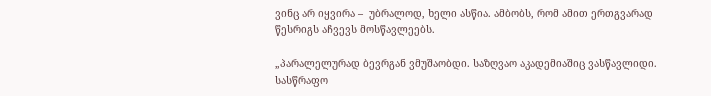ვინც არ იყვირა –  უბრალოდ, ხელი ასწია. ამბობს, რომ ამით ერთგვარად წესრიგს აჩვევს მოსწავლეებს.

„პარალელურად ბევრგან ვმუშაობდი. საზღვაო აკადემიაშიც ვასწავლიდი. სასწრაფო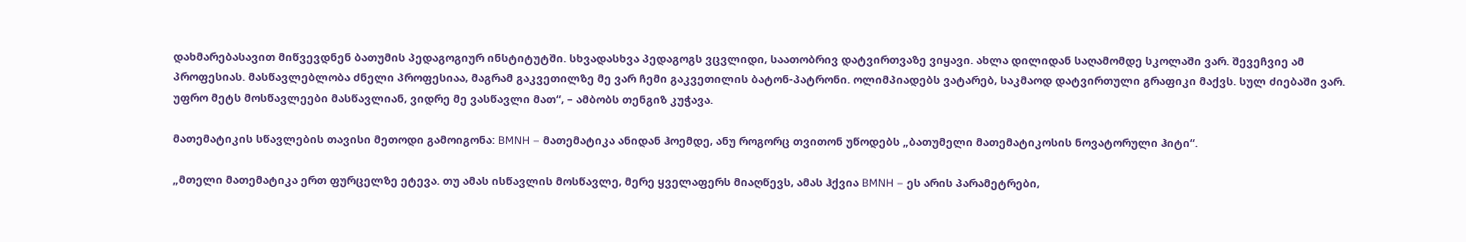დახმარებასავით მიწვევდნენ ბათუმის პედაგოგიურ ინსტიტუტში. სხვადასხვა პედაგოგს ვცვლიდი, საათობრივ დატვირთვაზე ვიყავი. ახლა დილიდან საღამომდე სკოლაში ვარ. შევეჩვიე ამ პროფესიას. მასწავლებლობა ძნელი პროფესიაა, მაგრამ გაკვეთილზე მე ვარ ჩემი გაკვეთილის ბატონ-პატრონი. ოლიმპიადებს ვატარებ, საკმაოდ დატვირთული გრაფიკი მაქვს. სულ ძიებაში ვარ. უფრო მეტს მოსწავლეები მასწავლიან, ვიდრე მე ვასწავლი მათ“, – ამბობს თენგიზ კუჭავა.

მათემატიკის სწავლების თავისი მეთოდი გამოიგონა: BMNH – მათემატიკა ანიდან ჰოემდე, ანუ როგორც თვითონ უწოდებს „ბათუმელი მათემატიკოსის ნოვატორული ჰიტი“.

„მთელი მათემატიკა ერთ ფურცელზე ეტევა. თუ ამას ისწავლის მოსწავლე, მერე ყველაფერს მიაღწევს, ამას ჰქვია BMNH – ეს არის პარამეტრები,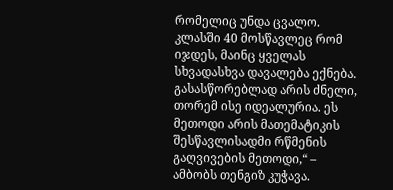რომელიც უნდა ცვალო. კლასში 40 მოსწავლეც რომ იჯდეს, მაინც ყველას სხვადასხვა დავალება ექნება. გასასწორებლად არის ძნელი, თორემ ისე იდეალურია. ეს მეთოდი არის მათემატიკის შესწავლისადმი რწმენის გაღვივების მეთოდი,“ – ამბობს თენგიზ კუჭავა.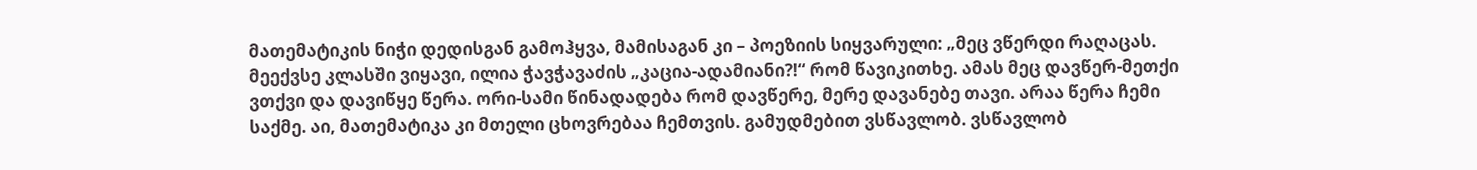მათემატიკის ნიჭი დედისგან გამოჰყვა, მამისაგან კი – პოეზიის სიყვარული: „მეც ვწერდი რაღაცას. მეექვსე კლასში ვიყავი, ილია ჭავჭავაძის „კაცია-ადამიანი?!“ რომ წავიკითხე. ამას მეც დავწერ-მეთქი ვთქვი და დავიწყე წერა. ორი-სამი წინადადება რომ დავწერე, მერე დავანებე თავი. არაა წერა ჩემი საქმე. აი, მათემატიკა კი მთელი ცხოვრებაა ჩემთვის. გამუდმებით ვსწავლობ. ვსწავლობ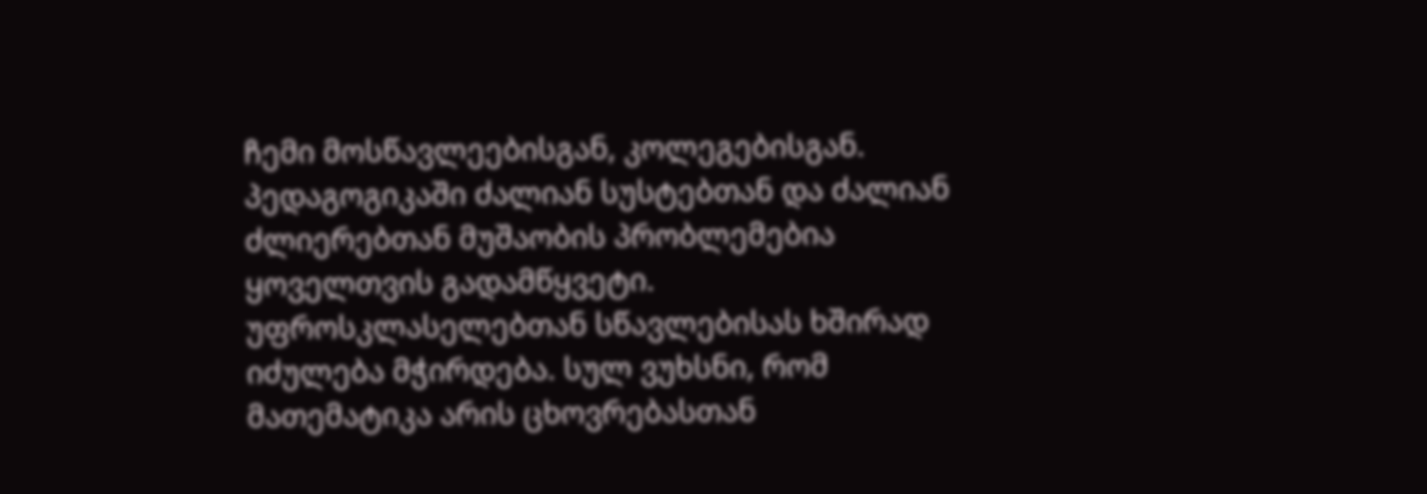ჩემი მოსწავლეებისგან, კოლეგებისგან. პედაგოგიკაში ძალიან სუსტებთან და ძალიან ძლიერებთან მუშაობის პრობლემებია ყოველთვის გადამწყვეტი. უფროსკლასელებთან სწავლებისას ხშირად იძულება მჭირდება. სულ ვუხსნი, რომ მათემატიკა არის ცხოვრებასთან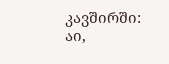კავშირში: აი,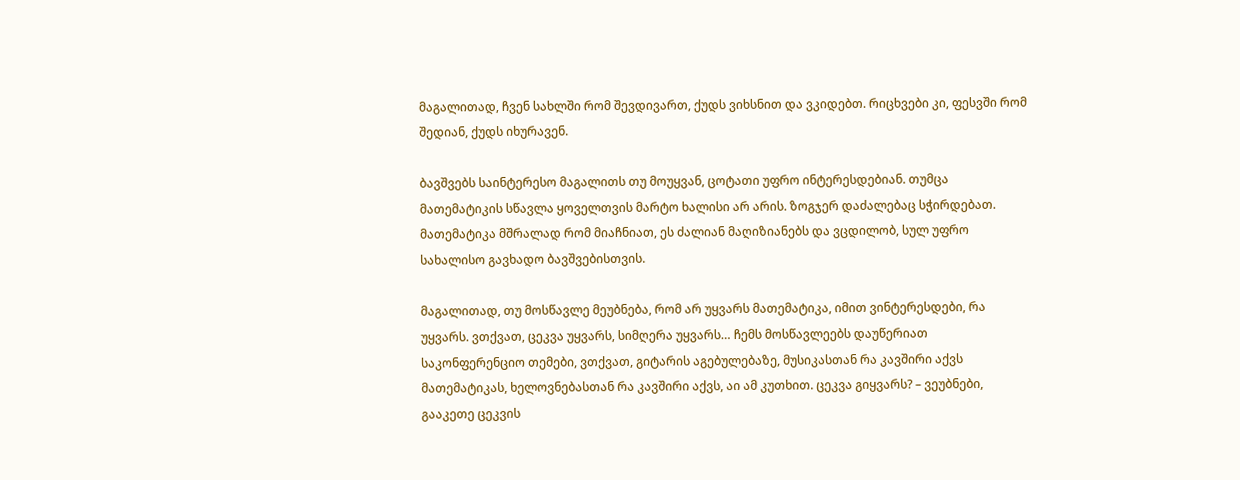მაგალითად, ჩვენ სახლში რომ შევდივართ, ქუდს ვიხსნით და ვკიდებთ. რიცხვები კი, ფესვში რომ შედიან, ქუდს იხურავენ.

ბავშვებს საინტერესო მაგალითს თუ მოუყვან, ცოტათი უფრო ინტერესდებიან. თუმცა მათემატიკის სწავლა ყოველთვის მარტო ხალისი არ არის. ზოგჯერ დაძალებაც სჭირდებათ. მათემატიკა მშრალად რომ მიაჩნიათ, ეს ძალიან მაღიზიანებს და ვცდილობ, სულ უფრო სახალისო გავხადო ბავშვებისთვის.

მაგალითად, თუ მოსწავლე მეუბნება, რომ არ უყვარს მათემატიკა, იმით ვინტერესდები, რა უყვარს. ვთქვათ, ცეკვა უყვარს, სიმღერა უყვარს… ჩემს მოსწავლეებს დაუწერიათ საკონფერენციო თემები, ვთქვათ, გიტარის აგებულებაზე, მუსიკასთან რა კავშირი აქვს მათემატიკას, ხელოვნებასთან რა კავშირი აქვს, აი ამ კუთხით. ცეკვა გიყვარს? – ვეუბნები, გააკეთე ცეკვის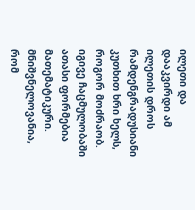ილეთი და დააკვირდი ამ ილეთის დროს რამდენგრადუსიანი კუთხით ხრი ხელს, როგორ მოძრაობ. იგივე ჩაცმულობაში ათასი ფორმებია მათემატიკური. მნიშვნელოვანია, რომ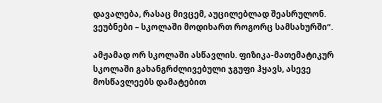დავალება, რასაც მივცემ, აუცილებლად შეასრულონ. ვეუბნები – სკოლაში მოდიხართ როგორც სამსახურში“.

ამჟამად ორ სკოლაში ასწავლის. ფიზიკა-მათემატიკურ სკოლაში გახანგრძლივებული ჯგუფი ჰყავს, ასევე მოსწავლეებს დამატებით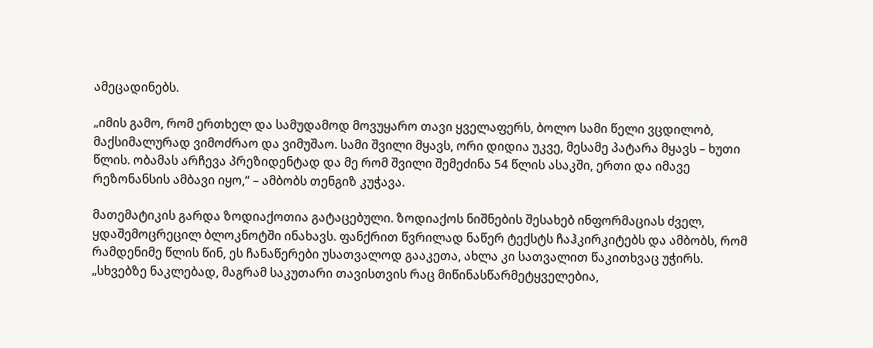ამეცადინებს.

„იმის გამო, რომ ერთხელ და სამუდამოდ მოვუყარო თავი ყველაფერს, ბოლო სამი წელი ვცდილობ, მაქსიმალურად ვიმოძრაო და ვიმუშაო. სამი შვილი მყავს, ორი დიდია უკვე, მესამე პატარა მყავს – ხუთი წლის. ობამას არჩევა პრეზიდენტად და მე რომ შვილი შემეძინა 54 წლის ასაკში, ერთი და იმავე რეზონანსის ამბავი იყო,“ – ამბობს თენგიზ კუჭავა.

მათემატიკის გარდა ზოდიაქოთია გატაცებული. ზოდიაქოს ნიშნების შესახებ ინფორმაციას ძველ, ყდაშემოცრეცილ ბლოკნოტში ინახავს. ფანქრით წვრილად ნაწერ ტექსტს ჩაჰკირკიტებს და ამბობს, რომ რამდენიმე წლის წინ, ეს ჩანაწერები უსათვალოდ გააკეთა, ახლა კი სათვალით წაკითხვაც უჭირს.
„სხვებზე ნაკლებად, მაგრამ საკუთარი თავისთვის რაც მიწინასწარმეტყველებია,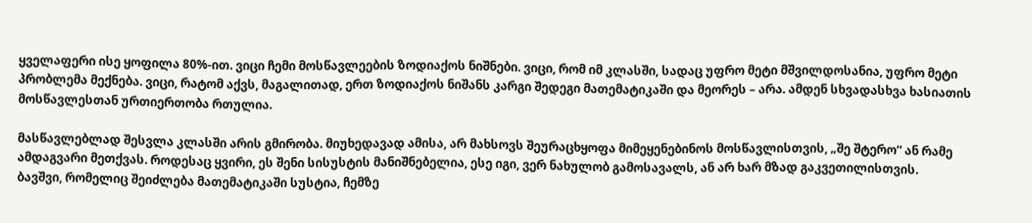ყველაფერი ისე ყოფილა 80%-ით. ვიცი ჩემი მოსწავლეების ზოდიაქოს ნიშნები. ვიცი, რომ იმ კლასში, სადაც უფრო მეტი მშვილდოსანია, უფრო მეტი პრობლემა მექნება. ვიცი, რატომ აქვს, მაგალითად, ერთ ზოდიაქოს ნიშანს კარგი შედეგი მათემატიკაში და მეორეს – არა. ამდენ სხვადასხვა ხასიათის მოსწავლესთან ურთიერთობა რთულია.

მასწავლებლად შესვლა კლასში არის გმირობა. მიუხედავად ამისა, არ მახსოვს შეურაცხყოფა მიმეყენებინოს მოსწავლისთვის, „შე შტერო“ ან რამე ამდაგვარი მეთქვას. როდესაც ყვირი, ეს შენი სისუსტის მანიშნებელია, ესე იგი, ვერ ნახულობ გამოსავალს, ან არ ხარ მზად გაკვეთილისთვის.
ბავშვი, რომელიც შეიძლება მათემატიკაში სუსტია, ჩემზე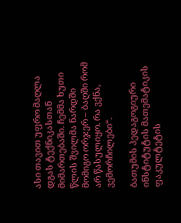ასი თავით უფრო მაღლა დგას ტექნიკასთან მიმართებაში. ჩემმა ხუთი წლის შვილმა ნარდში მომიგო ორჯერ – ბაღში რომ არ წასულიყო. რა ვქნა, ვემორჩილები“.

ბათუმის პედაგოგიური ინსტიტუტის მათემატიკის ფაკულტეტის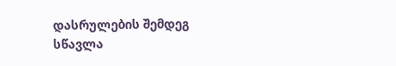დასრულების შემდეგ სწავლა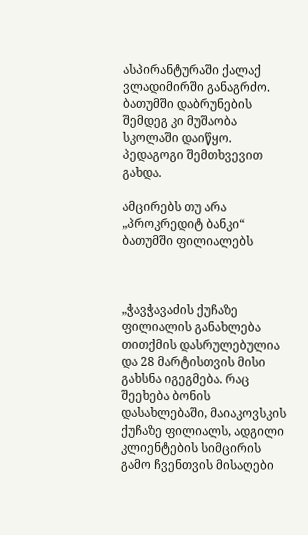ასპირანტურაში ქალაქ ვლადიმირში განაგრძო. ბათუმში დაბრუნების შემდეგ კი მუშაობა სკოლაში დაიწყო. პედაგოგი შემთხვევით გახდა.

ამცირებს თუ არა „პროკრედიტ ბანკი“ ბათუმში ფილიალებს



„ჭავჭავაძის ქუჩაზე ფილიალის განახლება თითქმის დასრულებულია და 28 მარტისთვის მისი გახსნა იგეგმება. რაც შეეხება ბონის დასახლებაში, მაიაკოვსკის ქუჩაზე ფილიალს, ადგილი კლიენტების სიმცირის გამო ჩვენთვის მისაღები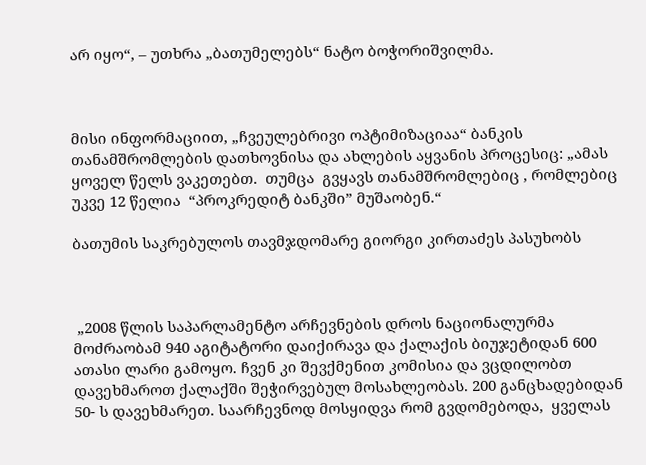არ იყო“, – უთხრა „ბათუმელებს“ ნატო ბოჭორიშვილმა.



მისი ინფორმაციით, „ჩვეულებრივი ოპტიმიზაციაა“ ბანკის თანამშრომლების დათხოვნისა და ახლების აყვანის პროცესიც: „ამას ყოველ წელს ვაკეთებთ.  თუმცა  გვყავს თანამშრომლებიც , რომლებიც   უკვე 12 წელია  “პროკრედიტ ბანკში” მუშაობენ.“

ბათუმის საკრებულოს თავმჯდომარე გიორგი კირთაძეს პასუხობს



 „2008 წლის საპარლამენტო არჩევნების დროს ნაციონალურმა მოძრაობამ 940 აგიტატორი დაიქირავა და ქალაქის ბიუჯეტიდან 600 ათასი ლარი გამოყო. ჩვენ კი შევქმენით კომისია და ვცდილობთ დავეხმაროთ ქალაქში შეჭირვებულ მოსახლეობას. 200 განცხადებიდან 50- ს დავეხმარეთ. საარჩევნოდ მოსყიდვა რომ გვდომებოდა,  ყველას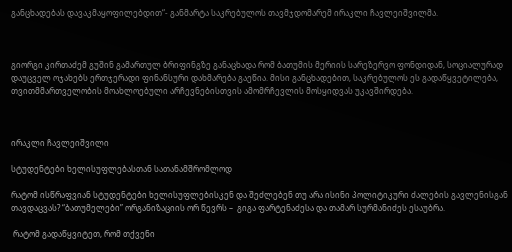განცხადებას დავაკმაყოფილებდით“- განმარტა საკრებულოს თავმჯდომარემ ირაკლი ჩავლეიშვილმა.



გიორგი კირთაძემ გუშინ გამართულ ბრიფინგზე განაცხადა რომ ბათუმის მერიის სარეზერვო ფონდიდან, სოციალურად დაუცველ ოჯახებს ერთჯერადი ფინანსური დახმარება გაეწია. მისი განცხადებით, საკრებულოს ეს გადაწყვეტილება, თვითმმართველობის მოახლოებული არჩევნებისთვის ამომრჩევლის მოსყიდვას უკავშირდება.



ირაკლი ჩავლეიშვილი

სტუდენტები ხელისუფლებასთან სათანამშრომლოდ

რატომ ისწრაფვიან სტუდენტები ხელისუფლებისკენ და შეძლებენ თუ არა ისინი პოლიტიკური ძალების გავლენისგან თავდაცვას? “ბათუმელები” ორგანიზაციის ორ წევრს –  გიგა ფარტენაძესა და თამარ სურმანიძეს ესაუბრა.

 რატომ გადაწყვიტეთ, რომ თქვენი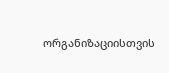ორგანიზაციისთვის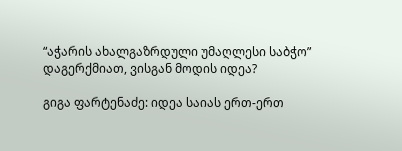“აჭარის ახალგაზრდული უმაღლესი საბჭო” დაგერქმიათ, ვისგან მოდის იდეა?

გიგა ფარტენაძე: იდეა საიას ერთ-ერთ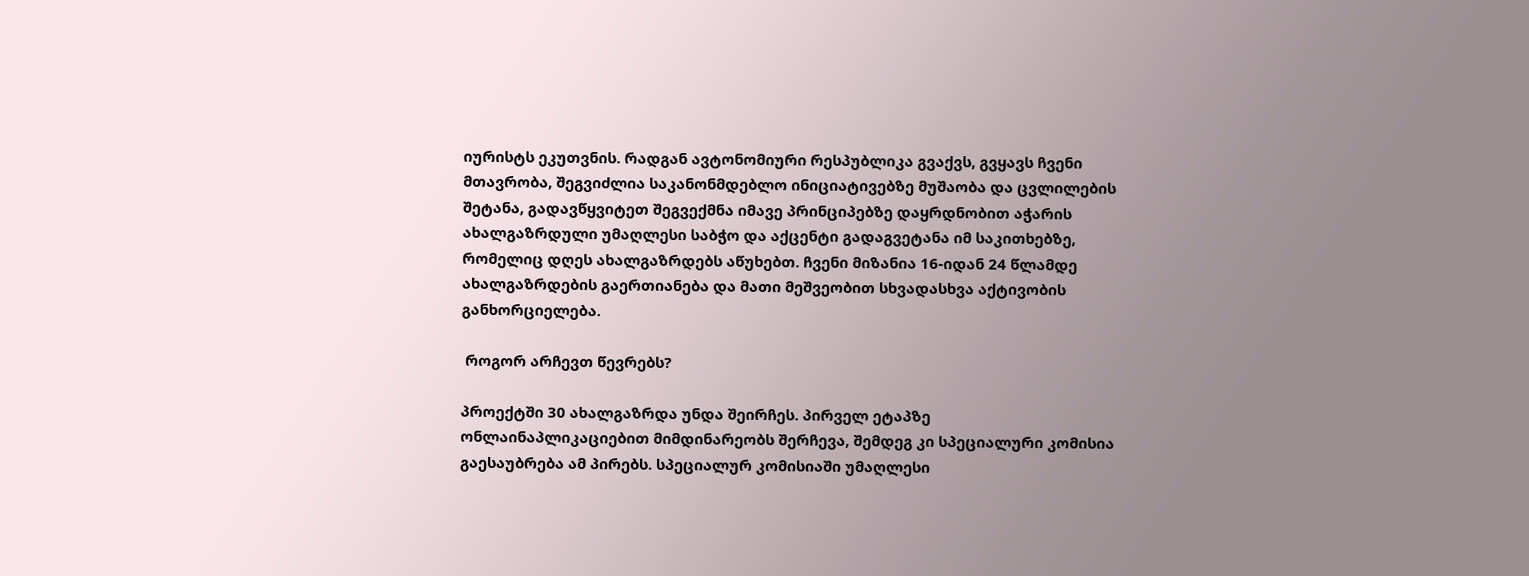იურისტს ეკუთვნის. რადგან ავტონომიური რესპუბლიკა გვაქვს, გვყავს ჩვენი მთავრობა, შეგვიძლია საკანონმდებლო ინიციატივებზე მუშაობა და ცვლილების შეტანა, გადავწყვიტეთ შეგვექმნა იმავე პრინციპებზე დაყრდნობით აჭარის ახალგაზრდული უმაღლესი საბჭო და აქცენტი გადაგვეტანა იმ საკითხებზე, რომელიც დღეს ახალგაზრდებს აწუხებთ. ჩვენი მიზანია 16-იდან 24 წლამდე ახალგაზრდების გაერთიანება და მათი მეშვეობით სხვადასხვა აქტივობის განხორციელება.

 როგორ არჩევთ წევრებს?

პროექტში 30 ახალგაზრდა უნდა შეირჩეს. პირველ ეტაპზე ონლაინაპლიკაციებით მიმდინარეობს შერჩევა, შემდეგ კი სპეციალური კომისია გაესაუბრება ამ პირებს. სპეციალურ კომისიაში უმაღლესი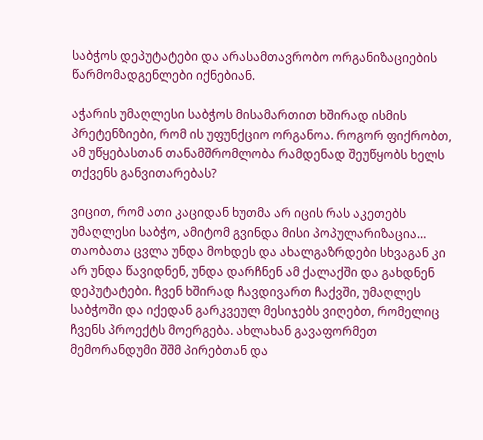საბჭოს დეპუტატები და არასამთავრობო ორგანიზაციების წარმომადგენლები იქნებიან.

აჭარის უმაღლესი საბჭოს მისამართით ხშირად ისმის პრეტენზიები, რომ ის უფუნქციო ორგანოა. როგორ ფიქრობთ, ამ უწყებასთან თანამშრომლობა რამდენად შეუწყობს ხელს თქვენს განვითარებას?

ვიცით, რომ ათი კაციდან ხუთმა არ იცის რას აკეთებს უმაღლესი საბჭო, ამიტომ გვინდა მისი პოპულარიზაცია… თაობათა ცვლა უნდა მოხდეს და ახალგაზრდები სხვაგან კი არ უნდა წავიდნენ, უნდა დარჩნენ ამ ქალაქში და გახდნენ დეპუტატები. ჩვენ ხშირად ჩავდივართ ჩაქვში, უმაღლეს საბჭოში და იქედან გარკვეულ მესიჯებს ვიღებთ, რომელიც ჩვენს პროექტს მოერგება. ახლახან გავაფორმეთ მემორანდუმი შშმ პირებთან და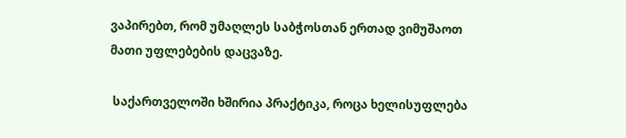ვაპირებთ, რომ უმაღლეს საბჭოსთან ერთად ვიმუშაოთ მათი უფლებების დაცვაზე.

 საქართველოში ხშირია პრაქტიკა, როცა ხელისუფლება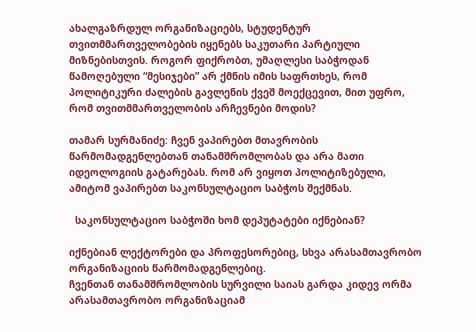ახალგაზრდულ ორგანიზაციებს, სტუდენტურ თვითმმართველობების იყენებს საკუთარი პარტიული მიზნებისთვის. როგორ ფიქრობთ, უმაღლესი საბჭოდან წამოღებული “მესიჯები” არ ქმნის იმის საფრთხეს, რომ პოლიტიკური ძალების გავლენის ქვეშ მოექცევით, მით უფრო, რომ თვითმმართველობის არჩევნები მოდის?

თამარ სურმანიძე: ჩვენ ვაპირებთ მთავრობის წარმომადგენლებთან თანამშრომლობას და არა მათი იდეოლოგიის გატარებას. რომ არ ვიყოთ პოლიტიზებული, ამიტომ ვაპირებთ საკონსულტაციო საბჭოს შექმნას.

  საკონსულტაციო საბჭოში ხომ დეპუტატები იქნებიან?

იქნებიან ლექტორები და პროფესორებიც, სხვა არასამთავრობო ორგანიზაციის წარმომადგენლებიც.
ჩვენთან თანამშრომლობის სურვილი საიას გარდა კიდევ ორმა არასამთავრობო ორგანიზაციამ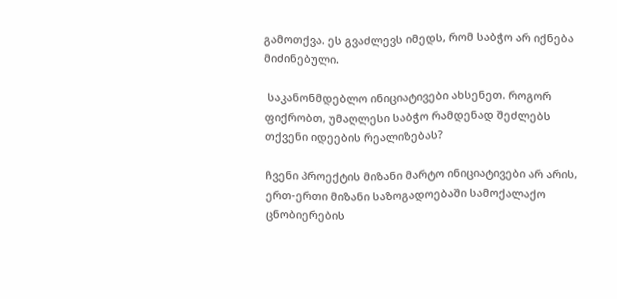გამოთქვა. ეს გვაძლევს იმედს, რომ საბჭო არ იქნება მიძინებული.

 საკანონმდებლო ინიციატივები ახსენეთ. როგორ ფიქრობთ, უმაღლესი საბჭო რამდენად შეძლებს თქვენი იდეების რეალიზებას?

ჩვენი პროექტის მიზანი მარტო ინიციატივები არ არის, ერთ-ერთი მიზანი საზოგადოებაში სამოქალაქო ცნობიერების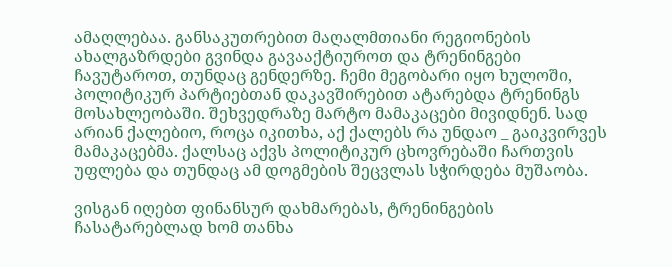ამაღლებაა. განსაკუთრებით მაღალმთიანი რეგიონების ახალგაზრდები გვინდა გავააქტიუროთ და ტრენინგები ჩავუტაროთ, თუნდაც გენდერზე. ჩემი მეგობარი იყო ხულოში, პოლიტიკურ პარტიებთან დაკავშირებით ატარებდა ტრენინგს მოსახლეობაში. შეხვედრაზე მარტო მამაკაცები მივიდნენ. სად არიან ქალებიო, როცა იკითხა, აქ ქალებს რა უნდაო _ გაიკვირვეს მამაკაცებმა. ქალსაც აქვს პოლიტიკურ ცხოვრებაში ჩართვის უფლება და თუნდაც ამ დოგმების შეცვლას სჭირდება მუშაობა.

ვისგან იღებთ ფინანსურ დახმარებას, ტრენინგების ჩასატარებლად ხომ თანხა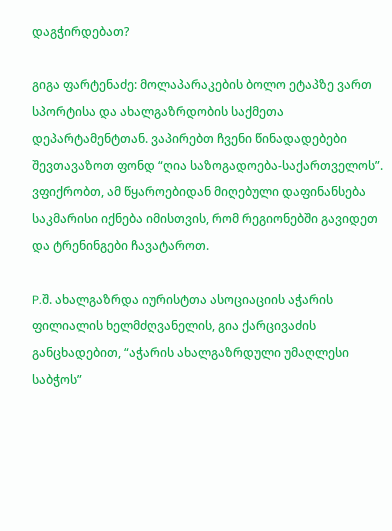დაგჭირდებათ?

გიგა ფარტენაძე: მოლაპარაკების ბოლო ეტაპზე ვართ სპორტისა და ახალგაზრდობის საქმეთა დეპარტამენტთან. ვაპირებთ ჩვენი წინადადებები შევთავაზოთ ფონდ “ღია საზოგადოება-საქართველოს”. ვფიქრობთ, ამ წყაროებიდან მიღებული დაფინანსება საკმარისი იქნება იმისთვის, რომ რეგიონებში გავიდეთ და ტრენინგები ჩავატაროთ.

P.შ. ახალგაზრდა იურისტთა ასოციაციის აჭარის ფილიალის ხელმძღვანელის, გია ქარცივაძის განცხადებით, “აჭარის ახალგაზრდული უმაღლესი საბჭოს”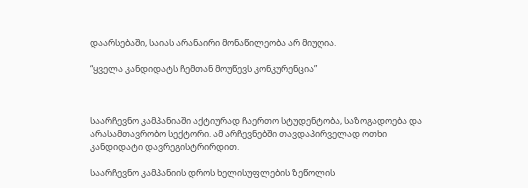დაარსებაში, საიას არანაირი მონაწილეობა არ მიუღია.

“ყველა კანდიდატს ჩემთან მოუწევს კონკურენცია”



საარჩევნო კამპანიაში აქტიურად ჩაერთო სტუდენტობა, საზოგადოება და არასამთავრობო სექტორი. ამ არჩევნებში თავდაპირველად ოთხი კანდიდატი დავრეგისტრირდით.

საარჩევნო კამპანიის დროს ხელისუფლების ზეწოლის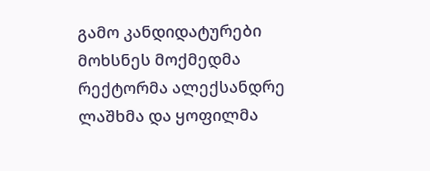გამო კანდიდატურები მოხსნეს მოქმედმა რექტორმა ალექსანდრე ლაშხმა და ყოფილმა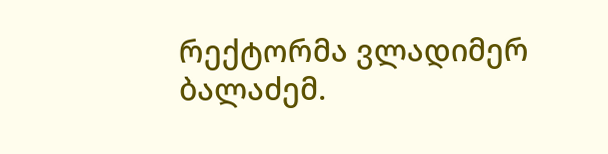რექტორმა ვლადიმერ ბალაძემ.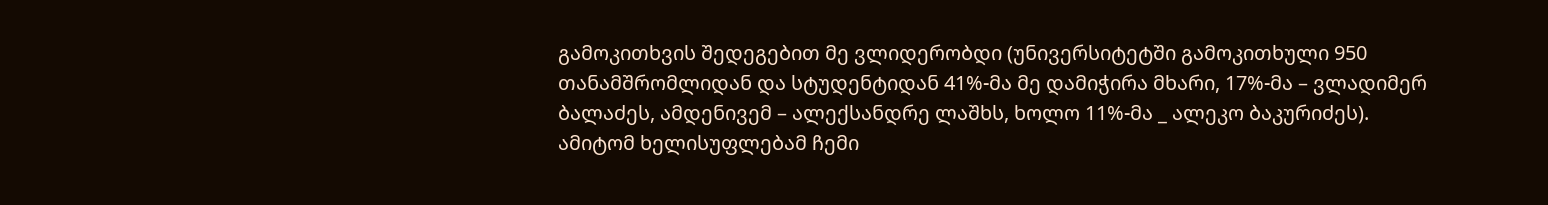გამოკითხვის შედეგებით მე ვლიდერობდი (უნივერსიტეტში გამოკითხული 950 თანამშრომლიდან და სტუდენტიდან 41%-მა მე დამიჭირა მხარი, 17%-მა – ვლადიმერ ბალაძეს, ამდენივემ – ალექსანდრე ლაშხს, ხოლო 11%-მა _ ალეკო ბაკურიძეს). ამიტომ ხელისუფლებამ ჩემი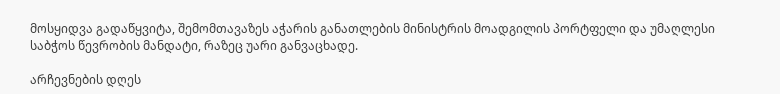მოსყიდვა გადაწყვიტა, შემომთავაზეს აჭარის განათლების მინისტრის მოადგილის პორტფელი და უმაღლესი საბჭოს წევრობის მანდატი, რაზეც უარი განვაცხადე.

არჩევნების დღეს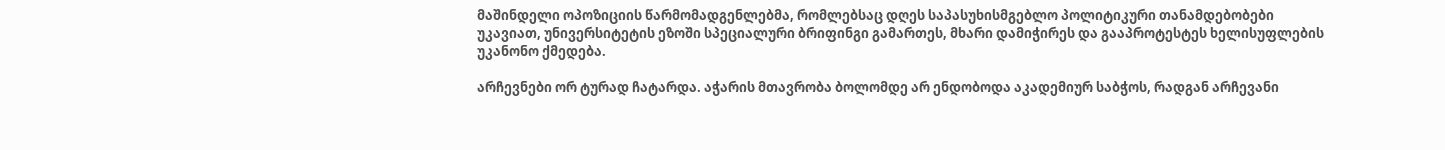მაშინდელი ოპოზიციის წარმომადგენლებმა, რომლებსაც დღეს საპასუხისმგებლო პოლიტიკური თანამდებობები უკავიათ, უნივერსიტეტის ეზოში სპეციალური ბრიფინგი გამართეს, მხარი დამიჭირეს და გააპროტესტეს ხელისუფლების უკანონო ქმედება.

არჩევნები ორ ტურად ჩატარდა. აჭარის მთავრობა ბოლომდე არ ენდობოდა აკადემიურ საბჭოს, რადგან არჩევანი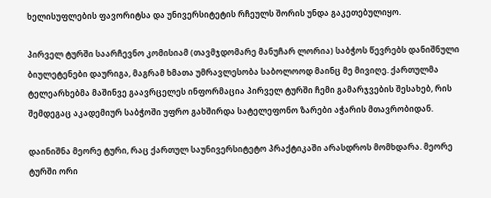ხელისუფლების ფავორიტსა და უნივერსიტეტის რჩეულს შორის უნდა გაკეთებულიყო.

პირველ ტურში საარჩევნო კომისიამ (თავმჯდომარე მანუჩარ ლორია) საბჭოს წევრებს დანიშნული ბიულეტენები დაურიგა, მაგრამ ხმათა უმრავლესობა საბოლოოდ მაინც მე მივიღე. ქართულმა ტელეარხებმა მაშინვე გაავრცელეს ინფორმაცია პირველ ტურში ჩემი გამარჯვების შესახებ, რის შემდეგაც აკადემიურ საბჭოში უფრო გახშირდა სატელეფონო ზარები აჭარის მთავრობიდან.

დაინიშნა მეორე ტური, რაც ქართულ საუნივერსიტეტო პრაქტიკაში არასდროს მომხდარა. მეორე ტურში ორი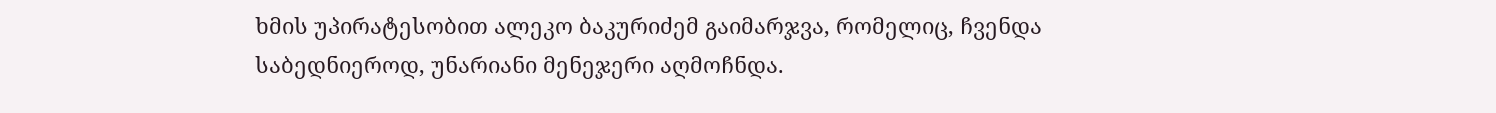ხმის უპირატესობით ალეკო ბაკურიძემ გაიმარჯვა, რომელიც, ჩვენდა საბედნიეროდ, უნარიანი მენეჯერი აღმოჩნდა.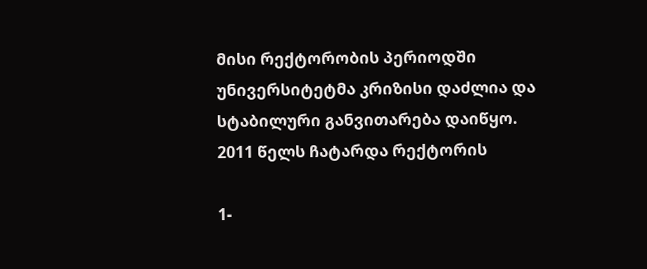მისი რექტორობის პერიოდში უნივერსიტეტმა კრიზისი დაძლია და სტაბილური განვითარება დაიწყო. 2011 წელს ჩატარდა რექტორის

1-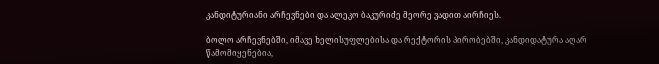კანდიტურიანი არჩევნები და ალეკო ბაკურიძე მეორე ვადით აირჩიეს.

ბოლო არჩევნებში, იმავე ხელისუფლებისა და რექტორის პირობებში, კანდიდატურა აღარ წამომიყენებია,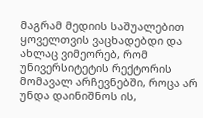მაგრამ მედიის საშუალებით ყოველთვის ვაცხადებდი და ახლაც ვიმეორებ, რომ უნივერსიტეტის რექტორის მომავალ არჩევნებში, როცა არ უნდა დაინიშნოს ის,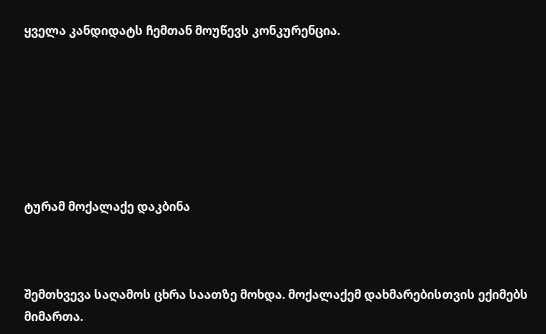ყველა კანდიდატს ჩემთან მოუწევს კონკურენცია.







ტურამ მოქალაქე დაკბინა



შემთხვევა საღამოს ცხრა საათზე მოხდა. მოქალაქემ დახმარებისთვის ექიმებს მიმართა.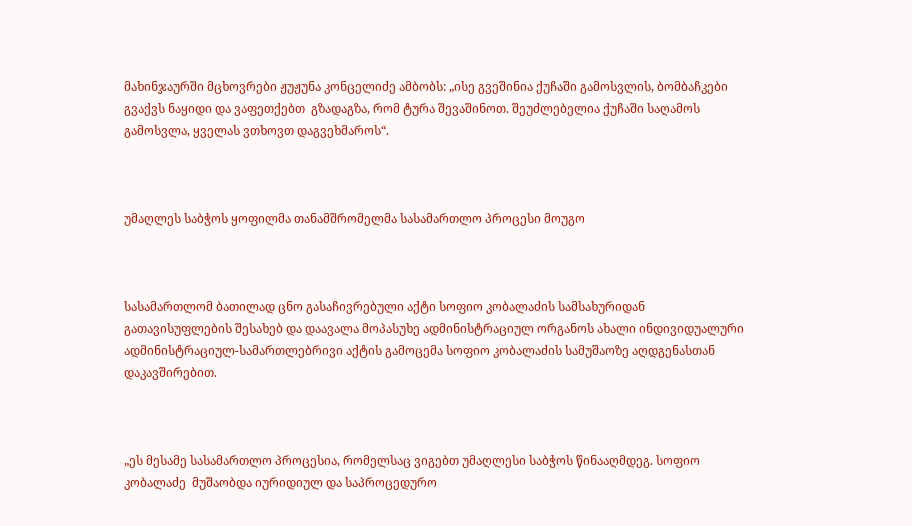მახინჯაურში მცხოვრები ჟუჟუნა კონცელიძე ამბობს: „ისე გვეშინია ქუჩაში გამოსვლის, ბომბაჩკები გვაქვს ნაყიდი და ვაფეთქებთ  გზადაგზა, რომ ტურა შევაშინოთ. შეუძლებელია ქუჩაში საღამოს გამოსვლა, ყველას ვთხოვთ დაგვეხმაროს“.



უმაღლეს საბჭოს ყოფილმა თანამშრომელმა სასამართლო პროცესი მოუგო



სასამართლომ ბათილად ცნო გასაჩივრებული აქტი სოფიო კობალაძის სამსახურიდან გათავისუფლების შესახებ და დაავალა მოპასუხე ადმინისტრაციულ ორგანოს ახალი ინდივიდუალური ადმინისტრაციულ-სამართლებრივი აქტის გამოცემა სოფიო კობალაძის სამუშაოზე აღდგენასთან დაკავშირებით.



„ეს მესამე სასამართლო პროცესია, რომელსაც ვიგებთ უმაღლესი საბჭოს წინააღმდეგ. სოფიო კობალაძე  მუშაობდა იურიდიულ და საპროცედურო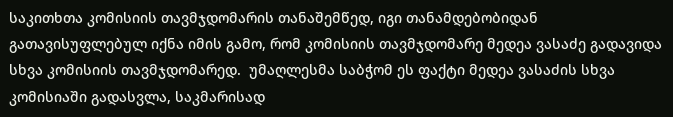საკითხთა კომისიის თავმჯდომარის თანაშემწედ, იგი თანამდებობიდან  გათავისუფლებულ იქნა იმის გამო, რომ კომისიის თავმჯდომარე მედეა ვასაძე გადავიდა სხვა კომისიის თავმჯდომარედ.  უმაღლესმა საბჭომ ეს ფაქტი მედეა ვასაძის სხვა კომისიაში გადასვლა, საკმარისად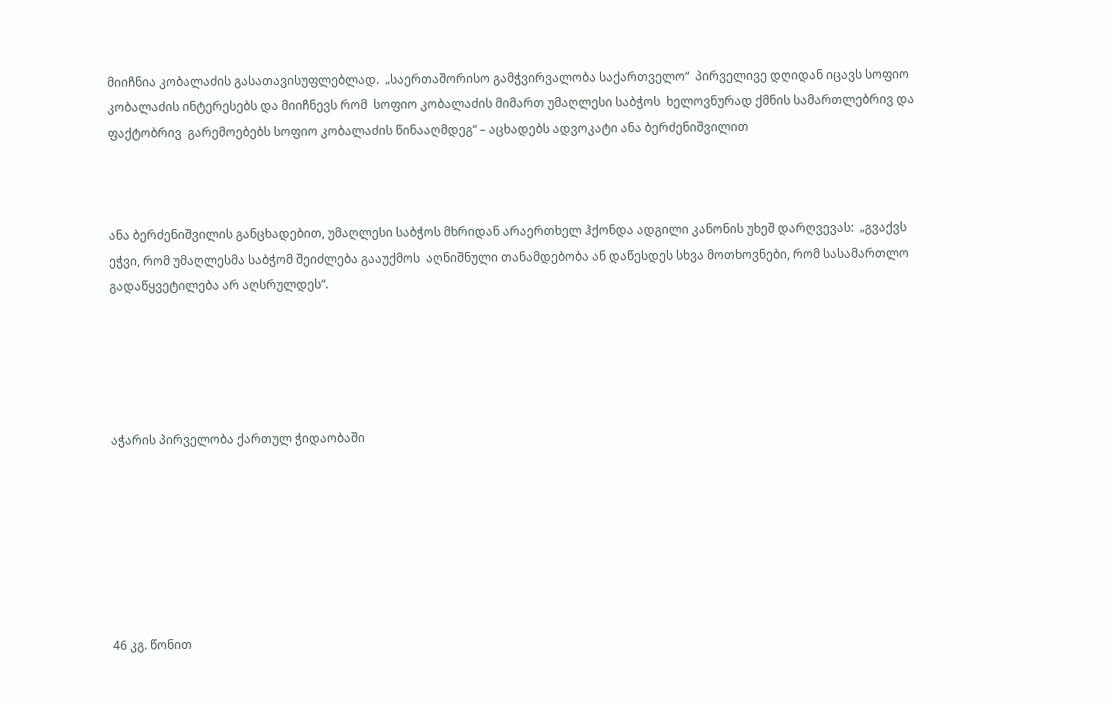მიიჩნია კობალაძის გასათავისუფლებლად.  „საერთაშორისო გამჭვირვალობა საქართველო“  პირველივე დღიდან იცავს სოფიო კობალაძის ინტერესებს და მიიჩნევს რომ  სოფიო კობალაძის მიმართ უმაღლესი საბჭოს  ხელოვნურად ქმნის სამართლებრივ და ფაქტობრივ  გარემოებებს სოფიო კობალაძის წინააღმდეგ“ – აცხადებს ადვოკატი ანა ბერძენიშვილით



ანა ბერძენიშვილის განცხადებით, უმაღლესი საბჭოს მხრიდან არაერთხელ ჰქონდა ადგილი კანონის უხეშ დარღვევას:  „გვაქვს ეჭვი, რომ უმაღლესმა საბჭომ შეიძლება გააუქმოს  აღნიშნული თანამდებობა ან დაწესდეს სხვა მოთხოვნები, რომ სასამართლო გადაწყვეტილება არ აღსრულდეს“.





აჭარის პირველობა ქართულ ჭიდაობაში







46 კგ. წონით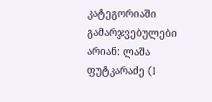კატეგორიაში გამარჯვებულები არიან: ლაშა ფუტკარაძე (I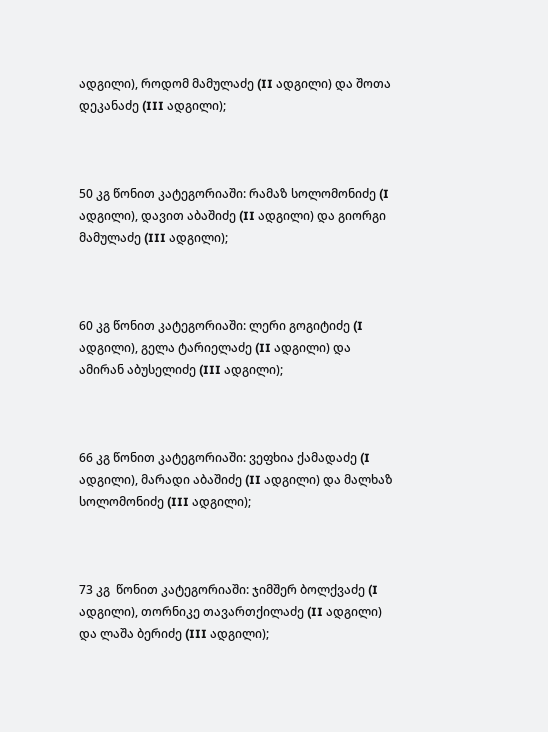ადგილი), როდომ მამულაძე (II ადგილი) და შოთა დეკანაძე (III ადგილი);



50 კგ წონით კატეგორიაში: რამაზ სოლომონიძე (I ადგილი), დავით აბაშიძე (II ადგილი) და გიორგი მამულაძე (III ადგილი);



60 კგ წონით კატეგორიაში: ლერი გოგიტიძე (I ადგილი), გელა ტარიელაძე (II ადგილი) და ამირან აბუსელიძე (III ადგილი);



66 კგ წონით კატეგორიაში: ვეფხია ქამადაძე (I ადგილი), მარადი აბაშიძე (II ადგილი) და მალხაზ სოლომონიძე (III ადგილი);



73 კგ  წონით კატეგორიაში: ჯიმშერ ბოლქვაძე (I ადგილი), თორნიკე თავართქილაძე (II ადგილი) და ლაშა ბერიძე (III ადგილი);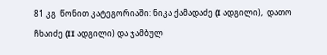81 კგ  წონით კატეგორიაში: ნიკა ქამადაძე (I ადგილი),  დათო ჩხაიძე (II ადგილი) და ჯამბულ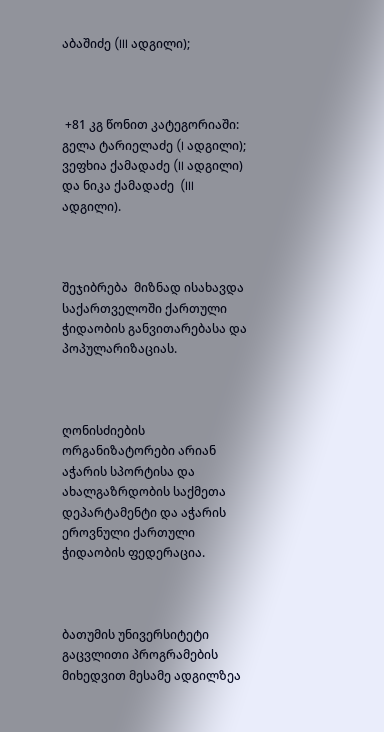აბაშიძე (III ადგილი);



 +81 კგ წონით კატეგორიაში:  გელა ტარიელაძე (I ადგილი); ვეფხია ქამადაძე (II ადგილი) და ნიკა ქამადაძე  (III ადგილი).



შეჯიბრება  მიზნად ისახავდა საქართველოში ქართული ჭიდაობის განვითარებასა და პოპულარიზაციას.



ღონისძიების ორგანიზატორები არიან აჭარის სპორტისა და ახალგაზრდობის საქმეთა დეპარტამენტი და აჭარის ეროვნული ქართული ჭიდაობის ფედერაცია.



ბათუმის უნივერსიტეტი გაცვლითი პროგრამების მიხედვით მესამე ადგილზეა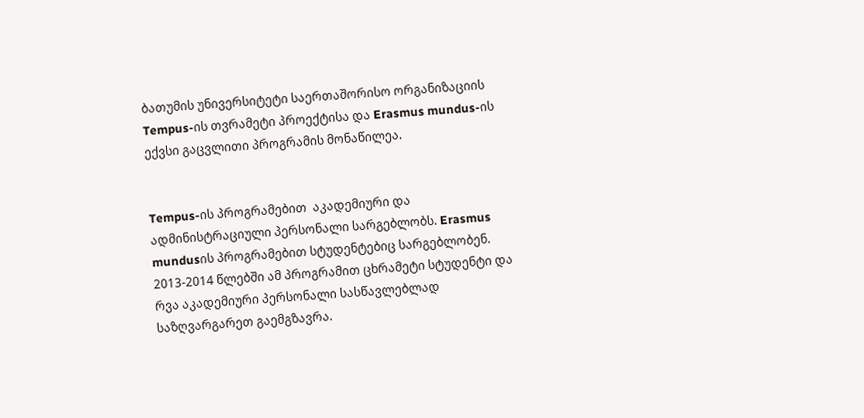ბათუმის უნივერსიტეტი საერთაშორისო ორგანიზაციის Tempus-ის თვრამეტი პროექტისა და Erasmus mundus-ის ექვსი გაცვლითი პროგრამის მონაწილეა.


Tempus-ის პროგრამებით  აკადემიური და ადმინისტრაციული პერსონალი სარგებლობს. Erasmus mundusის პროგრამებით სტუდენტებიც სარგებლობენ. 2013-2014 წლებში ამ პროგრამით ცხრამეტი სტუდენტი და რვა აკადემიური პერსონალი სასწავლებლად საზღვარგარეთ გაემგზავრა.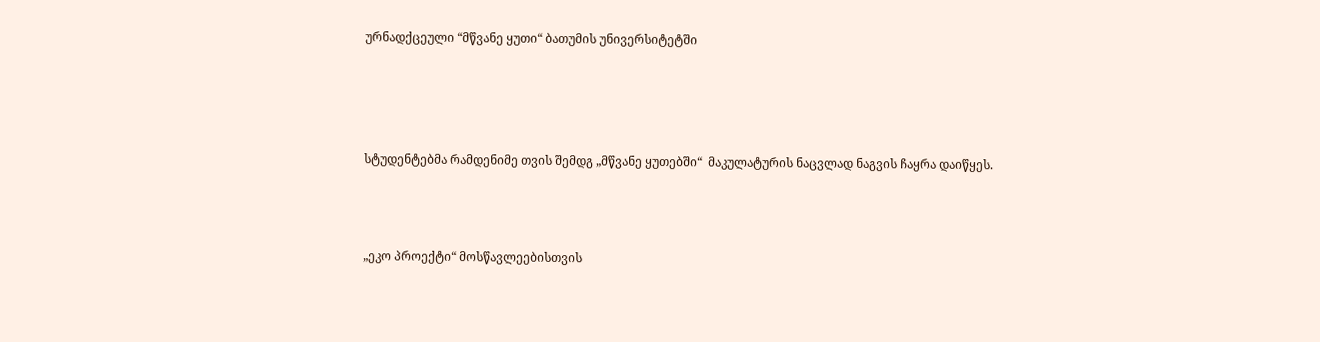ურნადქცეული “მწვანე ყუთი“ ბათუმის უნივერსიტეტში




სტუდენტებმა რამდენიმე თვის შემდგ „მწვანე ყუთებში“  მაკულატურის ნაცვლად ნაგვის ჩაყრა დაიწყეს.



„ეკო პროექტი“ მოსწავლეებისთვის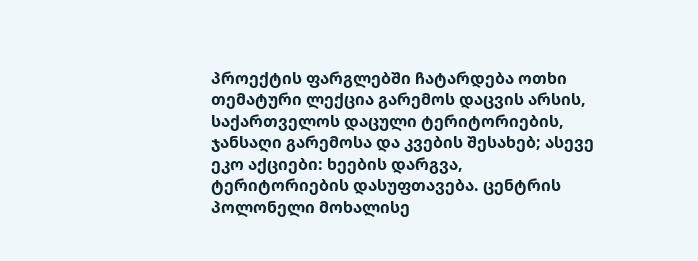პროექტის ფარგლებში ჩატარდება ოთხი თემატური ლექცია გარემოს დაცვის არსის, საქართველოს დაცული ტერიტორიების, ჯანსაღი გარემოსა და კვების შესახებ; ასევე ეკო აქციები: ხეების დარგვა, ტერიტორიების დასუფთავება. ცენტრის პოლონელი მოხალისე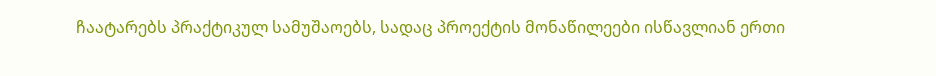ჩაატარებს პრაქტიკულ სამუშაოებს, სადაც პროექტის მონაწილეები ისწავლიან ერთი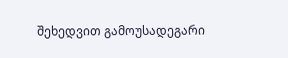შეხედვით გამოუსადეგარი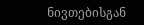ნივთებისგან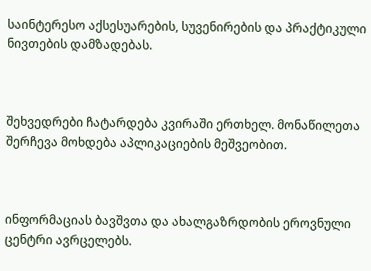საინტერესო აქსესუარების, სუვენირების და პრაქტიკული ნივთების დამზადებას.



შეხვედრები ჩატარდება კვირაში ერთხელ. მონაწილეთა შერჩევა მოხდება აპლიკაციების მეშვეობით.



ინფორმაციას ბავშვთა და ახალგაზრდობის ეროვნული ცენტრი ავრცელებს.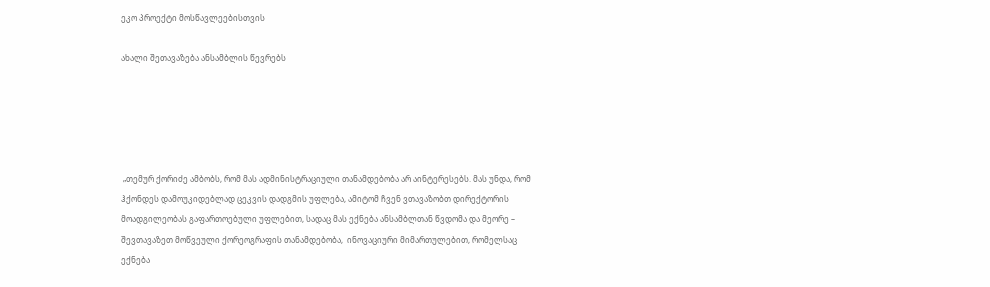ეკო პროექტი მოსწავლეებისთვის

ახალი შეთავაზება ანსამბლის წევრებს





 „თემურ ქორიძე ამბობს, რომ მას ადმინისტრაციული თანამდებობა არ აინტერესებს. მას უნდა, რომ ჰქონდეს დამოუკიდებლად ცეკვის დადგმის უფლება, ამიტომ ჩვენ ვთავაზობთ დირექტორის მოადგილეობას გაფართოებული უფლებით, სადაც მას ექნება ანსამბლთან წვდომა და მეორე – შევთავაზეთ მოწვეული ქორეოგრაფის თანამდებობა,  ინოვაციური მიმართულებით, რომელსაც  ექნება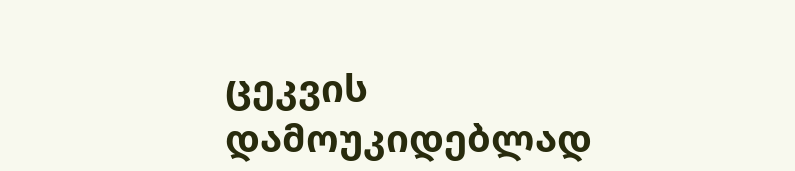ცეკვის დამოუკიდებლად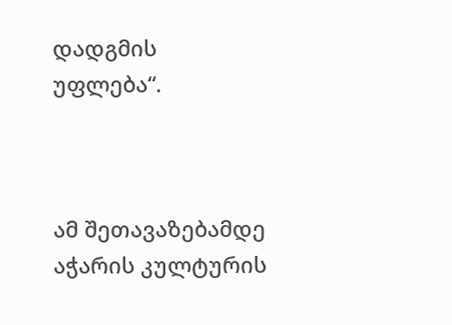დადგმის უფლება“.



ამ შეთავაზებამდე აჭარის კულტურის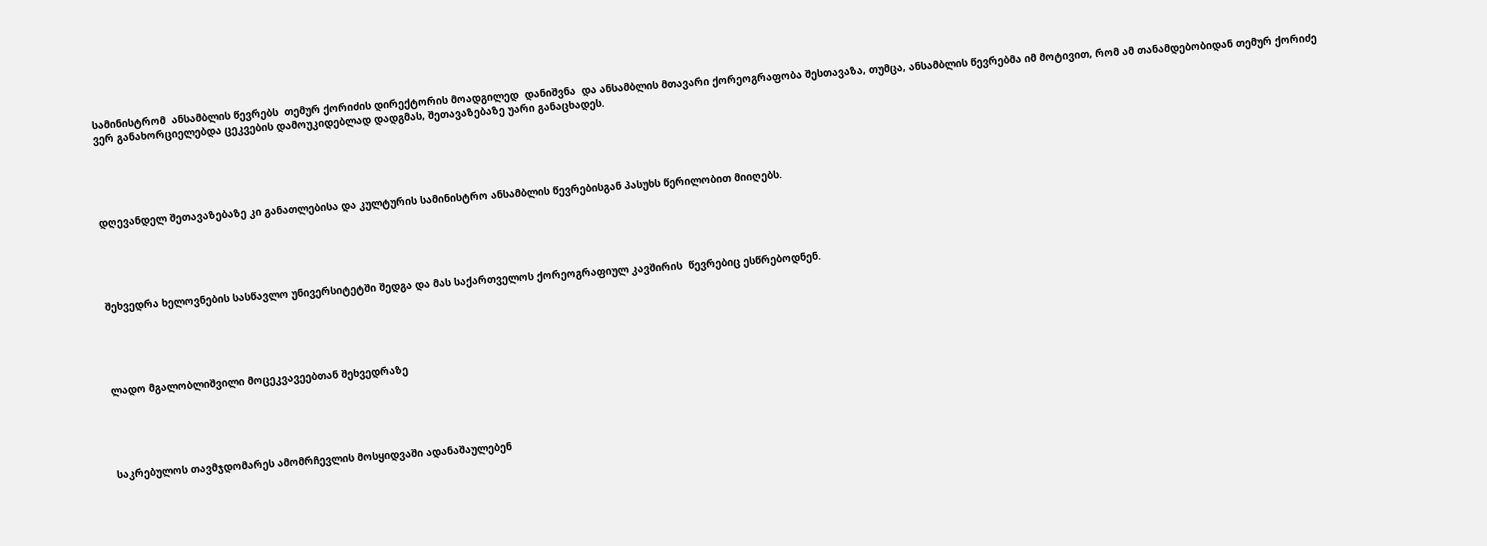სამინისტრომ  ანსამბლის წევრებს  თემურ ქორიძის დირექტორის მოადგილედ  დანიშვნა  და ანსამბლის მთავარი ქორეოგრაფობა შესთავაზა, თუმცა, ანსამბლის წევრებმა იმ მოტივით, რომ ამ თანამდებობიდან თემურ ქორიძე  ვერ განახორციელებდა ცეკვების დამოუკიდებლად დადგმას, შეთავაზებაზე უარი განაცხადეს.





დღევანდელ შეთავაზებაზე კი განათლებისა და კულტურის სამინისტრო ანსამბლის წევრებისგან პასუხს წერილობით მიიღებს.





შეხვედრა ხელოვნების სასწავლო უნივერსიტეტში შედგა და მას საქართველოს ქორეოგრაფიულ კავშირის  წევრებიც ესწრებოდნენ.





ლადო მგალობლიშვილი მოცეკვავეებთან შეხვედრაზე





საკრებულოს თავმჯდომარეს ამომრჩევლის მოსყიდვაში ადანაშაულებენ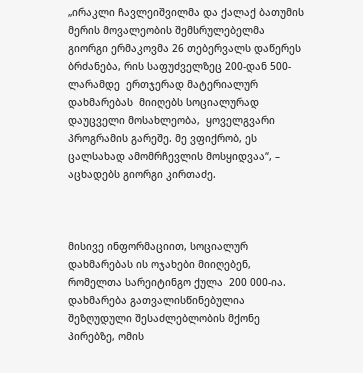„ირაკლი ჩავლეიშვილმა და ქალაქ ბათუმის მერის მოვალეობის შემსრულებელმა გიორგი ერმაკოვმა 26 თებერვალს დაწერეს ბრძანება, რის საფუძველზეც 200-დან 500-ლარამდე  ერთჯერად მატერიალურ დახმარებას  მიიღებს სოციალურად დაუცველი მოსახლეობა,  ყოველგვარი პროგრამის გარეშე. მე ვფიქრობ, ეს ცალსახად ამომრჩევლის მოსყიდვაა“, – აცხადებს გიორგი კირთაძე.



მისივე ინფორმაციით, სოციალურ დახმარებას ის ოჯახები მიიღებენ, რომელთა სარეიტინგო ქულა  200 000-ია. დახმარება გათვალისწინებულია შეზღუდული შესაძლებლობის მქონე პირებზე, ომის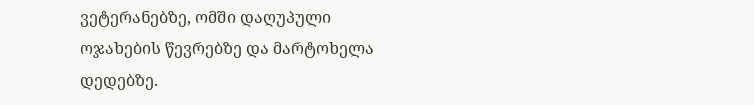ვეტერანებზე, ომში დაღუპული ოჯახების წევრებზე და მარტოხელა  დედებზე.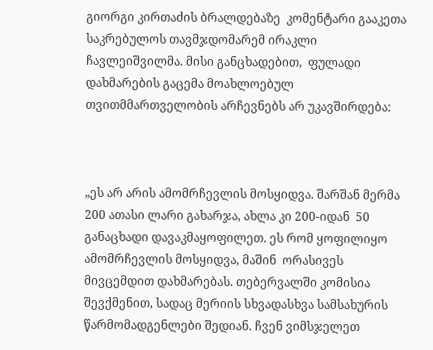გიორგი კირთაძის ბრალდებაზე  კომენტარი გააკეთა საკრებულოს თავმჯდომარემ ირაკლი ჩავლეიშვილმა. მისი განცხადებით,  ფულადი დახმარების გაცემა მოახლოებულ თვითმმართველობის არჩევნებს არ უკავშირდება:



„ეს არ არის ამომრჩევლის მოსყიდვა. შარშან მერმა 200 ათასი ლარი გახარჯა, ახლა კი 200-იდან  50 განაცხადი დავაკმაყოფილეთ. ეს რომ ყოფილიყო ამომრჩევლის მოსყიდვა, მაშინ  ორასივეს მივცემდით დახმარებას. თებერვალში კომისია შევქმენით, სადაც მერიის სხვადასხვა სამსახურის წარმომადგენლები შედიან. ჩვენ ვიმსჯელეთ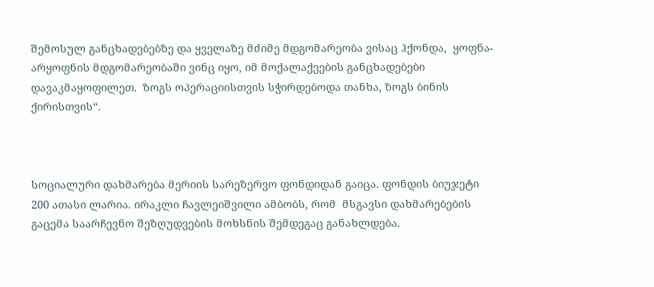შემოსულ განცხადებებზე და ყველაზე მძიმე მდგომარეობა ვისაც ჰქონდა,  ყოფნა-არყოფნის მდგომარეობაში ვინც იყო, იმ მოქალაქეების განცხადებები დავაკმაყოფილეთ.  ზოგს ოპერაციისთვის სჭირდებოდა თანხა, ზოგს ბინის ქირისთვის“.



სოციალური დახმარება მერიის სარეზერვო ფონდიდან გაიცა. ფონდის ბიუჯეტი 200 ათასი ლარია. ირაკლი ჩავლეიშვილი ამბობს, რომ  მსგავსი დახმარებების გაცემა საარჩევნო შეზღუდვების მოხსნის შემდეგაც განახლდება.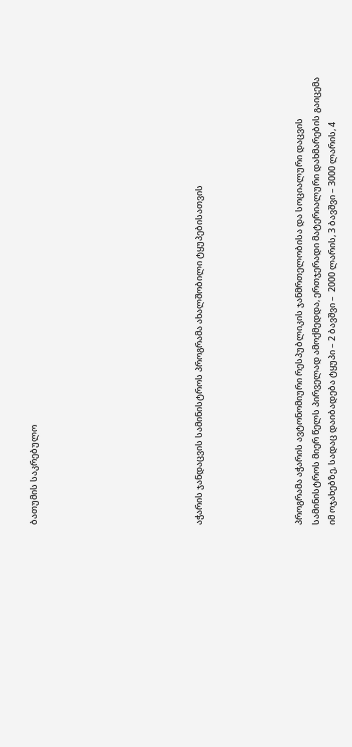ბათუმის საკრებულო









აჭარის ჯანდაცვის სამინისტროს პროგრამა ახალშობილი ტყუპებისათვის





პროგრამა აჭარის ავტონომიური რესპუბლიკის ჯანმრთელობისა და სოციალური დაცვის  სამინისტროს მიერ წელს პირველად ამოქმედდა, ერთჯერადი მატერიალური დახმარების გაიცემა იმ ოჯახებზე, სადაც დაიბადება ტყუპი – 2 ბავშვი –  2000 ლარის, 3 ბავშვი – 3000 ლარის, 4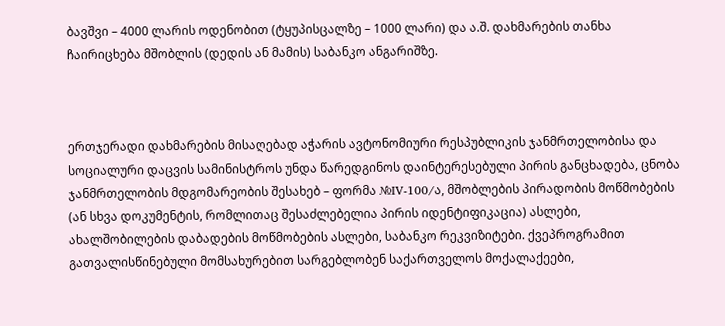ბავშვი – 4000 ლარის ოდენობით (ტყუპისცალზე – 1000 ლარი) და ა.შ. დახმარების თანხა ჩაირიცხება მშობლის (დედის ან მამის) საბანკო ანგარიშზე.



ერთჯერადი დახმარების მისაღებად აჭარის ავტონომიური რესპუბლიკის ჯანმრთელობისა და სოციალური დაცვის სამინისტროს უნდა წარედგინოს დაინტერესებული პირის განცხადება, ცნობა ჯანმრთელობის მდგომარეობის შესახებ – ფორმა №IV-100/ა, მშობლების პირადობის მოწმობების (ან სხვა დოკუმენტის, რომლითაც შესაძლებელია პირის იდენტიფიკაცია) ასლები, ახალშობილების დაბადების მოწმობების ასლები, საბანკო რეკვიზიტები. ქვეპროგრამით გათვალისწინებული მომსახურებით სარგებლობენ საქართველოს მოქალაქეები,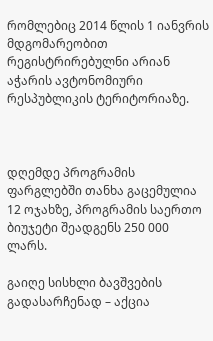რომლებიც 2014 წლის 1 იანვრის მდგომარეობით რეგისტრირებულნი არიან აჭარის ავტონომიური რესპუბლიკის ტერიტორიაზე.



დღემდე პროგრამის ფარგლებში თანხა გაცემულია 12 ოჯახზე, პროგრამის საერთო ბიუჯეტი შეადგენს 250 000 ლარს.

გაიღე სისხლი ბავშვების გადასარჩენად – აქცია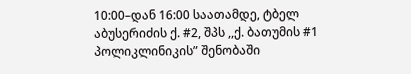10:00–დან 16:00 საათამდე, ტბელ აბუსერიძის ქ. #2, შპს ,,ქ. ბათუმის #1 პოლიკლინიკის” შენობაში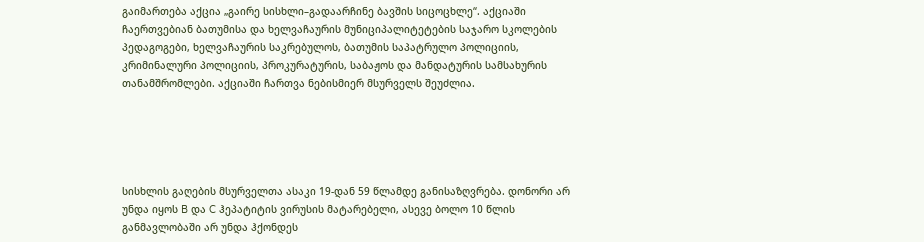გაიმართება აქცია „გაირე სისხლი–გადაარჩინე ბავშის სიცოცხლე“. აქციაში ჩაერთვებიან ბათუმისა და ხელვაჩაურის მუნიციპალიტეტების საჯარო სკოლების პედაგოგები, ხელვაჩაურის საკრებულოს, ბათუმის საპატრულო პოლიციის, კრიმინალური პოლიციის, პროკურატურის, საბაჟოს და მანდატურის სამსახურის თანამშრომლები. აქციაში ჩართვა ნებისმიერ მსურველს შეუძლია.





სისხლის გაღების მსურველთა ასაკი 19-დან 59 წლამდე განისაზღვრება. დონორი არ უნდა იყოს B და C ჰეპატიტის ვირუსის მატარებელი, ასევე ბოლო 10 წლის განმავლობაში არ უნდა ჰქონდეს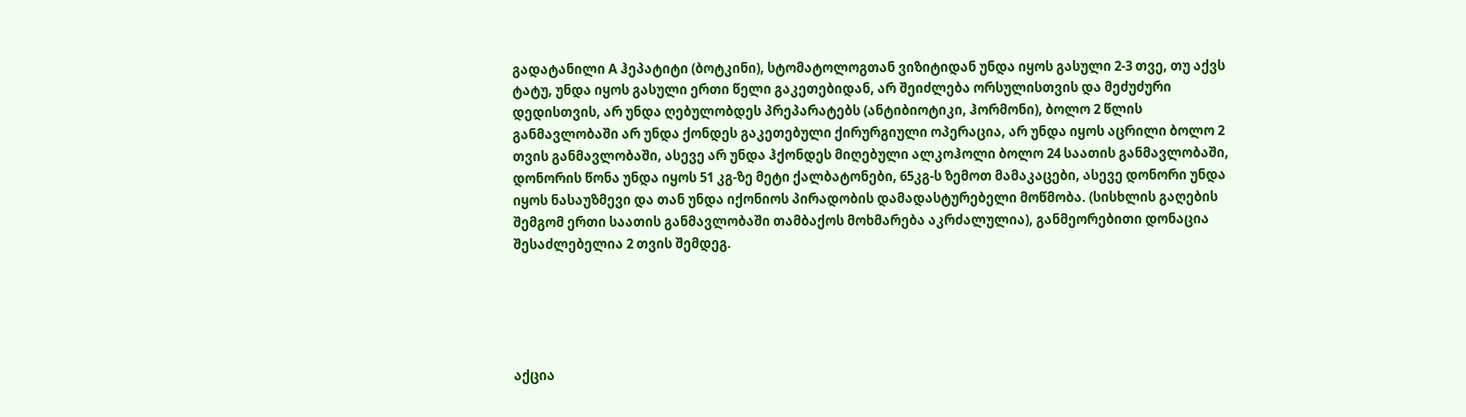გადატანილი A ჰეპატიტი (ბოტკინი), სტომატოლოგთან ვიზიტიდან უნდა იყოს გასული 2-3 თვე, თუ აქვს ტატუ, უნდა იყოს გასული ერთი წელი გაკეთებიდან, არ შეიძლება ორსულისთვის და მეძუძური დედისთვის, არ უნდა ღებულობდეს პრეპარატებს (ანტიბიოტიკი, ჰორმონი), ბოლო 2 წლის განმავლობაში არ უნდა ქონდეს გაკეთებული ქირურგიული ოპერაცია, არ უნდა იყოს აცრილი ბოლო 2 თვის განმავლობაში, ასევე არ უნდა ჰქონდეს მიღებული ალკოჰოლი ბოლო 24 საათის განმავლობაში, დონორის წონა უნდა იყოს 51 კგ-ზე მეტი ქალბატონები, 65კგ-ს ზემოთ მამაკაცები, ასევე დონორი უნდა იყოს ნასაუზმევი და თან უნდა იქონიოს პირადობის დამადასტურებელი მოწმობა. (სისხლის გაღების შემგომ ერთი საათის განმავლობაში თამბაქოს მოხმარება აკრძალულია), განმეორებითი დონაცია შესაძლებელია 2 თვის შემდეგ.





აქცია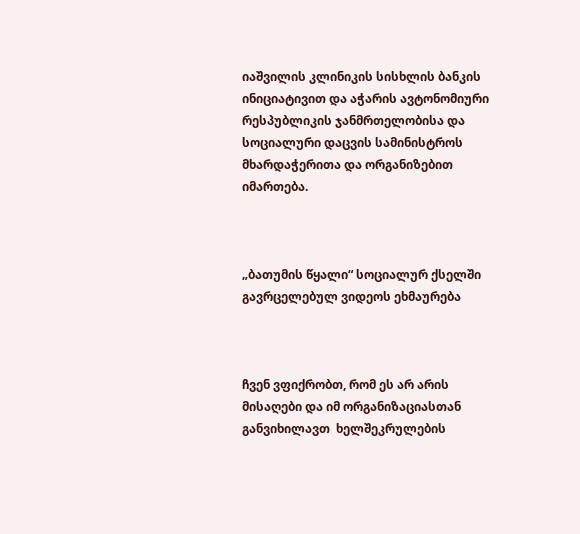იაშვილის კლინიკის სისხლის ბანკის ინიციატივით და აჭარის ავტონომიური რესპუბლიკის ჯანმრთელობისა და სოციალური დაცვის სამინისტროს მხარდაჭერითა და ორგანიზებით იმართება.



„ბათუმის წყალი“ სოციალურ ქსელში გავრცელებულ ვიდეოს ეხმაურება



ჩვენ ვფიქრობთ, რომ ეს არ არის მისაღები და იმ ორგანიზაციასთან განვიხილავთ  ხელშეკრულების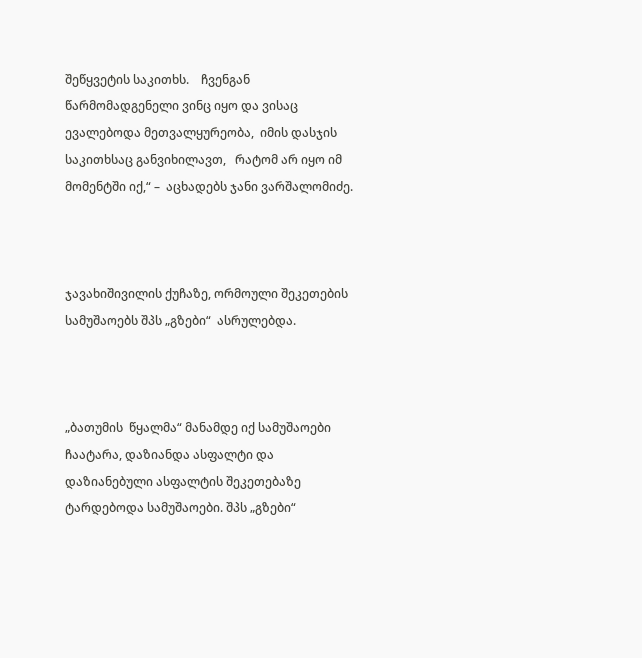შეწყვეტის საკითხს.    ჩვენგან წარმომადგენელი ვინც იყო და ვისაც ევალებოდა მეთვალყურეობა,  იმის დასჯის საკითხსაც განვიხილავთ,   რატომ არ იყო იმ მომენტში იქ,“ –  აცხადებს ჯანი ვარშალომიძე.



ჯავახიშივილის ქუჩაზე, ორმოული შეკეთების სამუშაოებს შპს „გზები“  ასრულებდა.



„ბათუმის  წყალმა“ მანამდე იქ სამუშაოები ჩაატარა, დაზიანდა ასფალტი და დაზიანებული ასფალტის შეკეთებაზე ტარდებოდა სამუშაოები. შპს „გზები“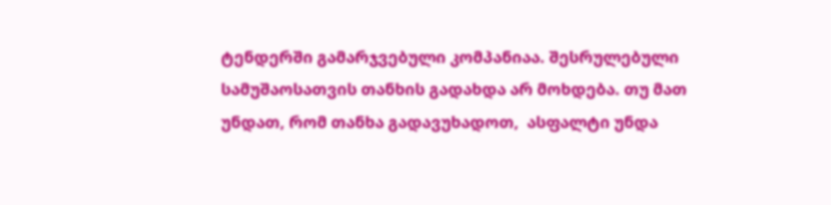ტენდერში გამარჯვებული კომპანიაა. შესრულებული სამუშაოსათვის თანხის გადახდა არ მოხდება. თუ მათ უნდათ, რომ თანხა გადავუხადოთ,  ასფალტი უნდა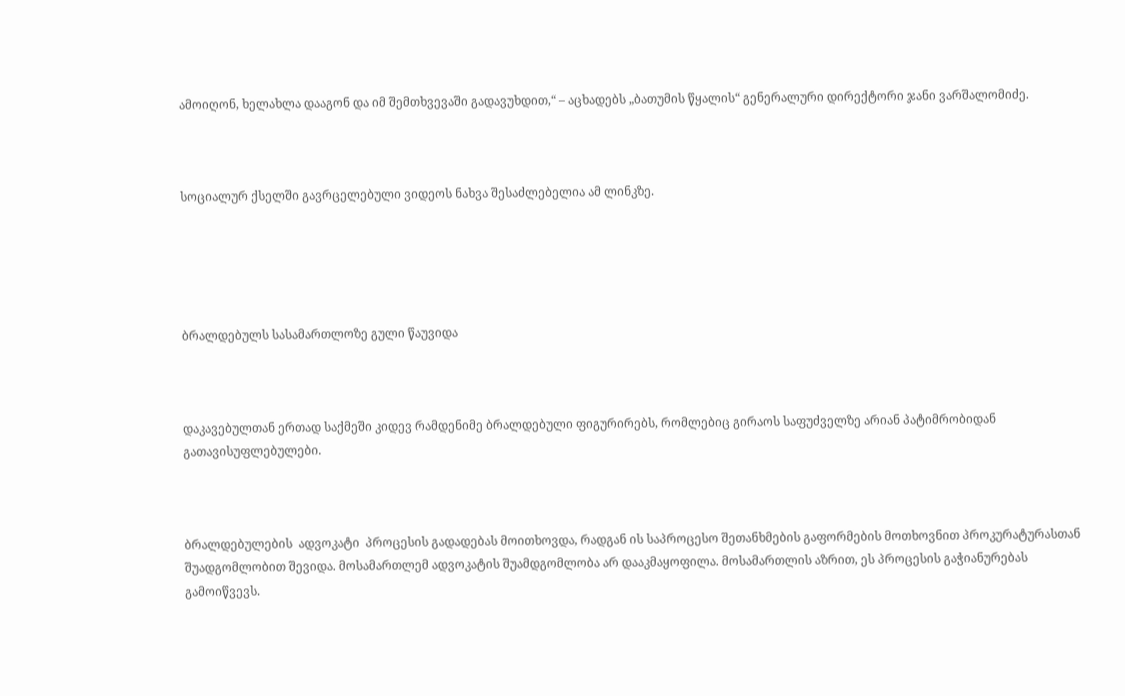ამოიღონ, ხელახლა დააგონ და იმ შემთხვევაში გადავუხდით,“ – აცხადებს „ბათუმის წყალის“ გენერალური დირექტორი ჯანი ვარშალომიძე.



სოციალურ ქსელში გავრცელებული ვიდეოს ნახვა შესაძლებელია ამ ლინკზე.





ბრალდებულს სასამართლოზე გული წაუვიდა



დაკავებულთან ერთად საქმეში კიდევ რამდენიმე ბრალდებული ფიგურირებს, რომლებიც გირაოს საფუძველზე არიან პატიმრობიდან გათავისუფლებულები.



ბრალდებულების  ადვოკატი  პროცესის გადადებას მოითხოვდა, რადგან ის საპროცესო შეთანხმების გაფორმების მოთხოვნით პროკურატურასთან შუადგომლობით შევიდა. მოსამართლემ ადვოკატის შუამდგომლობა არ დააკმაყოფილა. მოსამართლის აზრით, ეს პროცესის გაჭიანურებას გამოიწვევს.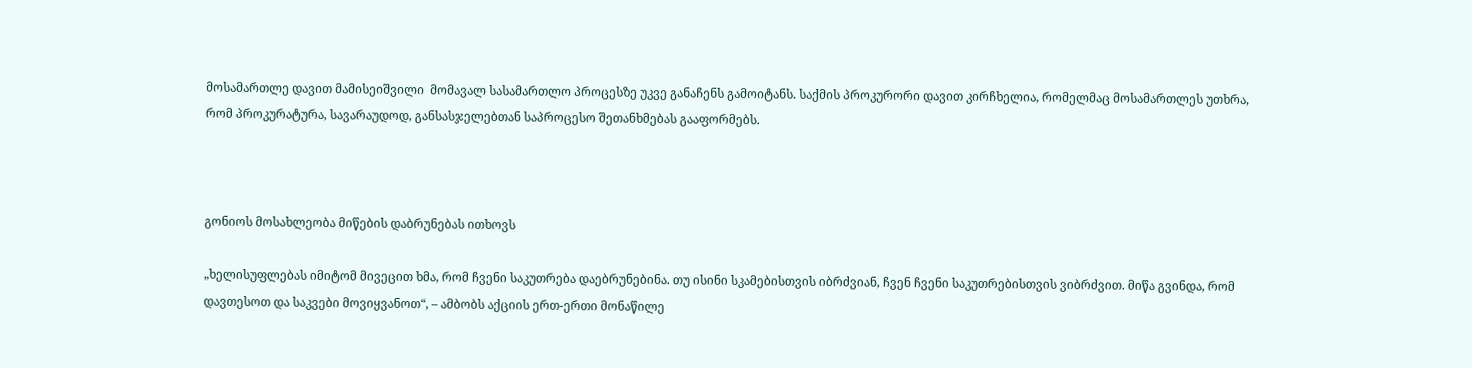მოსამართლე დავით მამისეიშვილი  მომავალ სასამართლო პროცესზე უკვე განაჩენს გამოიტანს. საქმის პროკურორი დავით კირჩხელია, რომელმაც მოსამართლეს უთხრა, რომ პროკურატურა, სავარაუდოდ, განსასჯელებთან საპროცესო შეთანხმებას გააფორმებს.



გონიოს მოსახლეობა მიწების დაბრუნებას ითხოვს

„ხელისუფლებას იმიტომ მივეცით ხმა, რომ ჩვენი საკუთრება დაებრუნებინა. თუ ისინი სკამებისთვის იბრძვიან, ჩვენ ჩვენი საკუთრებისთვის ვიბრძვით. მიწა გვინდა, რომ დავთესოთ და საკვები მოვიყვანოთ“, – ამბობს აქციის ერთ-ერთი მონაწილე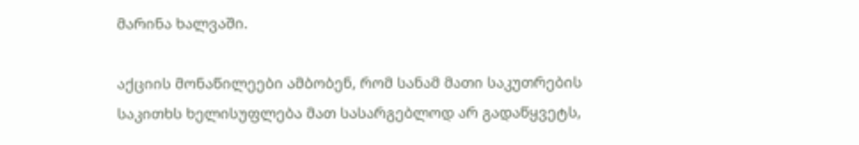მარინა ხალვაში.

აქციის მონაწილეები ამბობენ, რომ სანამ მათი საკუთრების საკითხს ხელისუფლება მათ სასარგებლოდ არ გადაწყვეტს,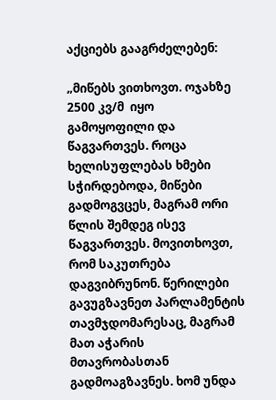აქციებს გააგრძელებენ:

„მიწებს ვითხოვთ. ოჯახზე 2500 კვ/მ  იყო გამოყოფილი და წაგვართვეს. როცა ხელისუფლებას ხმები სჭირდებოდა, მიწები გადმოგვცეს, მაგრამ ორი წლის შემდეგ ისევ წაგვართვეს. მოვითხოვთ, რომ საკუთრება დაგვიბრუნონ. წერილები გავუგზავნეთ პარლამენტის თავმჯდომარესაც, მაგრამ მათ აჭარის მთავრობასთან გადმოაგზავნეს. ხომ უნდა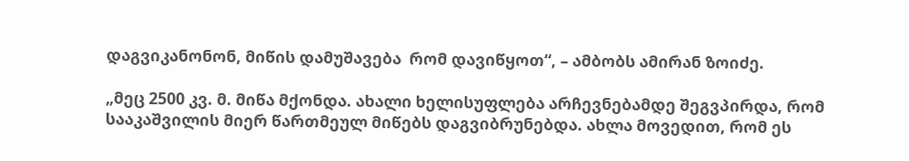დაგვიკანონონ, მიწის დამუშავება  რომ დავიწყოთ“, – ამბობს ამირან ზოიძე.

„მეც 2500 კვ. მ. მიწა მქონდა. ახალი ხელისუფლება არჩევნებამდე შეგვპირდა, რომ სააკაშვილის მიერ წართმეულ მიწებს დაგვიბრუნებდა. ახლა მოვედით, რომ ეს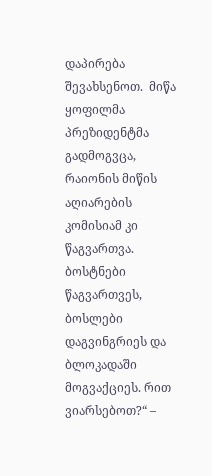დაპირება შევახსენოთ.  მიწა ყოფილმა პრეზიდენტმა გადმოგვცა, რაიონის მიწის აღიარების კომისიამ კი წაგვართვა. ბოსტნები წაგვართვეს, ბოსლები დაგვინგრიეს და ბლოკადაში მოგვაქციეს. რით ვიარსებოთ?“ –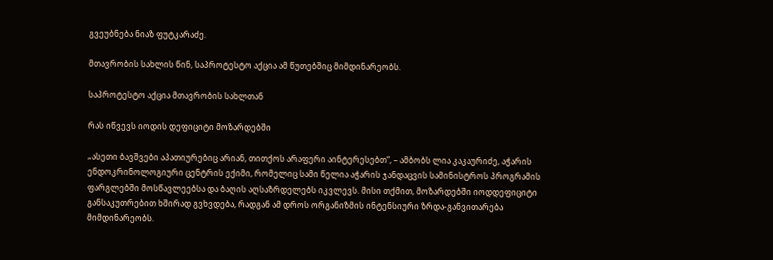გვეუბნება ნიაზ ფუტკარაძე.

მთავრობის სახლის წინ, საპროტესტო აქცია ამ წუთებშიც მიმდინარეობს.

საპროტესტო აქცია მთავრობის სახლთან

რას იწვევს იოდის დეფიციტი მოზარდებში

„ასეთი ბავშვები აპათიურებიც არიან, თითქოს არაფერი აინტერესებთ“, – ამბობს ლია კაკაურიძე, აჭარის ენდოკრინოლოგიური ცენტრის ექიმი, რომელიც სამი წელია აჭარის ჯანდაცვის სამინისტროს პროგრამის ფარგლებში მოსწავლეებსა და ბაღის აღსაზრდელებს იკვლევს. მისი თქმით, მოზარდებში იოდდეფიციტი განსაკუთრებით ხშირად გვხვდება, რადგან ამ დროს ორგანიზმის ინტენსიური ზრდა-განვითარება მიმდინარეობს.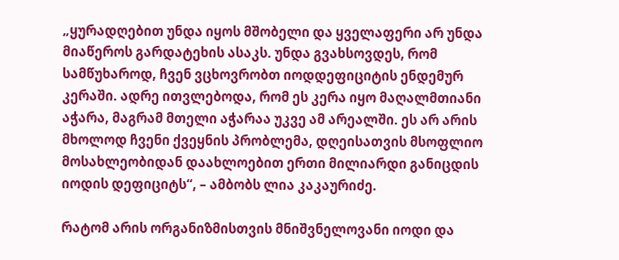„ყურადღებით უნდა იყოს მშობელი და ყველაფერი არ უნდა მიაწეროს გარდატეხის ასაკს. უნდა გვახსოვდეს, რომ სამწუხაროდ, ჩვენ ვცხოვრობთ იოდდეფიციტის ენდემურ კერაში. ადრე ითვლებოდა, რომ ეს კერა იყო მაღალმთიანი აჭარა, მაგრამ მთელი აჭარაა უკვე ამ არეალში. ეს არ არის მხოლოდ ჩვენი ქვეყნის პრობლემა, დღეისათვის მსოფლიო მოსახლეობიდან დაახლოებით ერთი მილიარდი განიცდის იოდის დეფიციტს“, – ამბობს ლია კაკაურიძე.

რატომ არის ორგანიზმისთვის მნიშვნელოვანი იოდი და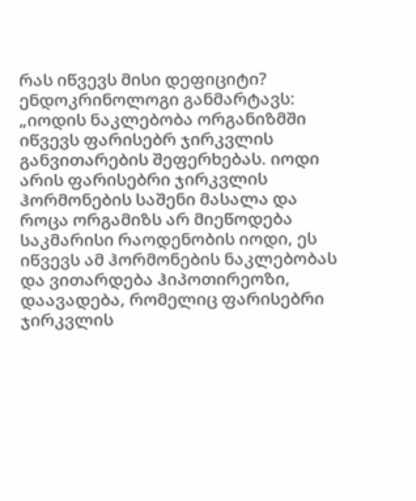რას იწვევს მისი დეფიციტი? ენდოკრინოლოგი განმარტავს: „იოდის ნაკლებობა ორგანიზმში იწვევს ფარისებრ ჯირკვლის განვითარების შეფერხებას. იოდი არის ფარისებრი ჯირკვლის ჰორმონების საშენი მასალა და როცა ორგამიზს არ მიეწოდება საკმარისი რაოდენობის იოდი, ეს იწვევს ამ ჰორმონების ნაკლებობას და ვითარდება ჰიპოთირეოზი, დაავადება, რომელიც ფარისებრი ჯირკვლის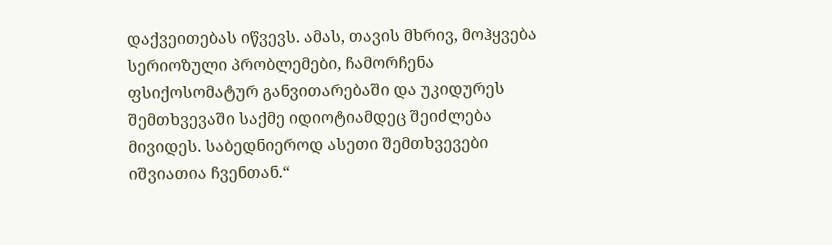დაქვეითებას იწვევს. ამას, თავის მხრივ, მოჰყვება სერიოზული პრობლემები, ჩამორჩენა ფსიქოსომატურ განვითარებაში და უკიდურეს შემთხვევაში საქმე იდიოტიამდეც შეიძლება მივიდეს. საბედნიეროდ ასეთი შემთხვევები იშვიათია ჩვენთან.“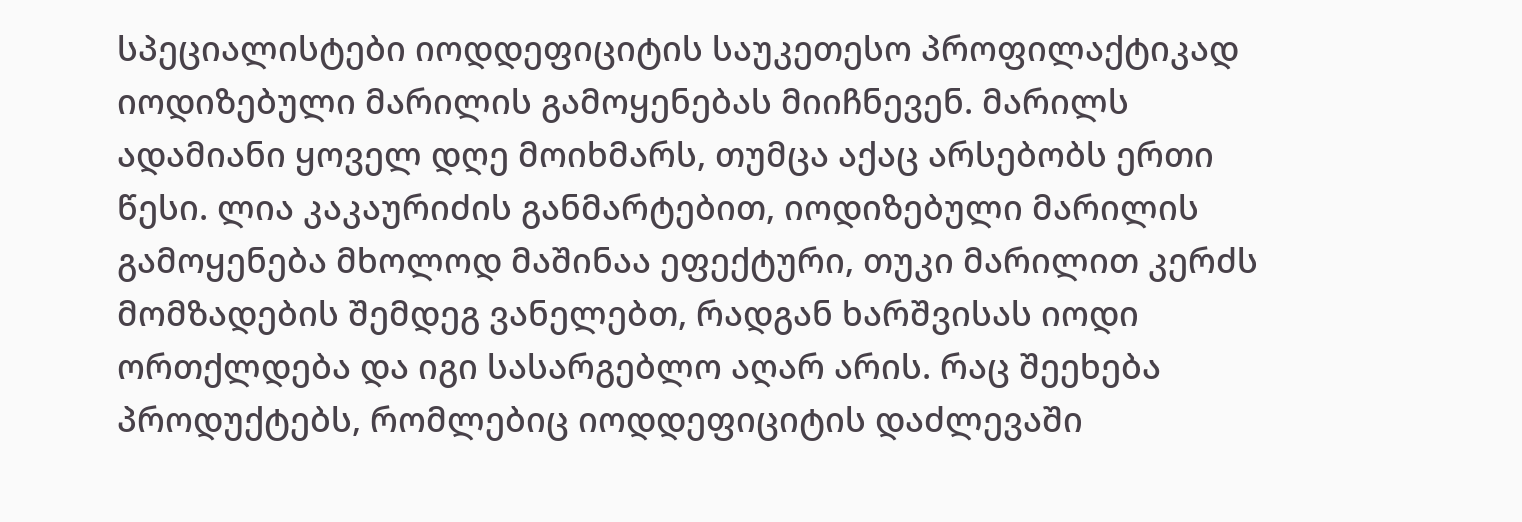სპეციალისტები იოდდეფიციტის საუკეთესო პროფილაქტიკად იოდიზებული მარილის გამოყენებას მიიჩნევენ. მარილს ადამიანი ყოველ დღე მოიხმარს, თუმცა აქაც არსებობს ერთი წესი. ლია კაკაურიძის განმარტებით, იოდიზებული მარილის გამოყენება მხოლოდ მაშინაა ეფექტური, თუკი მარილით კერძს მომზადების შემდეგ ვანელებთ, რადგან ხარშვისას იოდი ორთქლდება და იგი სასარგებლო აღარ არის. რაც შეეხება პროდუქტებს, რომლებიც იოდდეფიციტის დაძლევაში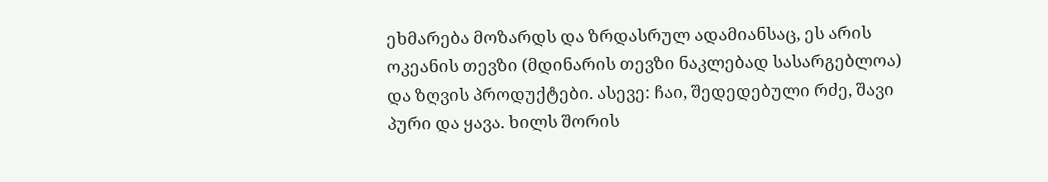ეხმარება მოზარდს და ზრდასრულ ადამიანსაც, ეს არის ოკეანის თევზი (მდინარის თევზი ნაკლებად სასარგებლოა) და ზღვის პროდუქტები. ასევე: ჩაი, შედედებული რძე, შავი პური და ყავა. ხილს შორის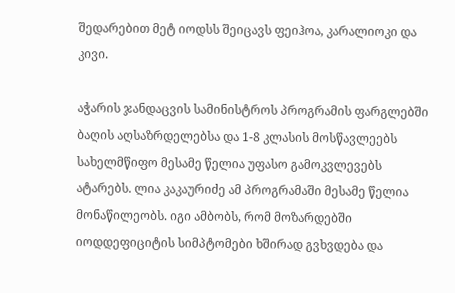შედარებით მეტ იოდსს შეიცავს ფეიჰოა, კარალიოკი და კივი.

აჭარის ჯანდაცვის სამინისტროს პროგრამის ფარგლებში ბაღის აღსაზრდელებსა და 1-8 კლასის მოსწავლეებს სახელმწიფო მესამე წელია უფასო გამოკვლევებს ატარებს. ლია კაკაურიძე ამ პროგრამაში მესამე წელია მონაწილეობს. იგი ამბობს, რომ მოზარდებში იოდდეფიციტის სიმპტომები ხშირად გვხვდება და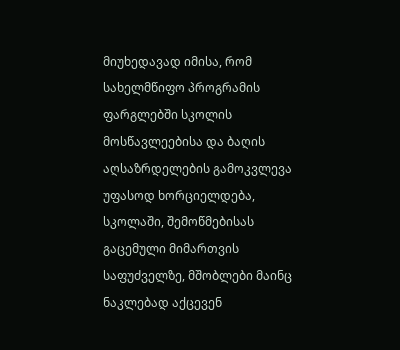მიუხედავად იმისა, რომ სახელმწიფო პროგრამის ფარგლებში სკოლის მოსწავლეებისა და ბაღის აღსაზრდელების გამოკვლევა უფასოდ ხორციელდება, სკოლაში, შემოწმებისას გაცემული მიმართვის საფუძველზე, მშობლები მაინც ნაკლებად აქცევენ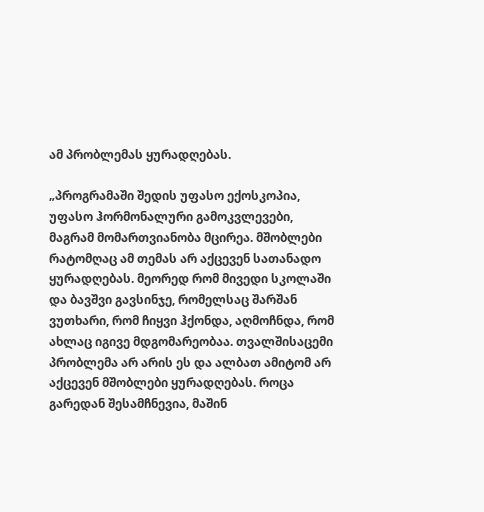ამ პრობლემას ყურადღებას.

„პროგრამაში შედის უფასო ექოსკოპია, უფასო ჰორმონალური გამოკვლევები, მაგრამ მომართვიანობა მცირეა. მშობლები რატომღაც ამ თემას არ აქცევენ სათანადო ყურადღებას. მეორედ რომ მივედი სკოლაში და ბავშვი გავსინჯე, რომელსაც შარშან ვუთხარი, რომ ჩიყვი ჰქონდა, აღმოჩნდა, რომ ახლაც იგივე მდგომარეობაა. თვალშისაცემი პრობლემა არ არის ეს და ალბათ ამიტომ არ აქცევენ მშობლები ყურადღებას. როცა გარედან შესამჩნევია, მაშინ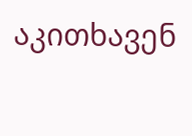აკითხავენ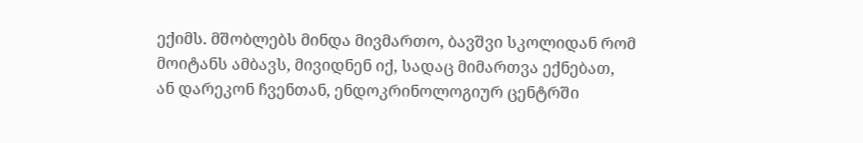ექიმს. მშობლებს მინდა მივმართო, ბავშვი სკოლიდან რომ მოიტანს ამბავს, მივიდნენ იქ, სადაც მიმართვა ექნებათ, ან დარეკონ ჩვენთან, ენდოკრინოლოგიურ ცენტრში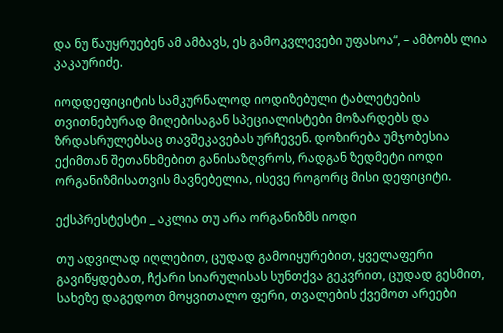და ნუ წაუყრუებენ ამ ამბავს, ეს გამოკვლევები უფასოა“, – ამბობს ლია კაკაურიძე.

იოდდეფიციტის სამკურნალოდ იოდიზებული ტაბლეტების თვითნებურად მიღებისაგან სპეციალისტები მოზარდებს და ზრდასრულებსაც თავშეკავებას ურჩევენ. დოზირება უმჯობესია ექიმთან შეთანხმებით განისაზღვროს, რადგან ზედმეტი იოდი ორგანიზმისათვის მავნებელია, ისევე როგორც მისი დეფიციტი.

ექსპრესტესტი _ აკლია თუ არა ორგანიზმს იოდი

თუ ადვილად იღლებით, ცუდად გამოიყურებით, ყველაფერი გავიწყდებათ, ჩქარი სიარულისას სუნთქვა გეკვრით, ცუდად გესმით, სახეზე დაგედოთ მოყვითალო ფერი, თვალების ქვემოთ არეები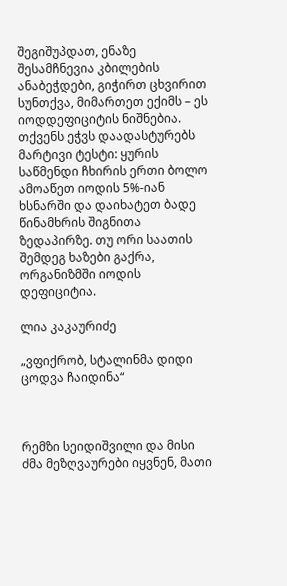შეგიშუპდათ, ენაზე შესამჩნევია კბილების ანაბეჭდები, გიჭირთ ცხვირით სუნთქვა, მიმართეთ ექიმს – ეს იოდდეფიციტის ნიშნებია. თქვენს ეჭვს დაადასტურებს მარტივი ტესტი: ყურის საწმენდი ჩხირის ერთი ბოლო ამოაწეთ იოდის 5%-იან ხსნარში და დაიხატეთ ბადე წინამხრის შიგნითა ზედაპირზე. თუ ორი საათის შემდეგ ხაზები გაქრა, ორგანიზმში იოდის დეფიციტია.

ლია კაკაურიძე

„ვფიქრობ, სტალინმა დიდი ცოდვა ჩაიდინა“



რემზი სეიდიშვილი და მისი ძმა მეზღვაურები იყვნენ, მათი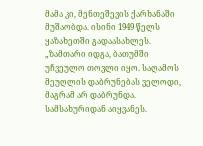მამა კი, მენთეშევის ქარხანაში მუშაობდა. ისინი 1949 წელს ყაზახეთში გადაასახლეს. „ზამთარი იდგა, ბათუმში უჩვეულო თოვლი იყო. საღამოს მეუღლის დაბრუნებას ველოდი, მაგრამ არ დაბრუნდა. სამსახურიდან აიყვანეს.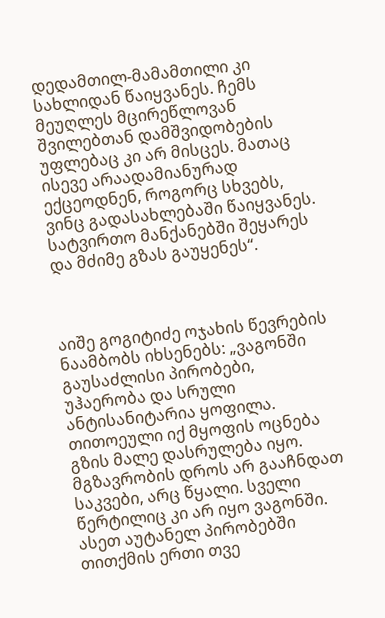დედამთილ-მამამთილი კი სახლიდან წაიყვანეს. ჩემს მეუღლეს მცირეწლოვან შვილებთან დამშვიდობების უფლებაც კი არ მისცეს. მათაც ისევე არაადამიანურად ექცეოდნენ, როგორც სხვებს, ვინც გადასახლებაში წაიყვანეს. სატვირთო მანქანებში შეყარეს და მძიმე გზას გაუყენეს“.



აიშე გოგიტიძე ოჯახის წევრების ნაამბობს იხსენებს: „ვაგონში გაუსაძლისი პირობები, უჰაერობა და სრული ანტისანიტარია ყოფილა. თითოეული იქ მყოფის ოცნება გზის მალე დასრულება იყო. მგზავრობის დროს არ გააჩნდათ საკვები, არც წყალი. სველი წერტილიც კი არ იყო ვაგონში. ასეთ აუტანელ პირობებში თითქმის ერთი თვე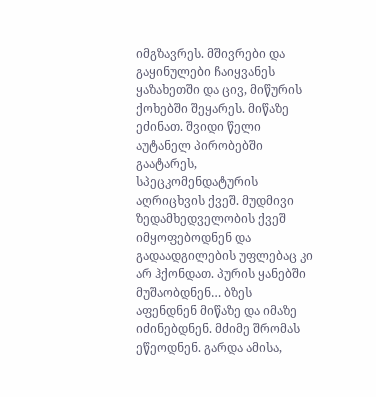იმგზავრეს. მშივრები და გაყინულები ჩაიყვანეს ყაზახეთში და ცივ, მიწურის ქოხებში შეყარეს. მიწაზე ეძინათ. შვიდი წელი აუტანელ პირობებში გაატარეს, სპეცკომენდატურის აღრიცხვის ქვეშ. მუდმივი ზედამხედველობის ქვეშ იმყოფებოდნენ და გადაადგილების უფლებაც კი არ ჰქონდათ. პურის ყანებში მუშაობდნენ… ბზეს აფენდნენ მიწაზე და იმაზე იძინებდნენ. მძიმე შრომას ეწეოდნენ. გარდა ამისა,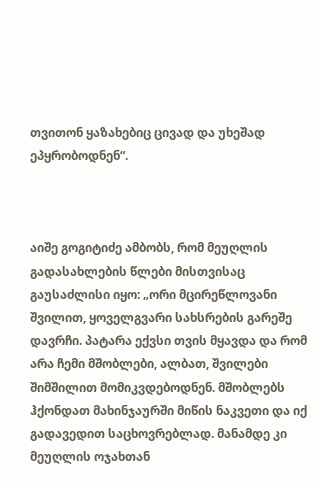თვითონ ყაზახებიც ცივად და უხეშად ეპყრობოდნენ“.



აიშე გოგიტიძე ამბობს, რომ მეუღლის გადასახლების წლები მისთვისაც გაუსაძლისი იყო: „ორი მცირეწლოვანი შვილით, ყოველგვარი სახსრების გარეშე დავრჩი. პატარა ექვსი თვის მყავდა და რომ არა ჩემი მშობლები, ალბათ, შვილები შიმშილით მომიკვდებოდნენ. მშობლებს ჰქონდათ მახინჯაურში მიწის ნაკვეთი და იქ გადავედით საცხოვრებლად. მანამდე კი მეუღლის ოჯახთან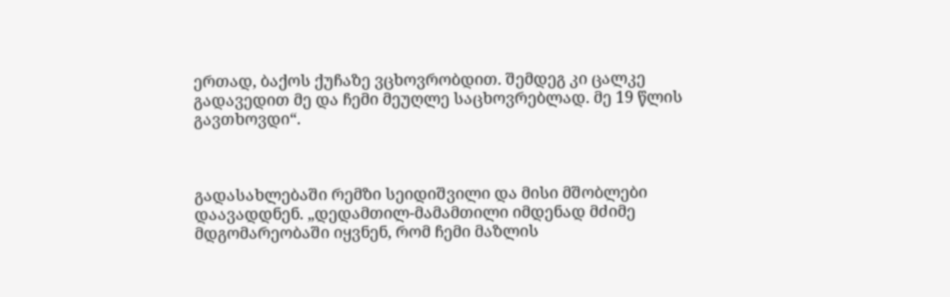ერთად, ბაქოს ქუჩაზე ვცხოვრობდით. შემდეგ კი ცალკე გადავედით მე და ჩემი მეუღლე საცხოვრებლად. მე 19 წლის გავთხოვდი“.



გადასახლებაში რემზი სეიდიშვილი და მისი მშობლები დაავადდნენ. „დედამთილ-მამამთილი იმდენად მძიმე მდგომარეობაში იყვნენ, რომ ჩემი მაზლის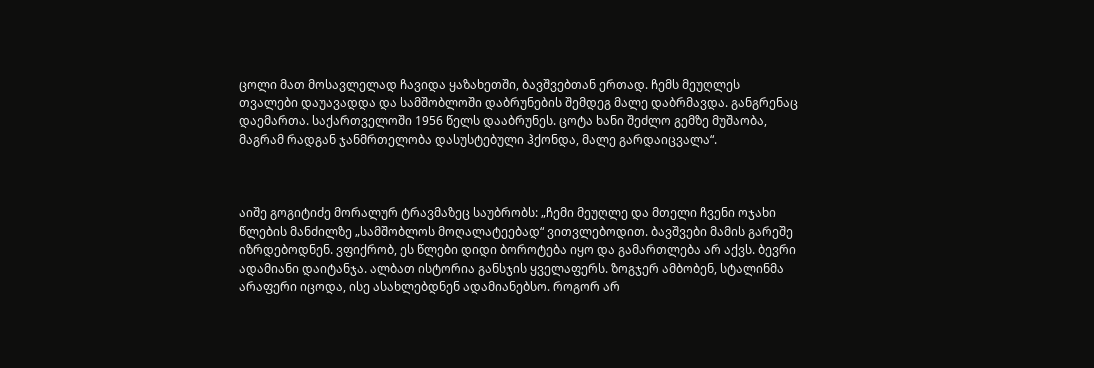ცოლი მათ მოსავლელად ჩავიდა ყაზახეთში, ბავშვებთან ერთად. ჩემს მეუღლეს თვალები დაუავადდა და სამშობლოში დაბრუნების შემდეგ მალე დაბრმავდა. განგრენაც დაემართა. საქართველოში 1956 წელს დააბრუნეს. ცოტა ხანი შეძლო გემზე მუშაობა, მაგრამ რადგან ჯანმრთელობა დასუსტებული ჰქონდა, მალე გარდაიცვალა“.



აიშე გოგიტიძე მორალურ ტრავმაზეც საუბრობს: „ჩემი მეუღლე და მთელი ჩვენი ოჯახი წლების მანძილზე „სამშობლოს მოღალატეებად“ ვითვლებოდით. ბავშვები მამის გარეშე იზრდებოდნენ. ვფიქრობ, ეს წლები დიდი ბოროტება იყო და გამართლება არ აქვს. ბევრი ადამიანი დაიტანჯა. ალბათ ისტორია განსჯის ყველაფერს. ზოგჯერ ამბობენ, სტალინმა არაფერი იცოდა, ისე ასახლებდნენ ადამიანებსო. როგორ არ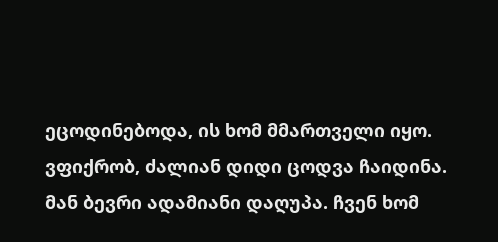ეცოდინებოდა, ის ხომ მმართველი იყო. ვფიქრობ, ძალიან დიდი ცოდვა ჩაიდინა. მან ბევრი ადამიანი დაღუპა. ჩვენ ხომ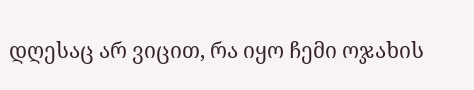დღესაც არ ვიცით, რა იყო ჩემი ოჯახის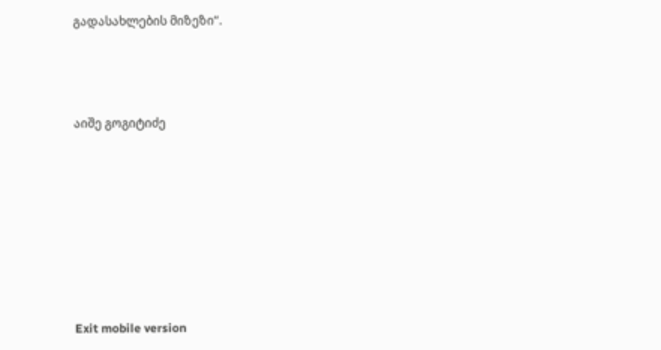გადასახლების მიზეზი“.



აიშე გოგიტიძე







Exit mobile version